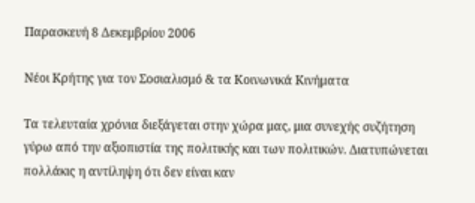Παρασκευή 8 Δεκεμβρίου 2006

Νέοι Κρήτης για τον Σοσιαλισμό & τα Κοινωνικά Κινήματα

Τα τελευταία χρόνια διεξάγεται στην χώρα μας, μια συνεχής συζήτηση γύρω από την αξιοπιστία της πολιτικής και των πολιτικών. Διατυπώνεται πολλάκις η αντίληψη ότι δεν είναι καν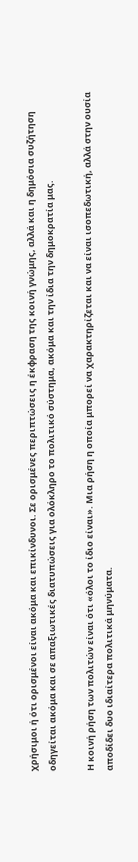χρήσιμοι ή ότι ορισμένοι είναι ακόμα και επικίνδυνοι. Σε ορισμένες περιπτώσεις η έκφραση της κοινή γνώμης, αλλά και η δημόσια συζήτηση οδηγείται ακόμα και σε απαξιωτικές διατυπώσεις για ολόκληρο το πολιτικό σύστημα, ακόμα και την ίδια την δημοκρατία μας.

Η κοινή ρήση των πολιτών είναι ότι «όλοι το ίδιο είναι». Μια ρήση η οποία μπορεί να χαρακτηρίζεται και να είναι ισοπεδωτική, αλλά στην ουσία αποδίδει δυο ιδιαίτερα πολιτικά μηνύματα.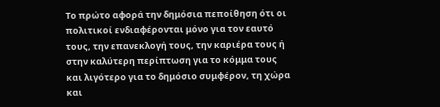Το πρώτο αφορά την δημόσια πεποίθηση ότι οι πολιτικοί ενδιαφέρονται μόνο για τον εαυτό τους, την επανεκλογή τους, την καριέρα τους ή στην καλύτερη περίπτωση για το κόμμα τους και λιγότερο για το δημόσιο συμφέρον, τη χώρα και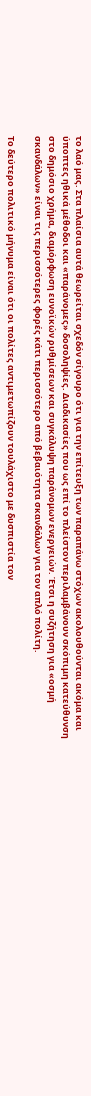το λαό μας. Στα πλαίσια αυτά θεωρείται σχεδόν σίγουρο ότι για την επίτευξη των παραπάνω στόχων ακολουθούνται ακόμα και ύποπτες ηθικά μέθοδοι και «παράνομες» δοσοληψίες. Διαδικασίες που ως επί το πλείστον περιλαμβάνουν σκόπιμη κατεύθυνση στο δημόσιο χρήμα, διαμόρφωση ευνοϊκών ρυθμίσεων και συγκάλυψη παράνομων ενεργειών. Έτσι η συζήτηση για «οσμή σκανδάλων» είναι τις περισσότερες φορές κάτι περισσότερο από βεβαιότητα σκανδάλων για τον απλό πολίτη.

Το δεύτερο πολιτικό μήνυμα είναι ότι οι πολίτες αντιμετωπίζουν τουλάχιστο με δυσπιστία τον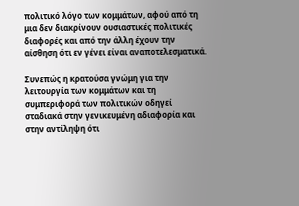πολιτικό λόγο των κομμάτων, αφού από τη μια δεν διακρίνουν ουσιαστικές πολιτικές διαφορές και από την άλλη έχουν την αίσθηση ότι εν γένει είναι αναποτελεσματικά.

Συνεπώς η κρατούσα γνώμη για την λειτουργία των κομμάτων και τη συμπεριφορά των πολιτικών οδηγεί σταδιακά στην γενικευμένη αδιαφορία και στην αντίληψη ότι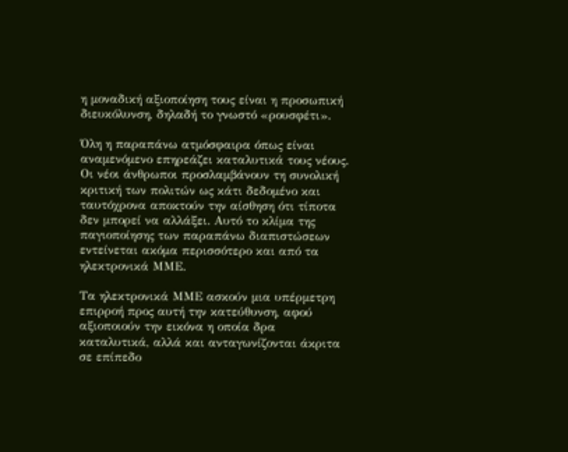η μοναδική αξιοποίηση τους είναι η προσωπική διευκόλυνση, δηλαδή το γνωστό «ρουσφέτι».

Όλη η παραπάνω ατμόσφαιρα όπως είναι αναμενόμενο επηρεάζει καταλυτικά τους νέους. Οι νέοι άνθρωποι προσλαμβάνουν τη συνολική κριτική των πολιτών ως κάτι δεδομένο και ταυτόχρονα αποκτούν την αίσθηση ότι τίποτα δεν μπορεί να αλλάξει. Αυτό το κλίμα της παγιοποίησης των παραπάνω διαπιστώσεων εντείνεται ακόμα περισσότερο και από τα ηλεκτρονικά ΜΜΕ.

Τα ηλεκτρονικά ΜΜΕ ασκούν μια υπέρμετρη επιρροή προς αυτή την κατεύθυνση, αφού αξιοποιούν την εικόνα η οποία δρα καταλυτικά, αλλά και ανταγωνίζονται άκριτα σε επίπεδο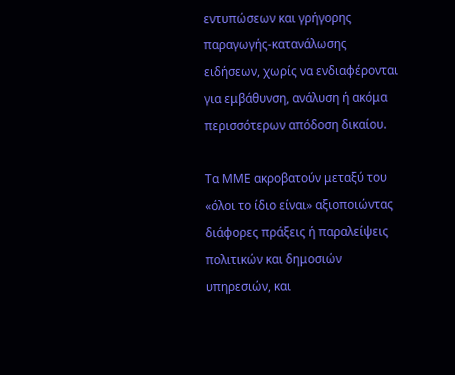εντυπώσεων και γρήγορης παραγωγής-κατανάλωσης ειδήσεων, χωρίς να ενδιαφέρονται για εμβάθυνση, ανάλυση ή ακόμα περισσότερων απόδοση δικαίου.

Τα ΜΜΕ ακροβατούν μεταξύ του «όλοι το ίδιο είναι» αξιοποιώντας διάφορες πράξεις ή παραλείψεις πολιτικών και δημοσιών υπηρεσιών, και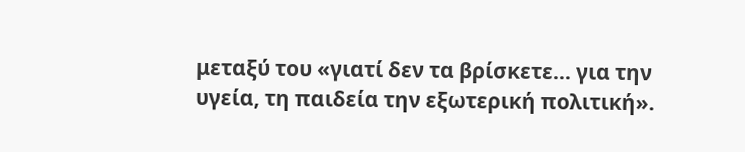μεταξύ του «γιατί δεν τα βρίσκετε… για την υγεία, τη παιδεία την εξωτερική πολιτική».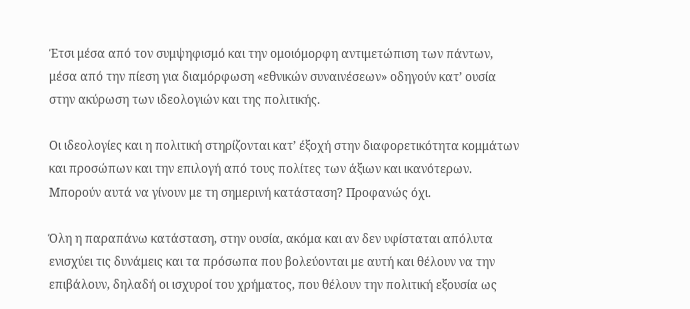Έτσι μέσα από τον συμψηφισμό και την ομοιόμορφη αντιμετώπιση των πάντων, μέσα από την πίεση για διαμόρφωση «εθνικών συναινέσεων» οδηγούν κατ’ ουσία στην ακύρωση των ιδεολογιών και της πολιτικής.

Οι ιδεολογίες και η πολιτική στηρίζονται κατ’ έξοχή στην διαφορετικότητα κομμάτων και προσώπων και την επιλογή από τους πολίτες των άξιων και ικανότερων. Μπορούν αυτά να γίνουν με τη σημερινή κατάσταση? Προφανώς όχι.

Όλη η παραπάνω κατάσταση, στην ουσία, ακόμα και αν δεν υφίσταται απόλυτα ενισχύει τις δυνάμεις και τα πρόσωπα που βολεύονται με αυτή και θέλουν να την επιβάλουν, δηλαδή οι ισχυροί του χρήματος, που θέλουν την πολιτική εξουσία ως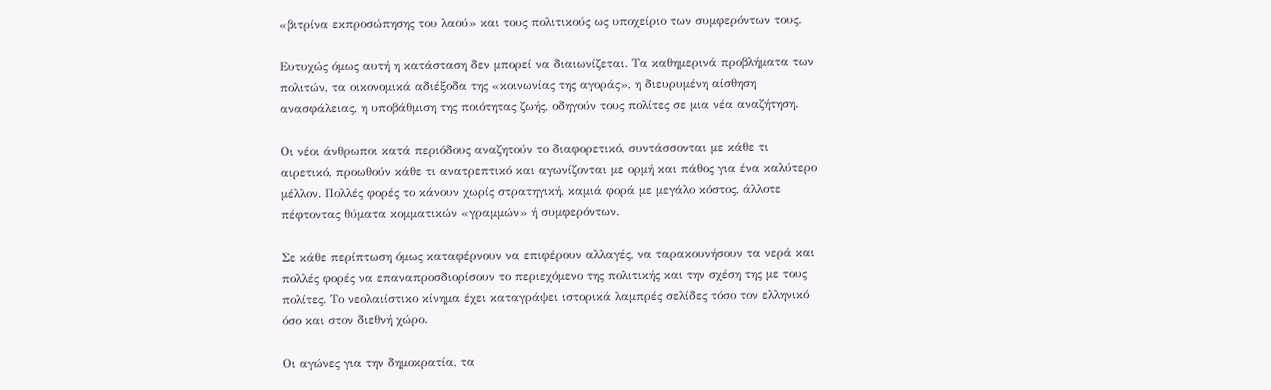«βιτρίνα εκπροσώπησης του λαού» και τους πολιτικούς ως υποχείριο των συμφερόντων τους.

Ευτυχώς όμως αυτή η κατάσταση δεν μπορεί να διαιωνίζεται. Τα καθημερινά προβλήματα των πολιτών, τα οικονομικά αδιέξοδα της «κοινωνίας της αγοράς», η διευρυμένη αίσθηση ανασφάλειας, η υποβάθμιση της ποιότητας ζωής, οδηγούν τους πολίτες σε μια νέα αναζήτηση.

Οι νέοι άνθρωποι κατά περιόδους αναζητούν το διαφορετικό, συντάσσονται με κάθε τι αιρετικό, προωθούν κάθε τι ανατρεπτικό και αγωνίζονται με ορμή και πάθος για ένα καλύτερο μέλλον. Πολλές φορές το κάνουν χωρίς στρατηγική, καμιά φορά με μεγάλο κόστος, άλλοτε πέφτοντας θύματα κομματικών «γραμμών» ή συμφερόντων.

Σε κάθε περίπτωση όμως καταφέρνουν να επιφέρουν αλλαγές, να ταρακουνήσουν τα νερά και πολλές φορές να επαναπροσδιορίσουν το περιεχόμενο της πολιτικής και την σχέση της με τους πολίτες. Το νεολαιίστικο κίνημα έχει καταγράψει ιστορικά λαμπρές σελίδες τόσο τον ελληνικό όσο και στον διεθνή χώρο.

Οι αγώνες για την δημοκρατία, τα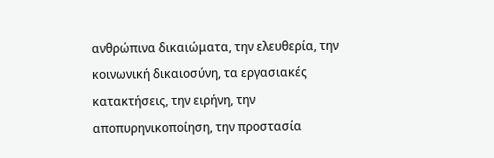ανθρώπινα δικαιώματα, την ελευθερία, την κοινωνική δικαιοσύνη, τα εργασιακές κατακτήσεις, την ειρήνη, την αποπυρηνικοποίηση, την προστασία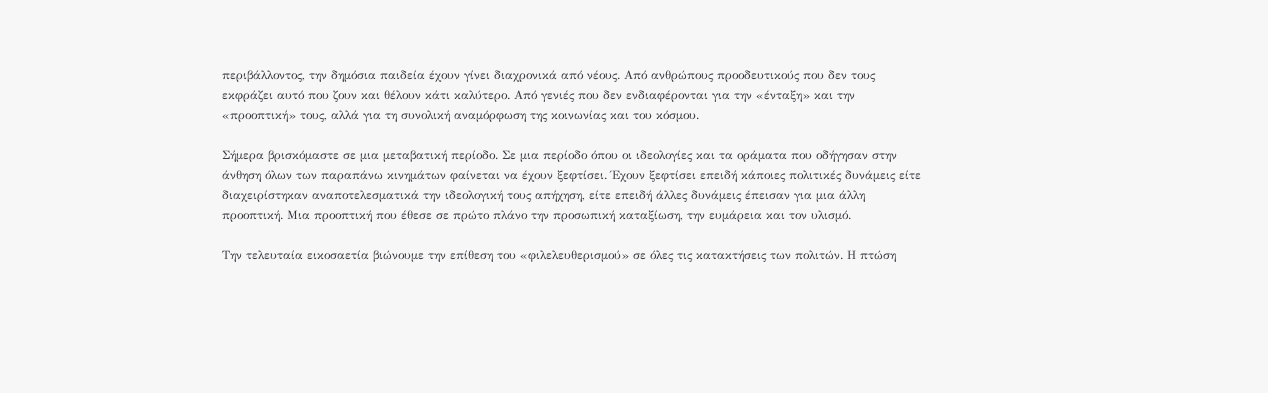περιβάλλοντος, την δημόσια παιδεία έχουν γίνει διαχρονικά από νέους. Από ανθρώπους προοδευτικούς που δεν τους εκφράζει αυτό που ζουν και θέλουν κάτι καλύτερο. Από γενιές που δεν ενδιαφέρονται για την «ένταξη» και την «προοπτική» τους, αλλά για τη συνολική αναμόρφωση της κοινωνίας και του κόσμου.

Σήμερα βρισκόμαστε σε μια μεταβατική περίοδο. Σε μια περίοδο όπου οι ιδεολογίες και τα οράματα που οδήγησαν στην άνθηση όλων των παραπάνω κινημάτων φαίνεται να έχουν ξεφτίσει. Έχουν ξεφτίσει επειδή κάποιες πολιτικές δυνάμεις είτε διαχειρίστηκαν αναποτελεσματικά την ιδεολογική τους απήχηση, είτε επειδή άλλες δυνάμεις έπεισαν για μια άλλη προοπτική. Μια προοπτική που έθεσε σε πρώτο πλάνο την προσωπική καταξίωση, την ευμάρεια και τον υλισμό.

Την τελευταία εικοσαετία βιώνουμε την επίθεση του «φιλελευθερισμού» σε όλες τις κατακτήσεις των πολιτών. Η πτώση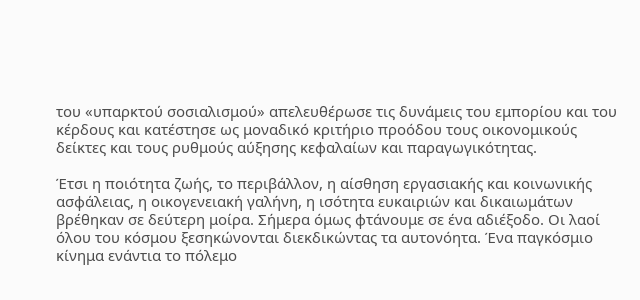του «υπαρκτού σοσιαλισμού» απελευθέρωσε τις δυνάμεις του εμπορίου και του κέρδους και κατέστησε ως μοναδικό κριτήριο προόδου τους οικονομικούς δείκτες και τους ρυθμούς αύξησης κεφαλαίων και παραγωγικότητας.

Έτσι η ποιότητα ζωής, το περιβάλλον, η αίσθηση εργασιακής και κοινωνικής ασφάλειας, η οικογενειακή γαλήνη, η ισότητα ευκαιριών και δικαιωμάτων βρέθηκαν σε δεύτερη μοίρα. Σήμερα όμως φτάνουμε σε ένα αδιέξοδο. Οι λαοί όλου του κόσμου ξεσηκώνονται διεκδικώντας τα αυτονόητα. Ένα παγκόσμιο κίνημα ενάντια το πόλεμο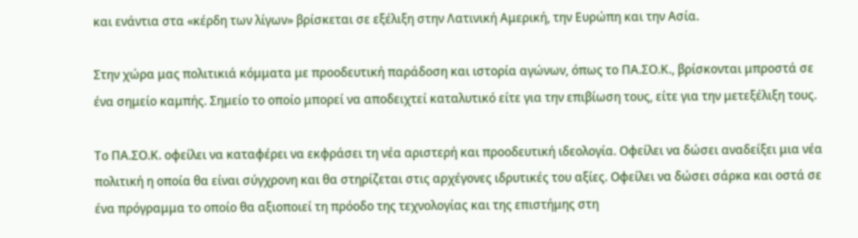και ενάντια στα «κέρδη των λίγων» βρίσκεται σε εξέλιξη στην Λατινική Αμερική, την Ευρώπη και την Ασία.

Στην χώρα μας πολιτικιά κόμματα με προοδευτική παράδοση και ιστορία αγώνων, όπως το ΠΑ.ΣΟ.Κ., βρίσκονται μπροστά σε ένα σημείο καμπής. Σημείο το οποίο μπορεί να αποδειχτεί καταλυτικό είτε για την επιβίωση τους, είτε για την μετεξέλιξη τους.

Το ΠΑ.ΣΟ.Κ. οφείλει να καταφέρει να εκφράσει τη νέα αριστερή και προοδευτική ιδεολογία. Οφείλει να δώσει αναδείξει μια νέα πολιτική η οποία θα είναι σύγχρονη και θα στηρίζεται στις αρχέγονες ιδρυτικές του αξίες. Οφείλει να δώσει σάρκα και οστά σε ένα πρόγραμμα το οποίο θα αξιοποιεί τη πρόοδο της τεχνολογίας και της επιστήμης στη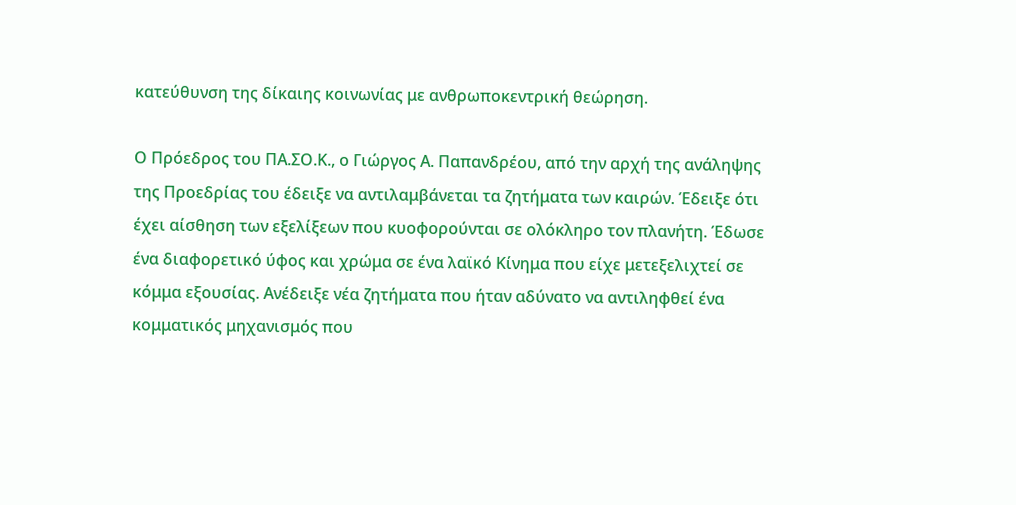κατεύθυνση της δίκαιης κοινωνίας με ανθρωποκεντρική θεώρηση.

Ο Πρόεδρος του ΠΑ.ΣΟ.Κ., ο Γιώργος Α. Παπανδρέου, από την αρχή της ανάληψης της Προεδρίας του έδειξε να αντιλαμβάνεται τα ζητήματα των καιρών. Έδειξε ότι έχει αίσθηση των εξελίξεων που κυοφορούνται σε ολόκληρο τον πλανήτη. Έδωσε ένα διαφορετικό ύφος και χρώμα σε ένα λαϊκό Κίνημα που είχε μετεξελιχτεί σε κόμμα εξουσίας. Ανέδειξε νέα ζητήματα που ήταν αδύνατο να αντιληφθεί ένα κομματικός μηχανισμός που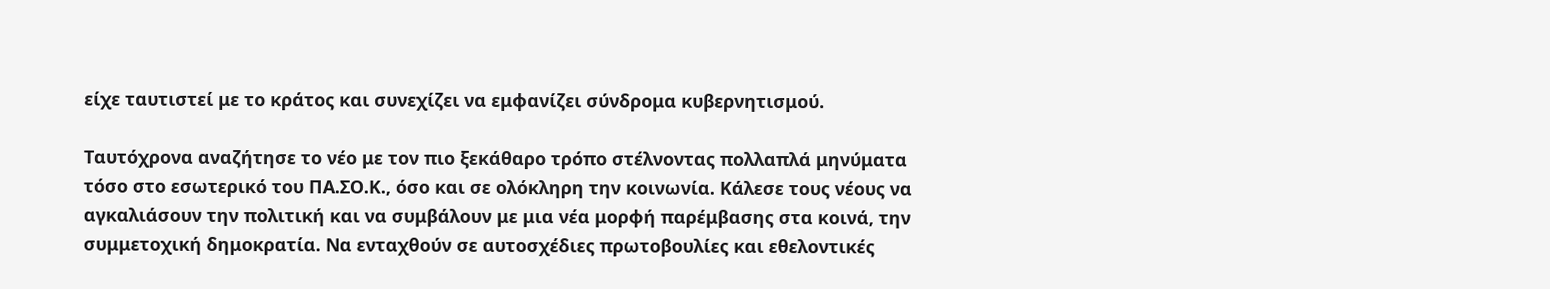είχε ταυτιστεί με το κράτος και συνεχίζει να εμφανίζει σύνδρομα κυβερνητισμού.

Ταυτόχρονα αναζήτησε το νέο με τον πιο ξεκάθαρο τρόπο στέλνοντας πολλαπλά μηνύματα τόσο στο εσωτερικό του ΠΑ.ΣΟ.Κ., όσο και σε ολόκληρη την κοινωνία. Κάλεσε τους νέους να αγκαλιάσουν την πολιτική και να συμβάλουν με μια νέα μορφή παρέμβασης στα κοινά, την συμμετοχική δημοκρατία. Να ενταχθούν σε αυτοσχέδιες πρωτοβουλίες και εθελοντικές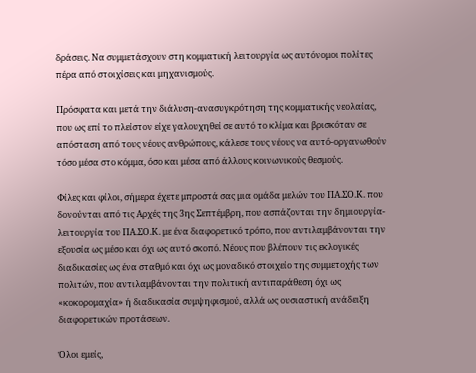δράσεις. Να συμμετάσχουν στη κομματική λειτουργία ως αυτόνομοι πολίτες πέρα από στοιχίσεις και μηχανισμούς.

Πρόσφατα και μετά την διάλυση-ανασυγκρότηση της κομματικής νεολαίας, που ως επί το πλείστον είχε γαλουχηθεί σε αυτό το κλίμα και βρισκόταν σε απόσταση από τους νέους ανθρώπους, κάλεσε τους νέους να αυτό-οργανωθούν τόσο μέσα στο κόμμα, όσο και μέσα από άλλους κοινωνικούς θεσμούς.

Φίλες και φίλοι, σήμερα έχετε μπροστά σας μια ομάδα μελών του ΠΑ.ΣΟ.Κ. που δονούνται από τις Αρχές της 3ης Σεπτέμβρη, που ασπάζονται την δημιουργία-λειτουργία του ΠΑ.ΣΟ.Κ. με ένα διαφορετικό τρόπο, που αντιλαμβάνονται την εξουσία ως μέσο και όχι ως αυτό σκοπό. Νέους που βλέπουν τις εκλογικές διαδικασίες ως ένα σταθμό και όχι ως μοναδικό στοιχείο της συμμετοχής των πολιτών, που αντιλαμβάνονται την πολιτική αντιπαράθεση όχι ως «κοκορομαχία» ή διαδικασία συμψηφισμού, αλλά ως ουσιαστική ανάδειξη διαφορετικών προτάσεων.

Όλοι εμείς,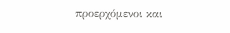προερχόμενοι και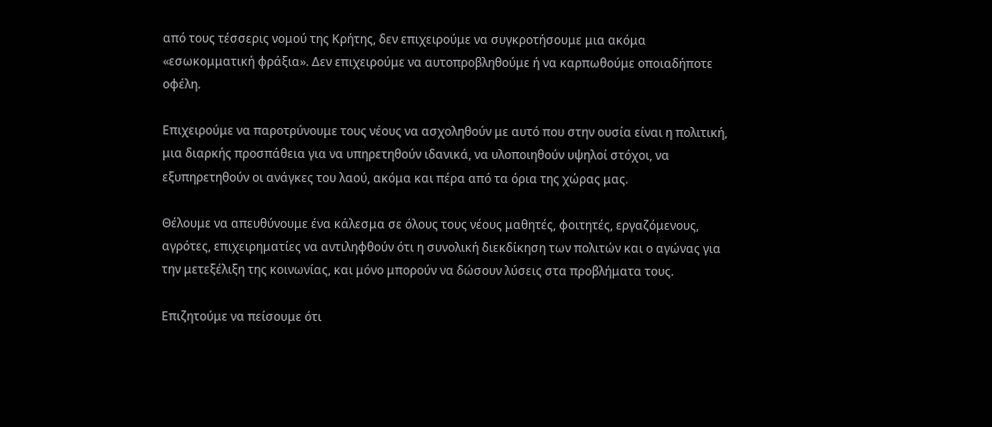από τους τέσσερις νομού της Κρήτης, δεν επιχειρούμε να συγκροτήσουμε μια ακόμα «εσωκομματική φράξια». Δεν επιχειρούμε να αυτοπροβληθούμε ή να καρπωθούμε οποιαδήποτε οφέλη.

Επιχειρούμε να παροτρύνουμε τους νέους να ασχοληθούν με αυτό που στην ουσία είναι η πολιτική, μια διαρκής προσπάθεια για να υπηρετηθούν ιδανικά, να υλοποιηθούν υψηλοί στόχοι, να εξυπηρετηθούν οι ανάγκες του λαού, ακόμα και πέρα από τα όρια της χώρας μας.

Θέλουμε να απευθύνουμε ένα κάλεσμα σε όλους τους νέους μαθητές, φοιτητές, εργαζόμενους, αγρότες, επιχειρηματίες να αντιληφθούν ότι η συνολική διεκδίκηση των πολιτών και ο αγώνας για την μετεξέλιξη της κοινωνίας, και μόνο μπορούν να δώσουν λύσεις στα προβλήματα τους.

Επιζητούμε να πείσουμε ότι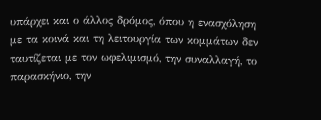υπάρχει και ο άλλος δρόμος, όπου η ενασχόληση με τα κοινά και τη λειτουργία των κομμάτων δεν ταυτίζεται με τον ωφελιμισμό, την συναλλαγή, το παρασκήνιο, την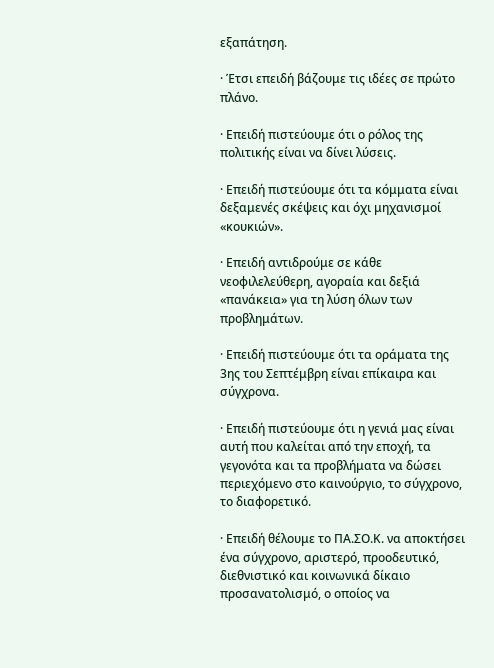εξαπάτηση.

· Έτσι επειδή βάζουμε τις ιδέες σε πρώτο πλάνο.

· Επειδή πιστεύουμε ότι ο ρόλος της πολιτικής είναι να δίνει λύσεις.

· Επειδή πιστεύουμε ότι τα κόμματα είναι δεξαμενές σκέψεις και όχι μηχανισμοί «κουκιών».

· Επειδή αντιδρούμε σε κάθε νεοφιλελεύθερη, αγοραία και δεξιά «πανάκεια» για τη λύση όλων των προβλημάτων.

· Επειδή πιστεύουμε ότι τα οράματα της 3ης του Σεπτέμβρη είναι επίκαιρα και σύγχρονα.

· Επειδή πιστεύουμε ότι η γενιά μας είναι αυτή που καλείται από την εποχή, τα γεγονότα και τα προβλήματα να δώσει περιεχόμενο στο καινούργιο, το σύγχρονο, το διαφορετικό.

· Επειδή θέλουμε το ΠΑ.ΣΟ.Κ. να αποκτήσει ένα σύγχρονο, αριστερό, προοδευτικό, διεθνιστικό και κοινωνικά δίκαιο προσανατολισμό, ο οποίος να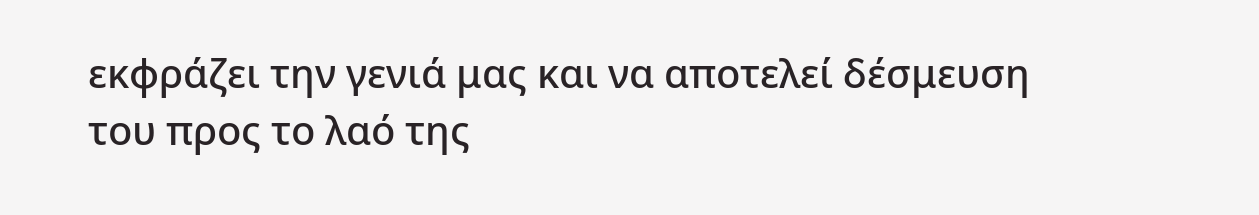εκφράζει την γενιά μας και να αποτελεί δέσμευση του προς το λαό της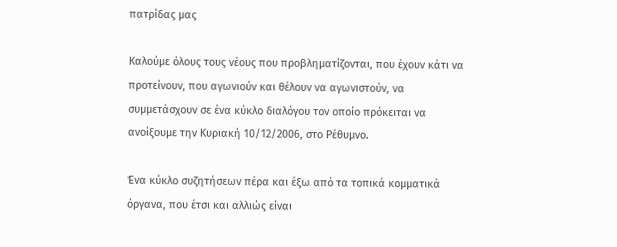πατρίδας μας

Καλούμε όλους τους νέους που προβληματίζονται, που έχουν κάτι να προτείνουν, που αγωνιούν και θέλουν να αγωνιστούν, να συμμετάσχουν σε ένα κύκλο διαλόγου τον οποίο πρόκειται να ανοίξουμε την Κυριακή 10/12/2006, στο Ρέθυμνο.

Ένα κύκλο συζητήσεων πέρα και έξω από τα τοπικά κομματικά όργανα, που έτσι και αλλιώς είναι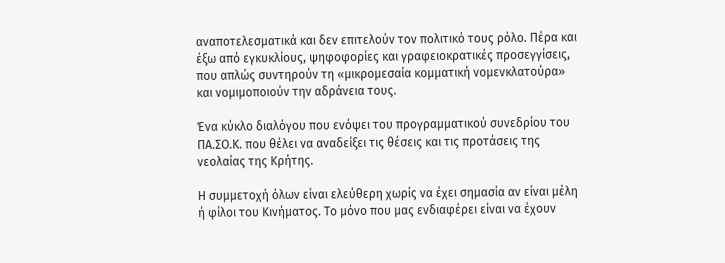αναποτελεσματικά και δεν επιτελούν τον πολιτικό τους ρόλο. Πέρα και έξω από εγκυκλίους, ψηφοφορίες και γραφειοκρατικές προσεγγίσεις, που απλώς συντηρούν τη «μικρομεσαία κομματική νομενκλατούρα» και νομιμοποιούν την αδράνεια τους.

Ένα κύκλο διαλόγου που ενόψει του προγραμματικού συνεδρίου του ΠΑ.ΣΟ.Κ. που θέλει να αναδείξει τις θέσεις και τις προτάσεις της νεολαίας της Κρήτης.

Η συμμετοχή όλων είναι ελεύθερη χωρίς να έχει σημασία αν είναι μέλη ή φίλοι του Κινήματος. Το μόνο που μας ενδιαφέρει είναι να έχουν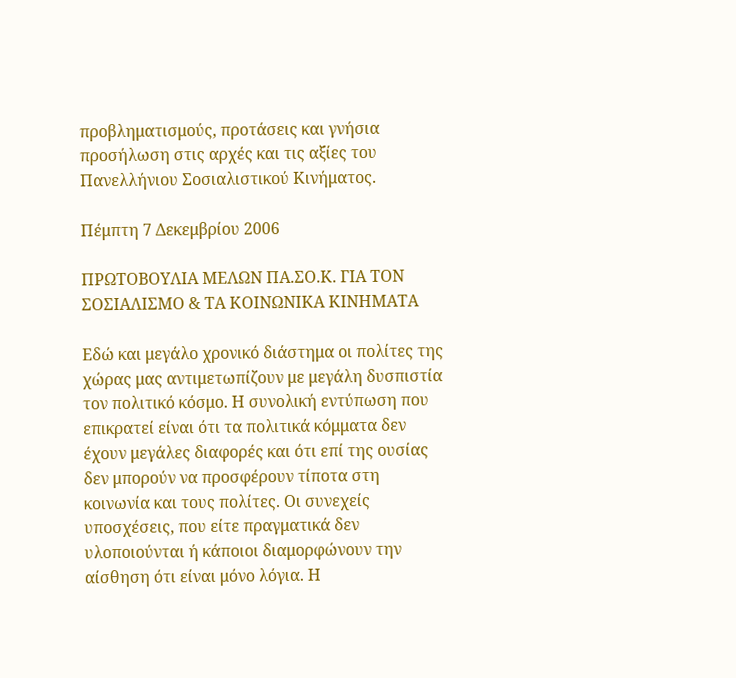προβληματισμούς, προτάσεις και γνήσια προσήλωση στις αρχές και τις αξίες του Πανελλήνιου Σοσιαλιστικού Κινήματος.

Πέμπτη 7 Δεκεμβρίου 2006

ΠΡΩΤΟΒΟΥΛΙΑ ΜΕΛΩΝ ΠΑ.ΣΟ.Κ. ΓΙΑ ΤΟΝ ΣΟΣΙΑΛΙΣΜΟ & ΤΑ ΚΟΙΝΩΝΙΚΑ ΚΙΝΗΜΑΤΑ

Εδώ και μεγάλο χρονικό διάστημα οι πολίτες της χώρας μας αντιμετωπίζουν με μεγάλη δυσπιστία τον πολιτικό κόσμο. Η συνολική εντύπωση που επικρατεί είναι ότι τα πολιτικά κόμματα δεν έχουν μεγάλες διαφορές και ότι επί της ουσίας δεν μπορούν να προσφέρουν τίποτα στη κοινωνία και τους πολίτες. Οι συνεχείς υποσχέσεις, που είτε πραγματικά δεν υλοποιούνται ή κάποιοι διαμορφώνουν την αίσθηση ότι είναι μόνο λόγια. Η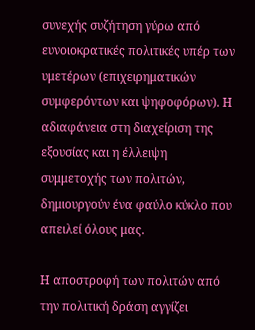συνεχής συζήτηση γύρω από ευνοιοκρατικές πολιτικές υπέρ των υμετέρων (επιχειρηματικών συμφερόντων και ψηφοφόρων). Η αδιαφάνεια στη διαχείριση της εξουσίας και η έλλειψη συμμετοχής των πολιτών, δημιουργούν ένα φαύλο κύκλο που απειλεί όλους μας.

Η αποστροφή των πολιτών από την πολιτική δράση αγγίζει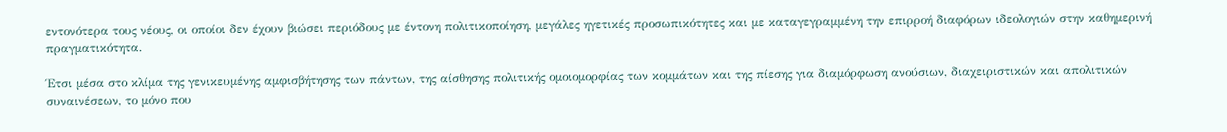εντονότερα τους νέους, οι οποίοι δεν έχουν βιώσει περιόδους με έντονη πολιτικοποίηση, μεγάλες ηγετικές προσωπικότητες και με καταγεγραμμένη την επιρροή διαφόρων ιδεολογιών στην καθημερινή πραγματικότητα.

Έτσι μέσα στο κλίμα της γενικευμένης αμφισβήτησης των πάντων, της αίσθησης πολιτικής ομοιομορφίας των κομμάτων και της πίεσης για διαμόρφωση ανούσιων, διαχειριστικών και απολιτικών συναινέσεων, το μόνο που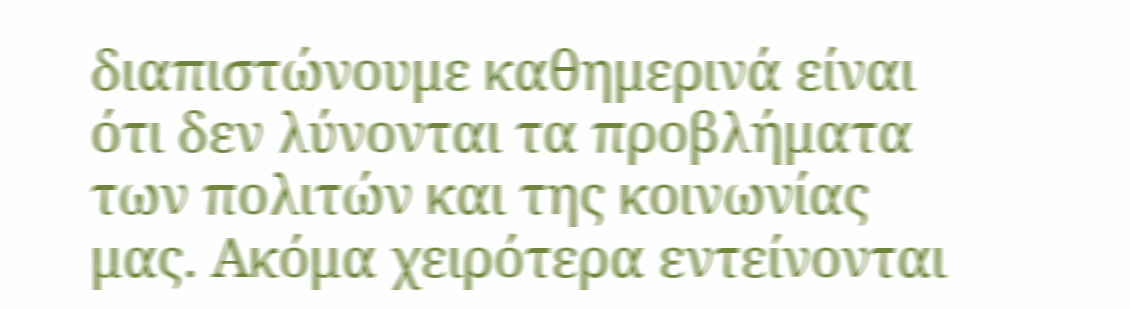διαπιστώνουμε καθημερινά είναι ότι δεν λύνονται τα προβλήματα των πολιτών και της κοινωνίας μας. Ακόμα χειρότερα εντείνονται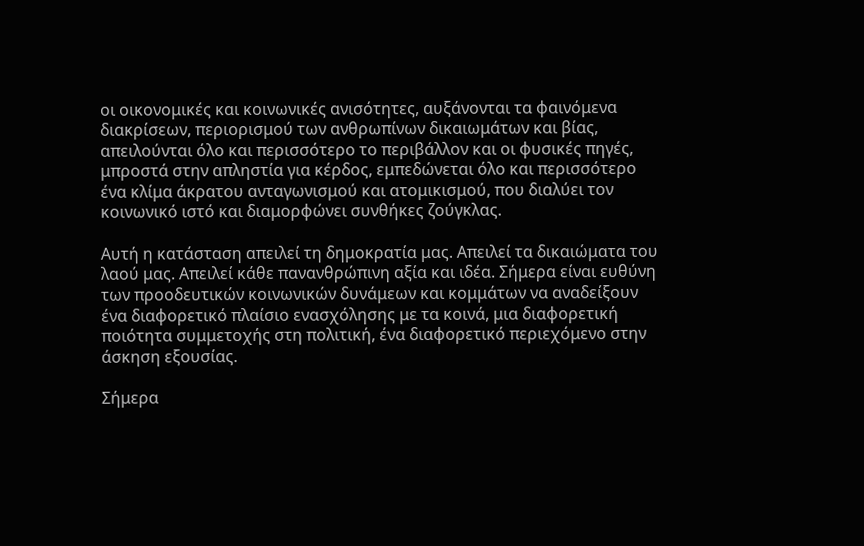οι οικονομικές και κοινωνικές ανισότητες, αυξάνονται τα φαινόμενα διακρίσεων, περιορισμού των ανθρωπίνων δικαιωμάτων και βίας, απειλούνται όλο και περισσότερο το περιβάλλον και οι φυσικές πηγές, μπροστά στην απληστία για κέρδος, εμπεδώνεται όλο και περισσότερο ένα κλίμα άκρατου ανταγωνισμού και ατομικισμού, που διαλύει τον κοινωνικό ιστό και διαμορφώνει συνθήκες ζούγκλας.

Αυτή η κατάσταση απειλεί τη δημοκρατία μας. Απειλεί τα δικαιώματα του λαού μας. Απειλεί κάθε πανανθρώπινη αξία και ιδέα. Σήμερα είναι ευθύνη των προοδευτικών κοινωνικών δυνάμεων και κομμάτων να αναδείξουν ένα διαφορετικό πλαίσιο ενασχόλησης με τα κοινά, μια διαφορετική ποιότητα συμμετοχής στη πολιτική, ένα διαφορετικό περιεχόμενο στην άσκηση εξουσίας.

Σήμερα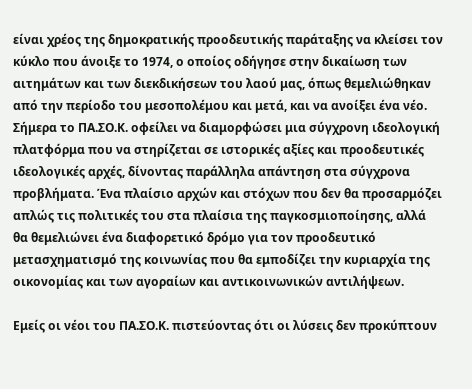είναι χρέος της δημοκρατικής προοδευτικής παράταξης να κλείσει τον κύκλο που άνοιξε το 1974, ο οποίος οδήγησε στην δικαίωση των αιτημάτων και των διεκδικήσεων του λαού μας, όπως θεμελιώθηκαν από την περίοδο του μεσοπολέμου και μετά, και να ανοίξει ένα νέο. Σήμερα το ΠΑ.ΣΟ.Κ. οφείλει να διαμορφώσει μια σύγχρονη ιδεολογική πλατφόρμα που να στηρίζεται σε ιστορικές αξίες και προοδευτικές ιδεολογικές αρχές, δίνοντας παράλληλα απάντηση στα σύγχρονα προβλήματα. Ένα πλαίσιο αρχών και στόχων που δεν θα προσαρμόζει απλώς τις πολιτικές του στα πλαίσια της παγκοσμιοποίησης, αλλά θα θεμελιώνει ένα διαφορετικό δρόμο για τον προοδευτικό μετασχηματισμό της κοινωνίας που θα εμποδίζει την κυριαρχία της οικονομίας και των αγοραίων και αντικοινωνικών αντιλήψεων.

Εμείς οι νέοι του ΠΑ.ΣΟ.Κ. πιστεύοντας ότι οι λύσεις δεν προκύπτουν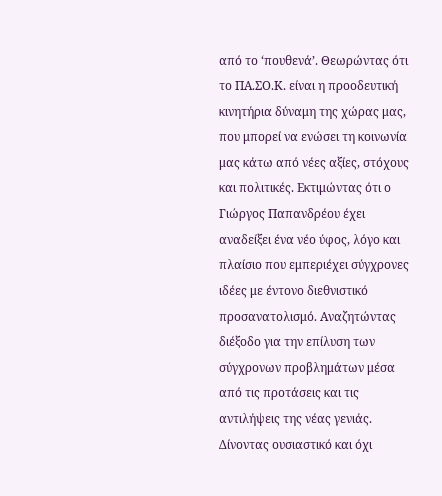από το ‘πουθενά’. Θεωρώντας ότι το ΠΑ.ΣΟ.Κ. είναι η προοδευτική κινητήρια δύναμη της χώρας μας, που μπορεί να ενώσει τη κοινωνία μας κάτω από νέες αξίες, στόχους και πολιτικές. Εκτιμώντας ότι ο Γιώργος Παπανδρέου έχει αναδείξει ένα νέο ύφος, λόγο και πλαίσιο που εμπεριέχει σύγχρονες ιδέες με έντονο διεθνιστικό προσανατολισμό. Αναζητώντας διέξοδο για την επίλυση των σύγχρονων προβλημάτων μέσα από τις προτάσεις και τις αντιλήψεις της νέας γενιάς. Δίνοντας ουσιαστικό και όχι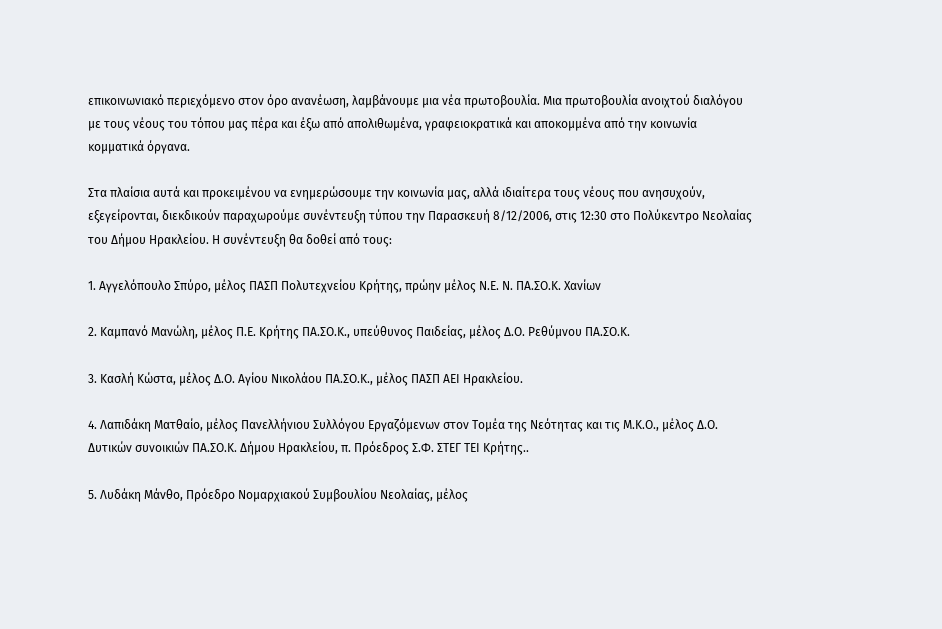επικοινωνιακό περιεχόμενο στον όρο ανανέωση, λαμβάνουμε μια νέα πρωτοβουλία. Μια πρωτοβουλία ανοιχτού διαλόγου με τους νέους του τόπου μας πέρα και έξω από απολιθωμένα, γραφειοκρατικά και αποκομμένα από την κοινωνία κομματικά όργανα.

Στα πλαίσια αυτά και προκειμένου να ενημερώσουμε την κοινωνία μας, αλλά ιδιαίτερα τους νέους που ανησυχούν, εξεγείρονται, διεκδικούν παραχωρούμε συνέντευξη τύπου την Παρασκευή 8/12/2006, στις 12:30 στο Πολύκεντρο Νεολαίας του Δήμου Ηρακλείου. Η συνέντευξη θα δοθεί από τους:

1. Αγγελόπουλο Σπύρο, μέλος ΠΑΣΠ Πολυτεχνείου Κρήτης, πρώην μέλος Ν.Ε. Ν. ΠΑ.ΣΟ.Κ. Χανίων

2. Καμπανό Μανώλη, μέλος Π.Ε. Κρήτης ΠΑ.ΣΟ.Κ., υπεύθυνος Παιδείας, μέλος Δ.Ο. Ρεθύμνου ΠΑ.ΣΟ.Κ.

3. Κασλή Κώστα, μέλος Δ.Ο. Αγίου Νικολάου ΠΑ.ΣΟ.Κ., μέλος ΠΑΣΠ ΑΕΙ Ηρακλείου.

4. Λαπιδάκη Ματθαίο, μέλος Πανελλήνιου Συλλόγου Εργαζόμενων στον Τομέα της Νεότητας και τις Μ.Κ.Ο., μέλος Δ.Ο. Δυτικών συνοικιών ΠΑ.ΣΟ.Κ. Δήμου Ηρακλείου, π. Πρόεδρος Σ.Φ. ΣΤΕΓ ΤΕΙ Κρήτης..

5. Λυδάκη Μάνθο, Πρόεδρο Νομαρχιακού Συμβουλίου Νεολαίας, μέλος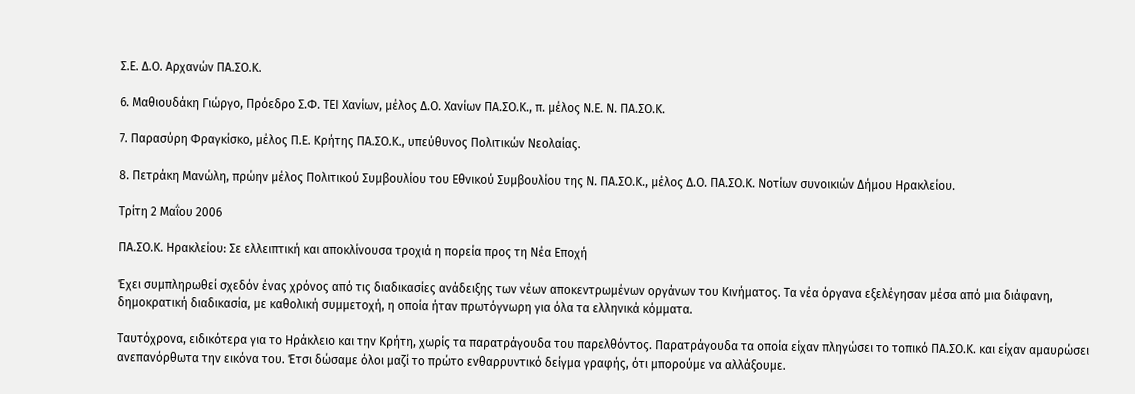Σ.Ε. Δ.Ο. Αρχανών ΠΑ.ΣΟ.Κ.

6. Μαθιουδάκη Γιώργο, Πρόεδρο Σ.Φ. ΤΕΙ Χανίων, μέλος Δ.Ο. Χανίων ΠΑ.ΣΟ.Κ., π. μέλος Ν.Ε. Ν. ΠΑ.ΣΟ.Κ.

7. Παρασύρη Φραγκίσκο, μέλος Π.Ε. Κρήτης ΠΑ.ΣΟ.Κ., υπεύθυνος Πολιτικών Νεολαίας.

8. Πετράκη Μανώλη, πρώην μέλος Πολιτικού Συμβουλίου του Εθνικού Συμβουλίου της Ν. ΠΑ.ΣΟ.Κ., μέλος Δ.Ο. ΠΑ.ΣΟ.Κ. Νοτίων συνοικιών Δήμου Ηρακλείου.

Τρίτη 2 Μαΐου 2006

ΠΑ.ΣΟ.Κ. Ηρακλείου: Σε ελλειπτική και αποκλίνουσα τροχιά η πορεία προς τη Νέα Εποχή

Έχει συμπληρωθεί σχεδόν ένας χρόνος από τις διαδικασίες ανάδειξης των νέων αποκεντρωμένων οργάνων του Κινήματος. Τα νέα όργανα εξελέγησαν μέσα από μια διάφανη, δημοκρατική διαδικασία, με καθολική συμμετοχή, η οποία ήταν πρωτόγνωρη για όλα τα ελληνικά κόμματα.

Ταυτόχρονα, ειδικότερα για το Ηράκλειο και την Κρήτη, χωρίς τα παρατράγουδα του παρελθόντος. Παρατράγουδα τα οποία είχαν πληγώσει το τοπικό ΠΑ.ΣΟ.Κ. και είχαν αμαυρώσει ανεπανόρθωτα την εικόνα του. Έτσι δώσαμε όλοι μαζί το πρώτο ενθαρρυντικό δείγμα γραφής, ότι μπορούμε να αλλάξουμε.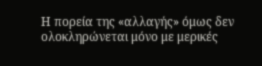Η πορεία της «αλλαγής» όμως δεν ολοκληρώνεται μόνο με μερικές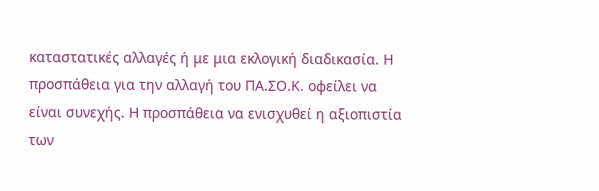καταστατικές αλλαγές ή με μια εκλογική διαδικασία. Η προσπάθεια για την αλλαγή του ΠΑ.ΣΟ.Κ. οφείλει να είναι συνεχής. Η προσπάθεια να ενισχυθεί η αξιοπιστία των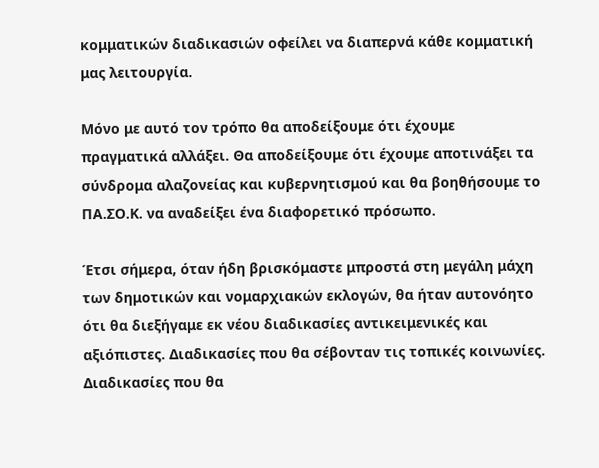κομματικών διαδικασιών οφείλει να διαπερνά κάθε κομματική μας λειτουργία.

Μόνο με αυτό τον τρόπο θα αποδείξουμε ότι έχουμε πραγματικά αλλάξει. Θα αποδείξουμε ότι έχουμε αποτινάξει τα σύνδρομα αλαζονείας και κυβερνητισμού και θα βοηθήσουμε το ΠΑ.ΣΟ.Κ. να αναδείξει ένα διαφορετικό πρόσωπο.

Έτσι σήμερα, όταν ήδη βρισκόμαστε μπροστά στη μεγάλη μάχη των δημοτικών και νομαρχιακών εκλογών, θα ήταν αυτονόητο ότι θα διεξήγαμε εκ νέου διαδικασίες αντικειμενικές και αξιόπιστες. Διαδικασίες που θα σέβονταν τις τοπικές κοινωνίες. Διαδικασίες που θα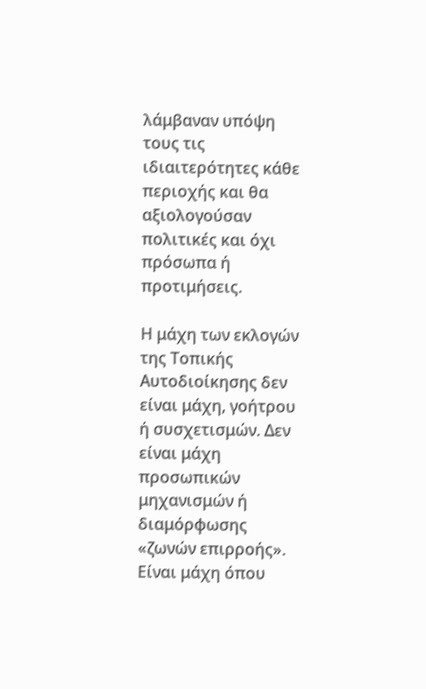λάμβαναν υπόψη τους τις ιδιαιτερότητες κάθε περιοχής και θα αξιολογούσαν πολιτικές και όχι πρόσωπα ή προτιμήσεις.

Η μάχη των εκλογών της Τοπικής Αυτοδιοίκησης δεν είναι μάχη, γοήτρου ή συσχετισμών. Δεν είναι μάχη προσωπικών μηχανισμών ή διαμόρφωσης «ζωνών επιρροής». Είναι μάχη όπου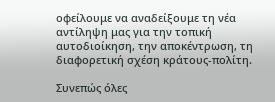οφείλουμε να αναδείξουμε τη νέα αντίληψη μας για την τοπική αυτοδιοίκηση, την αποκέντρωση, τη διαφορετική σχέση κράτους-πολίτη.

Συνεπώς όλες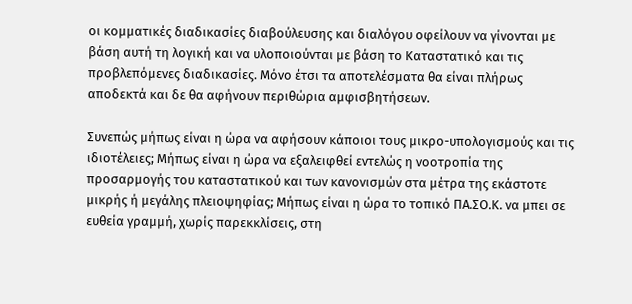οι κομματικές διαδικασίες διαβούλευσης και διαλόγου οφείλουν να γίνονται με βάση αυτή τη λογική και να υλοποιούνται με βάση το Καταστατικό και τις προβλεπόμενες διαδικασίες. Μόνο έτσι τα αποτελέσματα θα είναι πλήρως αποδεκτά και δε θα αφήνουν περιθώρια αμφισβητήσεων.

Συνεπώς μήπως είναι η ώρα να αφήσουν κάποιοι τους μικρο-υπολογισμούς και τις ιδιοτέλειες; Μήπως είναι η ώρα να εξαλειφθεί εντελώς η νοοτροπία της προσαρμογής του καταστατικού και των κανονισμών στα μέτρα της εκάστοτε μικρής ή μεγάλης πλειοψηφίας; Μήπως είναι η ώρα το τοπικό ΠΑ.ΣΟ.Κ. να μπει σε ευθεία γραμμή, χωρίς παρεκκλίσεις, στη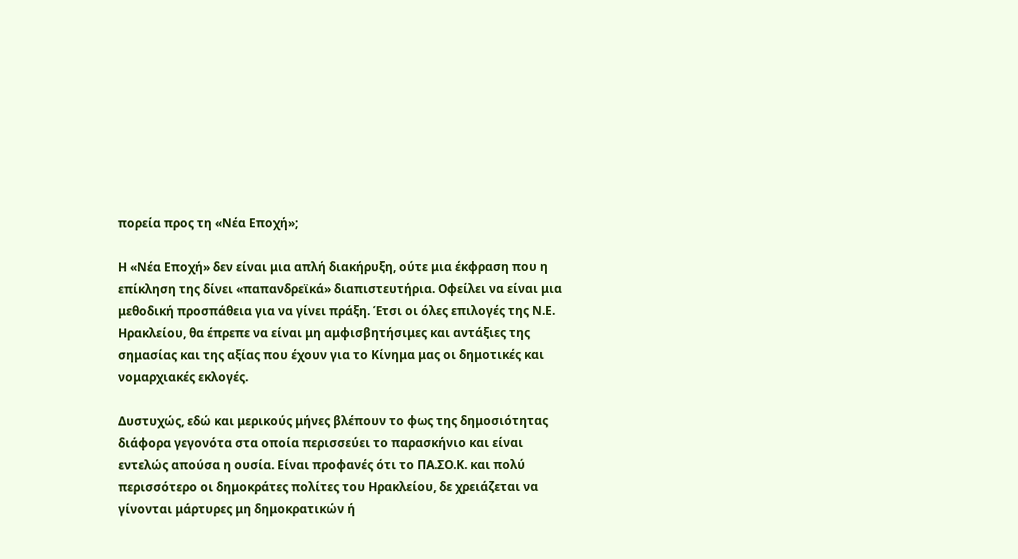πορεία προς τη «Νέα Εποχή»;

Η «Νέα Εποχή» δεν είναι μια απλή διακήρυξη, ούτε μια έκφραση που η επίκληση της δίνει «παπανδρεϊκά» διαπιστευτήρια. Οφείλει να είναι μια μεθοδική προσπάθεια για να γίνει πράξη. Έτσι οι όλες επιλογές της Ν.Ε. Ηρακλείου, θα έπρεπε να είναι μη αμφισβητήσιμες και αντάξιες της σημασίας και της αξίας που έχουν για το Κίνημα μας οι δημοτικές και νομαρχιακές εκλογές.

Δυστυχώς, εδώ και μερικούς μήνες βλέπουν το φως της δημοσιότητας διάφορα γεγονότα στα οποία περισσεύει το παρασκήνιο και είναι εντελώς απούσα η ουσία. Είναι προφανές ότι το ΠΑ.ΣΟ.Κ. και πολύ περισσότερο οι δημοκράτες πολίτες του Ηρακλείου, δε χρειάζεται να γίνονται μάρτυρες μη δημοκρατικών ή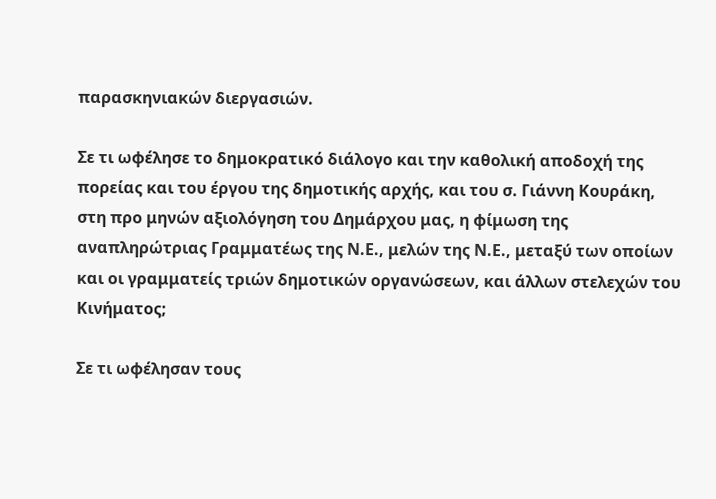παρασκηνιακών διεργασιών.

Σε τι ωφέλησε το δημοκρατικό διάλογο και την καθολική αποδοχή της πορείας και του έργου της δημοτικής αρχής, και του σ. Γιάννη Κουράκη, στη προ μηνών αξιολόγηση του Δημάρχου μας, η φίμωση της αναπληρώτριας Γραμματέως της Ν.Ε., μελών της Ν.Ε., μεταξύ των οποίων και οι γραμματείς τριών δημοτικών οργανώσεων, και άλλων στελεχών του Κινήματος;

Σε τι ωφέλησαν τους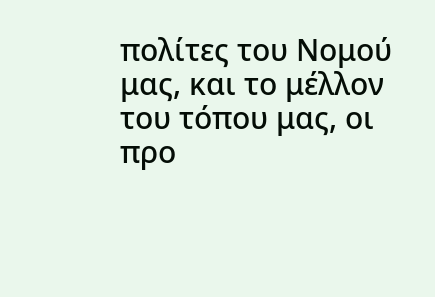πολίτες του Νομού μας, και το μέλλον του τόπου μας, οι προ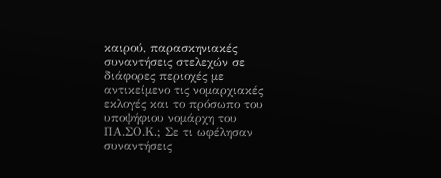καιρού, παρασκηνιακές συναντήσεις στελεχών σε διάφορες περιοχές με αντικείμενο τις νομαρχιακές εκλογές και το πρόσωπο του υποψήφιου νομάρχη του ΠΑ.ΣΟ.Κ.; Σε τι ωφέλησαν συναντήσεις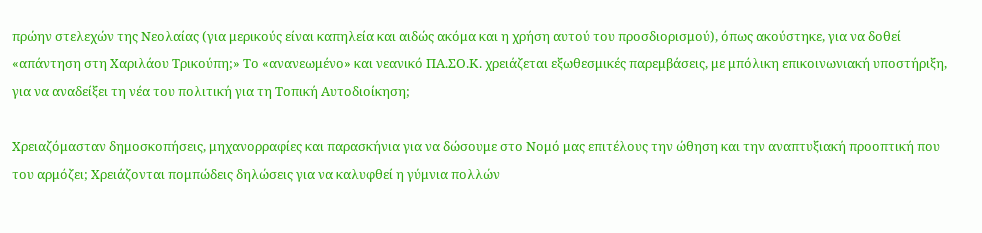πρώην στελεχών της Νεολαίας (για μερικούς είναι καπηλεία και αιδώς ακόμα και η χρήση αυτού του προσδιορισμού), όπως ακούστηκε, για να δοθεί «απάντηση στη Χαριλάου Τρικούπη;» Το «ανανεωμένο» και νεανικό ΠΑ.ΣΟ.Κ. χρειάζεται εξωθεσμικές παρεμβάσεις, με μπόλικη επικοινωνιακή υποστήριξη, για να αναδείξει τη νέα του πολιτική για τη Τοπική Αυτοδιοίκηση;

Χρειαζόμασταν δημοσκοπήσεις, μηχανορραφίες και παρασκήνια για να δώσουμε στο Νομό μας επιτέλους την ώθηση και την αναπτυξιακή προοπτική που του αρμόζει; Χρειάζονται πομπώδεις δηλώσεις για να καλυφθεί η γύμνια πολλών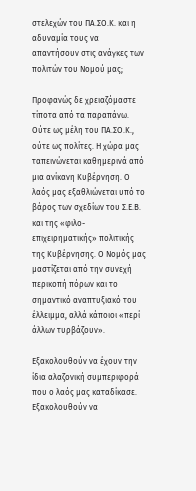στελεχών του ΠΑ.ΣΟ.Κ. και η αδυναμία τους να απαντήσουν στις ανάγκες των πολιτών του Νομού μας;

Προφανώς δε χρειαζόμαστε τίποτα από τα παραπάνω. Ούτε ως μέλη του ΠΑ.ΣΟ.Κ., ούτε ως πολίτες. Η χώρα μας ταπεινώνεται καθημερινά από μια ανίκανη Κυβέρνηση. Ο λαός μας εξαθλιώνεται υπό το βάρος των σχεδίων του Σ.Ε.Β. και της «φιλο-επιχειρηματικής» πολιτικής της Κυβέρνησης. Ο Νομός μας μαστίζεται από την συνεχή περικοπή πόρων και το σημαντικό αναπτυξιακό του έλλειμμα, αλλά κάποιοι «περί άλλων τυρβάζουν».

Εξακολουθούν να έχουν την ίδια αλαζονική συμπεριφορά που ο λαός μας καταδίκασε. Εξακολουθούν να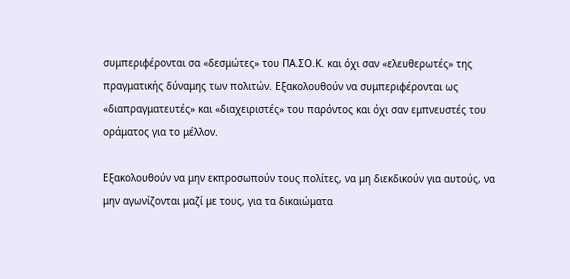συμπεριφέρονται σα «δεσμώτες» του ΠΑ.ΣΟ.Κ. και όχι σαν «ελευθερωτές» της πραγματικής δύναμης των πολιτών. Εξακολουθούν να συμπεριφέρονται ως «διαπραγματευτές» και «διαχειριστές» του παρόντος και όχι σαν εμπνευστές του οράματος για το μέλλον.

Εξακολουθούν να μην εκπροσωπούν τους πολίτες, να μη διεκδικούν για αυτούς, να μην αγωνίζονται μαζί με τους, για τα δικαιώματα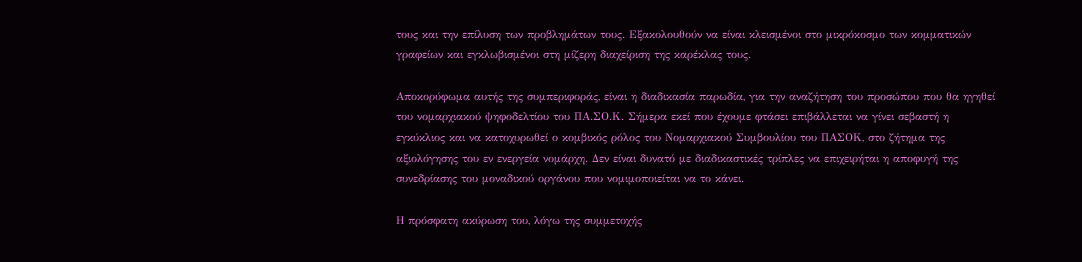τους και την επίλυση των προβλημάτων τους. Εξακολουθούν να είναι κλεισμένοι στο μικρόκοσμο των κομματικών γραφείων και εγκλωβισμένοι στη μίζερη διαχείριση της καρέκλας τους.

Αποκορύφωμα αυτής της συμπεριφοράς, είναι η διαδικασία παρωδία, για την αναζήτηση του προσώπου που θα ηγηθεί του νομαρχιακού ψηφοδελτίου του ΠΑ.ΣΟ.Κ. Σήμερα εκεί που έχουμε φτάσει επιβάλλεται να γίνει σεβαστή η εγκύκλιος και να κατοχυρωθεί ο κομβικός ρόλος του Νομαρχιακού Συμβουλίου του ΠΑΣΟΚ, στο ζήτημα της αξιολόγησης του εν ενεργεία νομάρχη. Δεν είναι δυνατό με διαδικαστικές τρίπλες να επιχειρήται η αποφυγή της συνεδρίασης του μοναδικού οργάνου που νομιμοποιείται να το κάνει.

Η πρόσφατη ακύρωση του, λόγω της συμμετοχής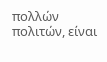πολλών πολιτών, είναι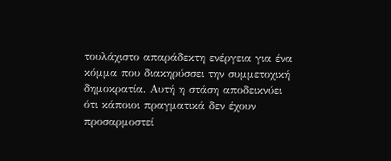τουλάχιστο απαράδεκτη ενέργεια για ένα κόμμα που διακηρύσσει την συμμετοχική δημοκρατία. Αυτή η στάση αποδεικνύει ότι κάποιοι πραγματικά δεν έχουν προσαρμοστεί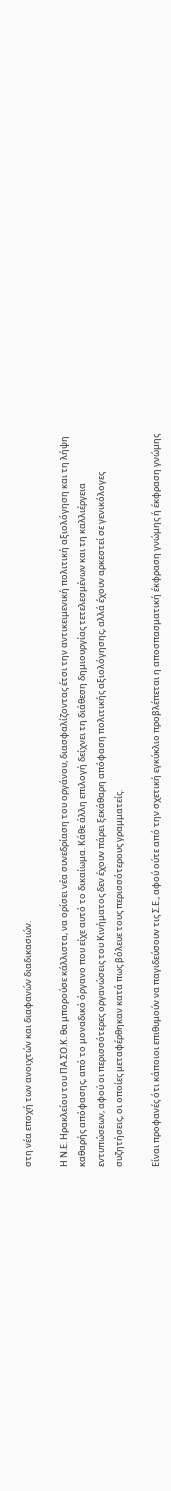στη νέα εποχή των ανοιχτών και διαφανών διαδικασιών.

Η Ν.Ε. Ηρακλείου του ΠΑ.ΣΟ.Κ. θα μπορούσε κάλλιστα, να ορίσει νέα συνεδρίαση του οργάνου, διασφαλίζοντας έτσι την αντικειμενική πολιτική αξιολόγηση και τη λήψη καθαρής απόφασης, από το μοναδικό όργανο που είχε αυτό το δικαίωμα. Κάθε άλλη επιλογή δείχνει τη διάθεση δημιουργίας τετελεσμένων και τη καλλιέργεια εντυπώσεων, αφού οι περισσότερες οργανώσεις του Κινήματος δεν έχουν πάρει ξεκάθαρη απόφαση πολιτικής αξιολόγησης, αλλά έχουν αρκεστεί σε γενικόλογες συζητήσεις, οι οποίες μεταφέρθηκαν κατά πως βόλευε τους περισσότερους γραμματείς.

Είναι προφανές ότι κάποιοι επιθυμούν να παγιδεύσουν τις Σ.Ε., αφού ούτε από την σχετική εγκύκλιο προβλέπεται η αποσπασματική έκφραση γνώμης ή έκφραση γνώμης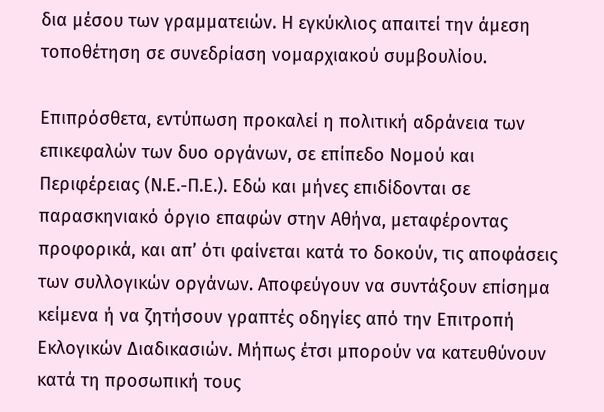δια μέσου των γραμματειών. Η εγκύκλιος απαιτεί την άμεση τοποθέτηση σε συνεδρίαση νομαρχιακού συμβουλίου.

Επιπρόσθετα, εντύπωση προκαλεί η πολιτική αδράνεια των επικεφαλών των δυο οργάνων, σε επίπεδο Νομού και Περιφέρειας (Ν.Ε.-Π.Ε.). Εδώ και μήνες επιδίδονται σε παρασκηνιακό όργιο επαφών στην Αθήνα, μεταφέροντας προφορικά, και απ’ ότι φαίνεται κατά το δοκούν, τις αποφάσεις των συλλογικών οργάνων. Αποφεύγουν να συντάξουν επίσημα κείμενα ή να ζητήσουν γραπτές οδηγίες από την Επιτροπή Εκλογικών Διαδικασιών. Μήπως έτσι μπορούν να κατευθύνουν κατά τη προσωπική τους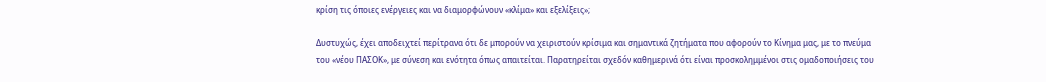κρίση τις όποιες ενέργειες και να διαμορφώνουν «κλίμα» και εξελίξεις»;

Δυστυχώς, έχει αποδειχτεί περίτρανα ότι δε μπορούν να χειριστούν κρίσιμα και σημαντικά ζητήματα που αφορούν το Κίνημα μας, με το πνεύμα του «νέου ΠΑΣΟΚ», με σύνεση και ενότητα όπως απαιτείται. Παρατηρείται σχεδόν καθημερινά ότι είναι προσκολημμένοι στις ομαδοποιήσεις του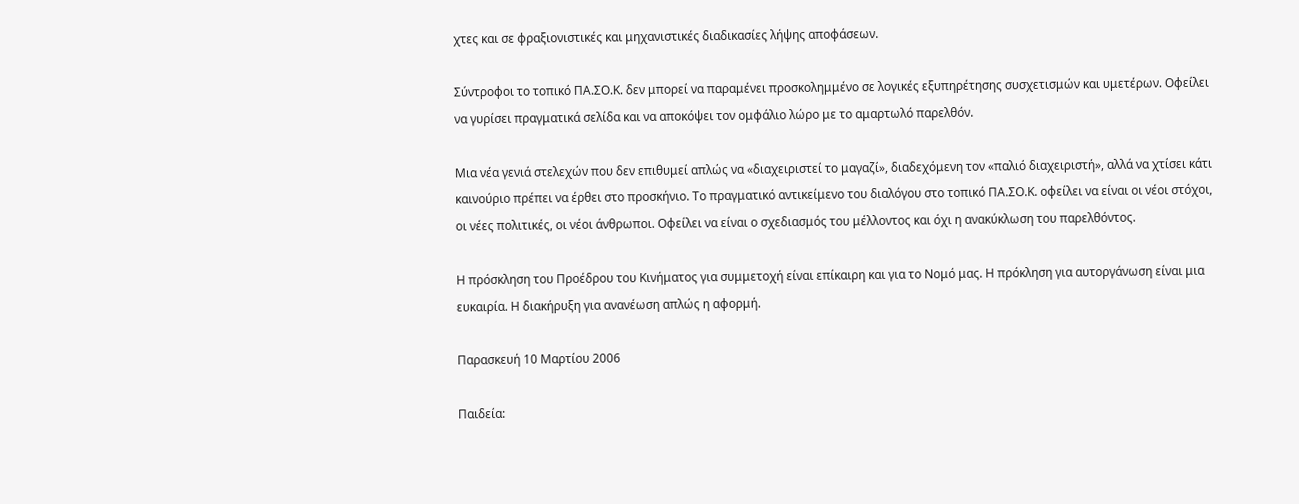χτες και σε φραξιονιστικές και μηχανιστικές διαδικασίες λήψης αποφάσεων.

Σύντροφοι το τοπικό ΠΑ.ΣΟ.Κ. δεν μπορεί να παραμένει προσκολημμένο σε λογικές εξυπηρέτησης συσχετισμών και υμετέρων. Οφείλει να γυρίσει πραγματικά σελίδα και να αποκόψει τον ομφάλιο λώρο με το αμαρτωλό παρελθόν.

Μια νέα γενιά στελεχών που δεν επιθυμεί απλώς να «διαχειριστεί το μαγαζί», διαδεχόμενη τον «παλιό διαχειριστή», αλλά να χτίσει κάτι καινούριο πρέπει να έρθει στο προσκήνιο. Το πραγματικό αντικείμενο του διαλόγου στο τοπικό ΠΑ.ΣΟ.Κ. οφείλει να είναι οι νέοι στόχοι, οι νέες πολιτικές, οι νέοι άνθρωποι. Οφείλει να είναι ο σχεδιασμός του μέλλοντος και όχι η ανακύκλωση του παρελθόντος.

Η πρόσκληση του Προέδρου του Κινήματος για συμμετοχή είναι επίκαιρη και για το Νομό μας. Η πρόκληση για αυτοργάνωση είναι μια ευκαιρία. Η διακήρυξη για ανανέωση απλώς η αφορμή.

Παρασκευή 10 Μαρτίου 2006

Παιδεία: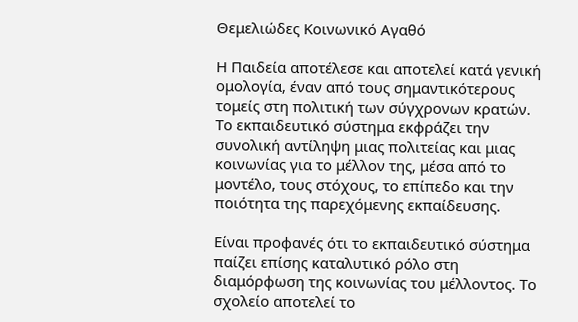Θεμελιώδες Κοινωνικό Αγαθό

Η Παιδεία αποτέλεσε και αποτελεί κατά γενική ομολογία, έναν από τους σημαντικότερους τομείς στη πολιτική των σύγχρονων κρατών. Το εκπαιδευτικό σύστημα εκφράζει την συνολική αντίληψη μιας πολιτείας και μιας κοινωνίας για το μέλλον της, μέσα από το μοντέλο, τους στόχους, το επίπεδο και την ποιότητα της παρεχόμενης εκπαίδευσης.

Είναι προφανές ότι το εκπαιδευτικό σύστημα παίζει επίσης καταλυτικό ρόλο στη διαμόρφωση της κοινωνίας του μέλλοντος. Το σχολείο αποτελεί το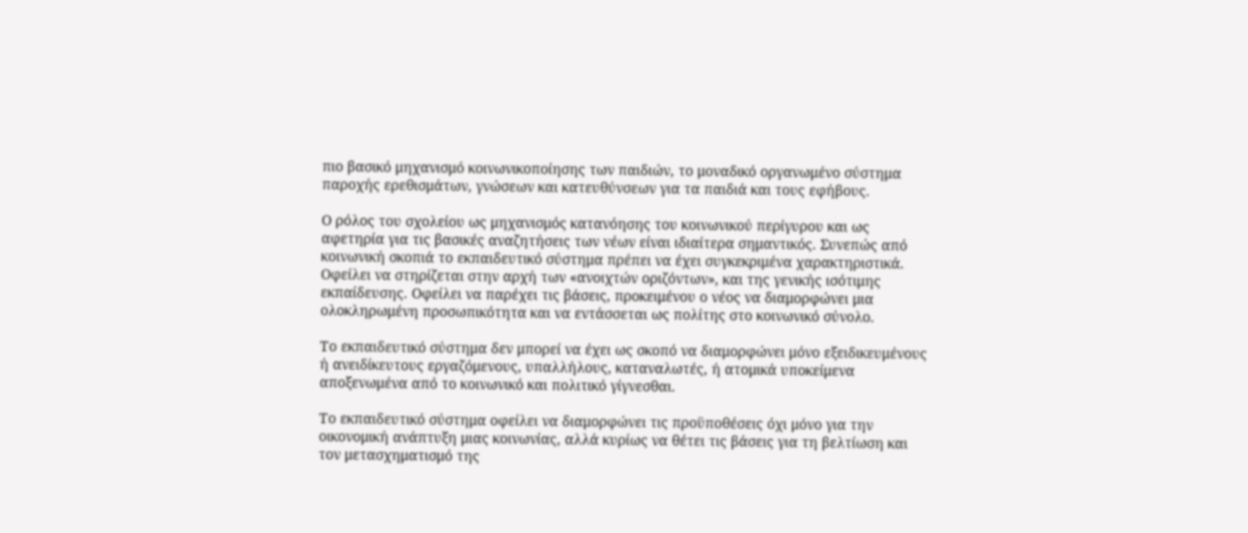πιο βασικό μηχανισμό κοινωνικοποίησης των παιδιών, το μοναδικό οργανωμένο σύστημα παροχής ερεθισμάτων, γνώσεων και κατευθύνσεων για τα παιδιά και τους εφήβους.

Ο ρόλος του σχολείου ως μηχανισμός κατανόησης του κοινωνικού περίγυρου και ως αφετηρία για τις βασικές αναζητήσεις των νέων είναι ιδιαίτερα σημαντικός. Συνεπώς από κοινωνική σκοπιά το εκπαιδευτικό σύστημα πρέπει να έχει συγκεκριμένα χαρακτηριστικά. Οφείλει να στηρίζεται στην αρχή των «ανοιχτών οριζόντων», και της γενικής ισότιμης εκπαίδευσης. Οφείλει να παρέχει τις βάσεις, προκειμένου ο νέος να διαμορφώνει μια ολοκληρωμένη προσωπικότητα και να εντάσσεται ως πολίτης στο κοινωνικό σύνολο.

Το εκπαιδευτικό σύστημα δεν μπορεί να έχει ως σκοπό να διαμορφώνει μόνο εξειδικευμένους ή ανειδίκευτους εργαζόμενους, υπαλλήλους, καταναλωτές, ή ατομικά υποκείμενα αποξενωμένα από το κοινωνικό και πολιτικό γίγνεσθαι.

Το εκπαιδευτικό σύστημα οφείλει να διαμορφώνει τις προϋποθέσεις όχι μόνο για την οικονομική ανάπτυξη μιας κοινωνίας, αλλά κυρίως να θέτει τις βάσεις για τη βελτίωση και τον μετασχηματισμό της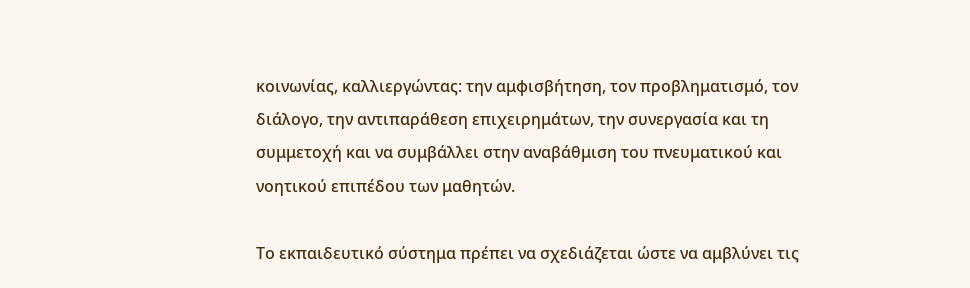κοινωνίας, καλλιεργώντας: την αμφισβήτηση, τον προβληματισμό, τον διάλογο, την αντιπαράθεση επιχειρημάτων, την συνεργασία και τη συμμετοχή και να συμβάλλει στην αναβάθμιση του πνευματικού και νοητικού επιπέδου των μαθητών.

Το εκπαιδευτικό σύστημα πρέπει να σχεδιάζεται ώστε να αμβλύνει τις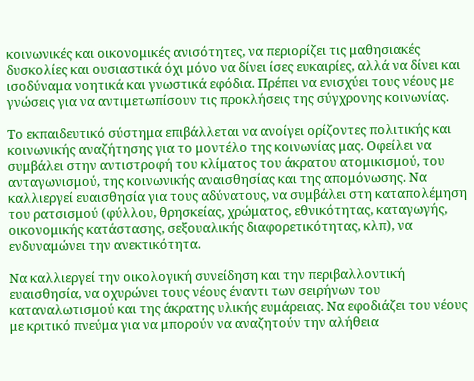κοινωνικές και οικονομικές ανισότητες, να περιορίζει τις μαθησιακές δυσκολίες και ουσιαστικά όχι μόνο να δίνει ίσες ευκαιρίες, αλλά να δίνει και ισοδύναμα νοητικά και γνωστικά εφόδια. Πρέπει να ενισχύει τους νέους με γνώσεις για να αντιμετωπίσουν τις προκλήσεις της σύγχρονης κοινωνίας.

Το εκπαιδευτικό σύστημα επιβάλλεται να ανοίγει ορίζοντες πολιτικής και κοινωνικής αναζήτησης για το μοντέλο της κοινωνίας μας. Οφείλει να συμβάλει στην αντιστροφή του κλίματος του άκρατου ατομικισμού, του ανταγωνισμού, της κοινωνικής αναισθησίας και της απομόνωσης. Να καλλιεργεί ευαισθησία για τους αδύνατους, να συμβάλει στη καταπολέμηση του ρατσισμού (φύλλου, θρησκείας, χρώματος, εθνικότητας, καταγωγής, οικονομικής κατάστασης, σεξουαλικής διαφορετικότητας, κλπ), να ενδυναμώνει την ανεκτικότητα.

Να καλλιεργεί την οικολογική συνείδηση και την περιβαλλοντική ευαισθησία, να οχυρώνει τους νέους έναντι των σειρήνων του καταναλωτισμού και της άκρατης υλικής ευμάρειας. Να εφοδιάζει του νέους με κριτικό πνεύμα για να μπορούν να αναζητούν την αλήθεια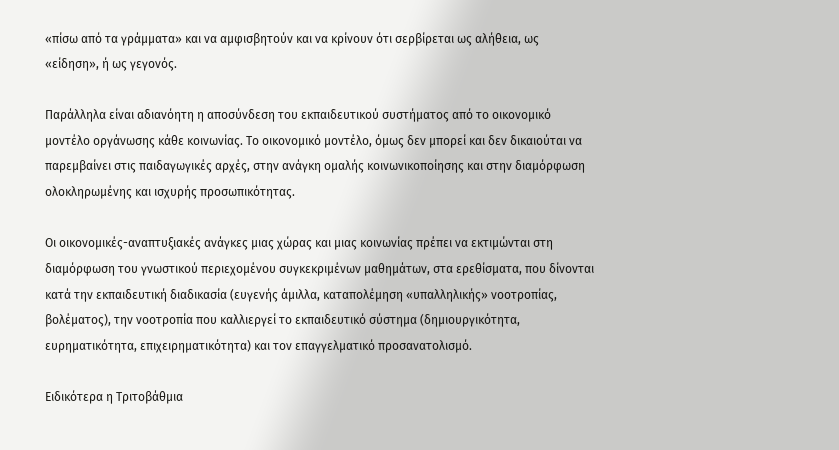«πίσω από τα γράμματα» και να αμφισβητούν και να κρίνουν ότι σερβίρεται ως αλήθεια, ως «είδηση», ή ως γεγονός.

Παράλληλα είναι αδιανόητη η αποσύνδεση του εκπαιδευτικού συστήματος από το οικονομικό μοντέλο οργάνωσης κάθε κοινωνίας. Το οικονομικό μοντέλο, όμως δεν μπορεί και δεν δικαιούται να παρεμβαίνει στις παιδαγωγικές αρχές, στην ανάγκη ομαλής κοινωνικοποίησης και στην διαμόρφωση ολοκληρωμένης και ισχυρής προσωπικότητας.

Οι οικονομικές-αναπτυξιακές ανάγκες μιας χώρας και μιας κοινωνίας πρέπει να εκτιμώνται στη διαμόρφωση του γνωστικού περιεχομένου συγκεκριμένων μαθημάτων, στα ερεθίσματα, που δίνονται κατά την εκπαιδευτική διαδικασία (ευγενής άμιλλα, καταπολέμηση «υπαλληλικής» νοοτροπίας, βολέματος), την νοοτροπία που καλλιεργεί το εκπαιδευτικό σύστημα (δημιουργικότητα, ευρηματικότητα, επιχειρηματικότητα) και τον επαγγελματικό προσανατολισμό.

Ειδικότερα η Τριτοβάθμια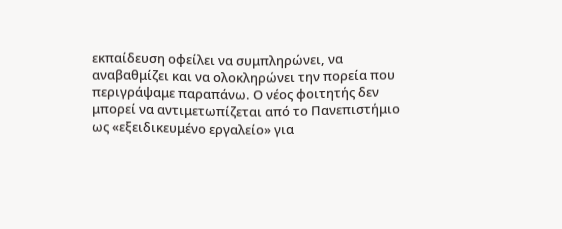εκπαίδευση οφείλει να συμπληρώνει, να αναβαθμίζει και να ολοκληρώνει την πορεία που περιγράψαμε παραπάνω. Ο νέος φοιτητής δεν μπορεί να αντιμετωπίζεται από το Πανεπιστήμιο ως «εξειδικευμένο εργαλείο» για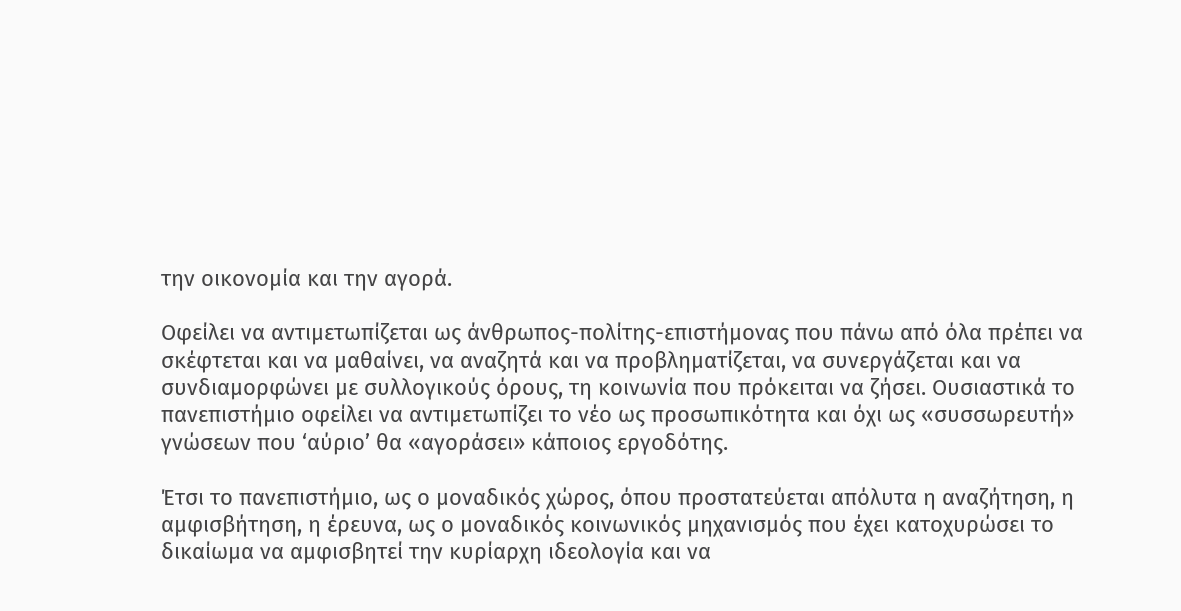την οικονομία και την αγορά.

Οφείλει να αντιμετωπίζεται ως άνθρωπος-πολίτης-επιστήμονας που πάνω από όλα πρέπει να σκέφτεται και να μαθαίνει, να αναζητά και να προβληματίζεται, να συνεργάζεται και να συνδιαμορφώνει με συλλογικούς όρους, τη κοινωνία που πρόκειται να ζήσει. Ουσιαστικά το πανεπιστήμιο οφείλει να αντιμετωπίζει το νέο ως προσωπικότητα και όχι ως «συσσωρευτή» γνώσεων που ‘αύριο’ θα «αγοράσει» κάποιος εργοδότης.

Έτσι το πανεπιστήμιο, ως ο μοναδικός χώρος, όπου προστατεύεται απόλυτα η αναζήτηση, η αμφισβήτηση, η έρευνα, ως ο μοναδικός κοινωνικός μηχανισμός που έχει κατοχυρώσει το δικαίωμα να αμφισβητεί την κυρίαρχη ιδεολογία και να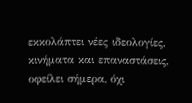εκκολάπτει νέες ιδεολογίες, κινήματα και επαναστάσεις, οφείλει σήμερα, όχι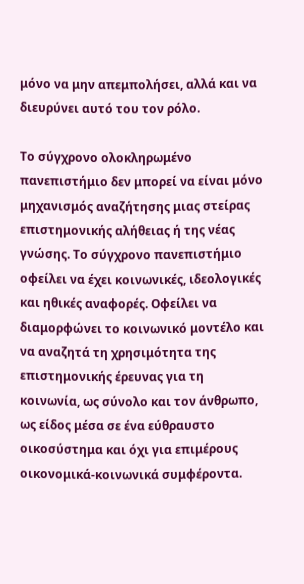μόνο να μην απεμπολήσει, αλλά και να διευρύνει αυτό του τον ρόλο.

Το σύγχρονο ολοκληρωμένο πανεπιστήμιο δεν μπορεί να είναι μόνο μηχανισμός αναζήτησης μιας στείρας επιστημονικής αλήθειας ή της νέας γνώσης. Το σύγχρονο πανεπιστήμιο οφείλει να έχει κοινωνικές, ιδεολογικές και ηθικές αναφορές. Οφείλει να διαμορφώνει το κοινωνικό μοντέλο και να αναζητά τη χρησιμότητα της επιστημονικής έρευνας για τη κοινωνία, ως σύνολο και τον άνθρωπο, ως είδος μέσα σε ένα εύθραυστο οικοσύστημα και όχι για επιμέρους οικονομικά-κοινωνικά συμφέροντα.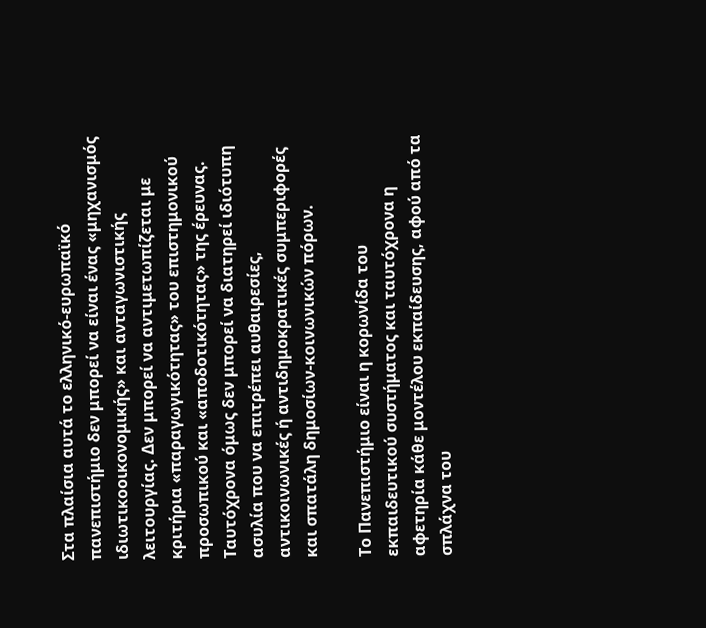Στα πλαίσια αυτά το ελληνικό-ευρωπαϊκό πανεπιστήμιο δεν μπορεί να είναι ένας «μηχανισμός ιδιωτικοοικονομικής» και ανταγωνιστικής λειτουργίας. Δεν μπορεί να αντιμετωπίζεται με κριτήρια «παραγωγικότητας» του επιστημονικού προσωπικού και «αποδοτικότητας» της έρευνας. Ταυτόχρονα όμως δεν μπορεί να διατηρεί ιδιότυπη ασυλία που να επιτρέπει αυθαιρεσίες, αντικοινωνικές ή αντιδημοκρατικές συμπεριφορές και σπατάλη δημοσίων-κοινωνικών πόρων.

Το Πανεπιστήμιο είναι η κορωνίδα του εκπαιδευτικού συστήματος και ταυτόχρονα η αφετηρία κάθε μοντέλου εκπαίδευσης, αφού από τα σπλάχνα του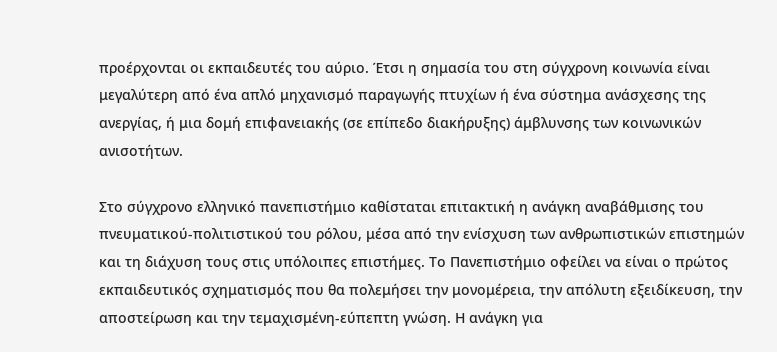προέρχονται οι εκπαιδευτές του αύριο. Έτσι η σημασία του στη σύγχρονη κοινωνία είναι μεγαλύτερη από ένα απλό μηχανισμό παραγωγής πτυχίων ή ένα σύστημα ανάσχεσης της ανεργίας, ή μια δομή επιφανειακής (σε επίπεδο διακήρυξης) άμβλυνσης των κοινωνικών ανισοτήτων.

Στο σύγχρονο ελληνικό πανεπιστήμιο καθίσταται επιτακτική η ανάγκη αναβάθμισης του πνευματικού-πολιτιστικού του ρόλου, μέσα από την ενίσχυση των ανθρωπιστικών επιστημών και τη διάχυση τους στις υπόλοιπες επιστήμες. Το Πανεπιστήμιο οφείλει να είναι ο πρώτος εκπαιδευτικός σχηματισμός που θα πολεμήσει την μονομέρεια, την απόλυτη εξειδίκευση, την αποστείρωση και την τεμαχισμένη-εύπεπτη γνώση. Η ανάγκη για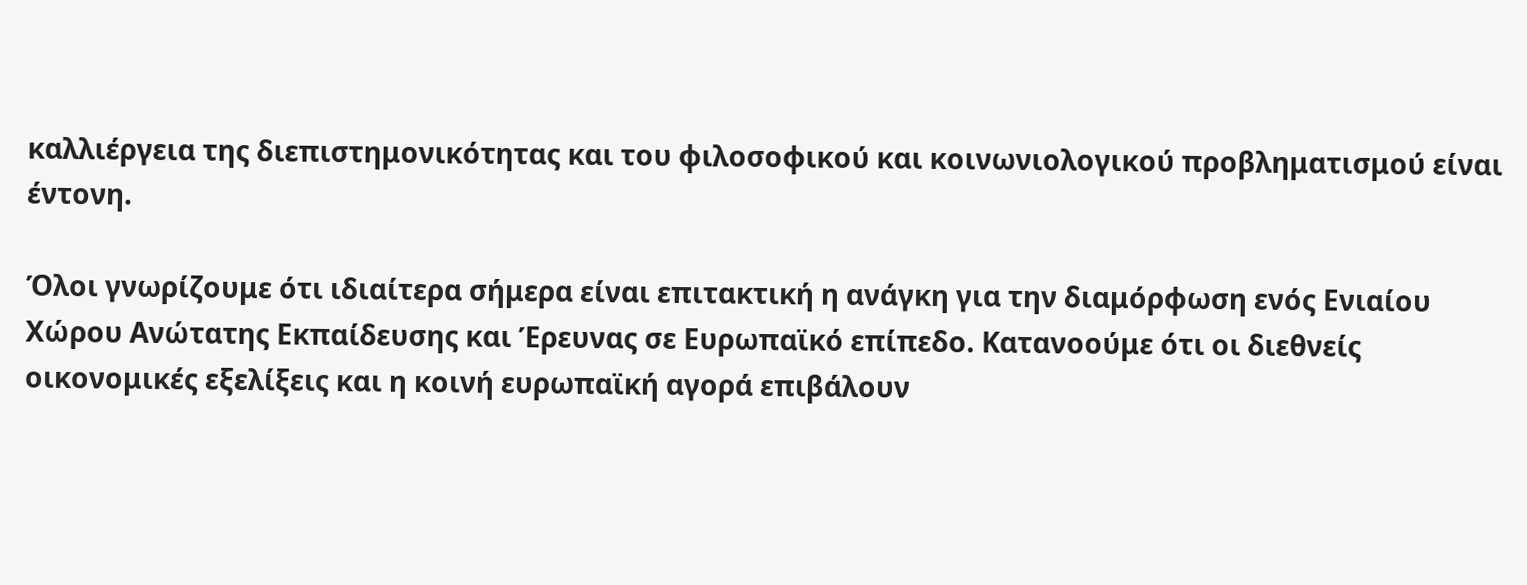καλλιέργεια της διεπιστημονικότητας και του φιλοσοφικού και κοινωνιολογικού προβληματισμού είναι έντονη.

Όλοι γνωρίζουμε ότι ιδιαίτερα σήμερα είναι επιτακτική η ανάγκη για την διαμόρφωση ενός Ενιαίου Χώρου Ανώτατης Εκπαίδευσης και Έρευνας σε Ευρωπαϊκό επίπεδο. Κατανοούμε ότι οι διεθνείς οικονομικές εξελίξεις και η κοινή ευρωπαϊκή αγορά επιβάλουν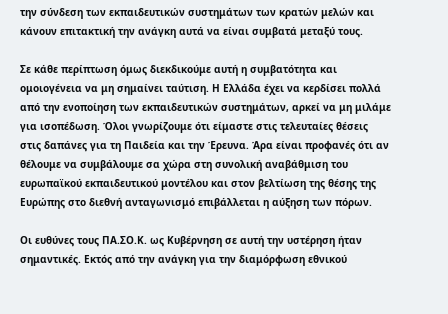την σύνδεση των εκπαιδευτικών συστημάτων των κρατών μελών και κάνουν επιτακτική την ανάγκη αυτά να είναι συμβατά μεταξύ τους.

Σε κάθε περίπτωση όμως διεκδικούμε αυτή η συμβατότητα και ομοιογένεια να μη σημαίνει ταύτιση. Η Ελλάδα έχει να κερδίσει πολλά από την ενοποίηση των εκπαιδευτικών συστημάτων, αρκεί να μη μιλάμε για ισοπέδωση. Όλοι γνωρίζουμε ότι είμαστε στις τελευταίες θέσεις στις δαπάνες για τη Παιδεία και την Έρευνα. Άρα είναι προφανές ότι αν θέλουμε να συμβάλουμε σα χώρα στη συνολική αναβάθμιση του ευρωπαϊκού εκπαιδευτικού μοντέλου και στον βελτίωση της θέσης της Ευρώπης στο διεθνή ανταγωνισμό επιβάλλεται η αύξηση των πόρων.

Οι ευθύνες τους ΠΑ.ΣΟ.Κ. ως Κυβέρνηση σε αυτή την υστέρηση ήταν σημαντικές. Εκτός από την ανάγκη για την διαμόρφωση εθνικού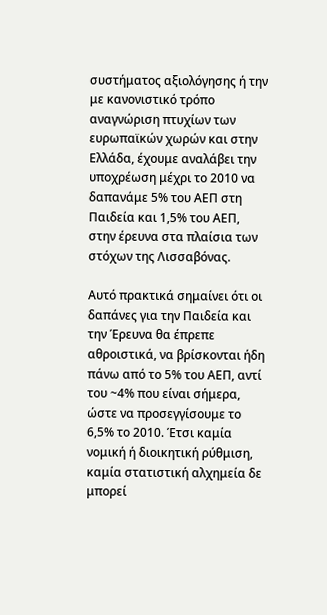συστήματος αξιολόγησης ή την με κανονιστικό τρόπο αναγνώριση πτυχίων των ευρωπαϊκών χωρών και στην Ελλάδα, έχουμε αναλάβει την υποχρέωση μέχρι το 2010 να δαπανάμε 5% του ΑΕΠ στη Παιδεία και 1,5% του ΑΕΠ, στην έρευνα στα πλαίσια των στόχων της Λισσαβόνας.

Αυτό πρακτικά σημαίνει ότι οι δαπάνες για την Παιδεία και την Έρευνα θα έπρεπε αθροιστικά, να βρίσκονται ήδη πάνω από το 5% του ΑΕΠ, αντί του ~4% που είναι σήμερα, ώστε να προσεγγίσουμε το 6,5% το 2010. Έτσι καμία νομική ή διοικητική ρύθμιση, καμία στατιστική αλχημεία δε μπορεί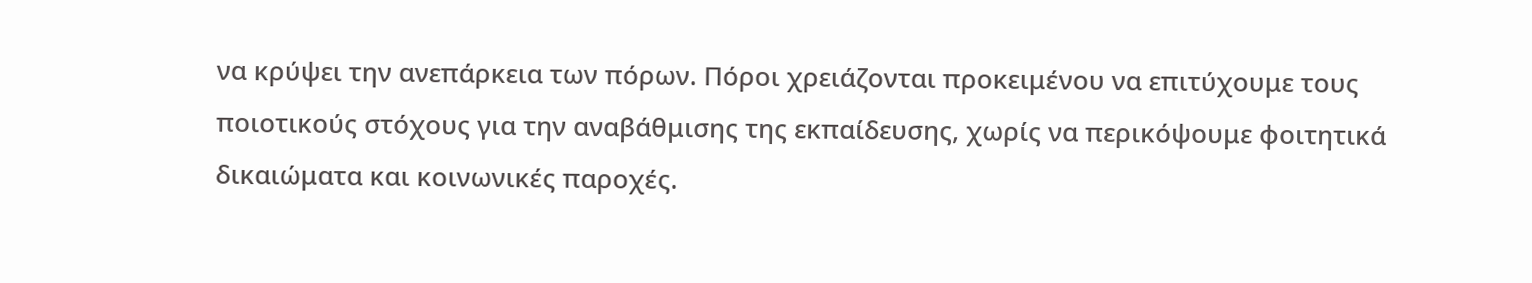να κρύψει την ανεπάρκεια των πόρων. Πόροι χρειάζονται προκειμένου να επιτύχουμε τους ποιοτικούς στόχους για την αναβάθμισης της εκπαίδευσης, χωρίς να περικόψουμε φοιτητικά δικαιώματα και κοινωνικές παροχές.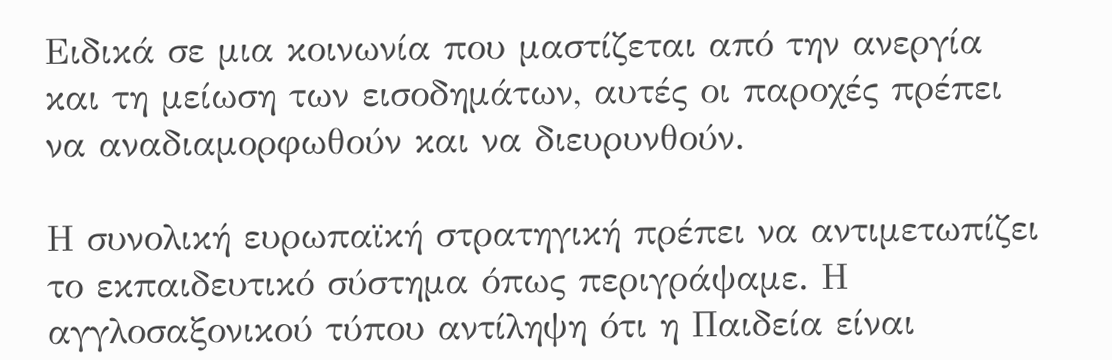Ειδικά σε μια κοινωνία που μαστίζεται από την ανεργία και τη μείωση των εισοδημάτων, αυτές οι παροχές πρέπει να αναδιαμορφωθούν και να διευρυνθούν.

Η συνολική ευρωπαϊκή στρατηγική πρέπει να αντιμετωπίζει το εκπαιδευτικό σύστημα όπως περιγράψαμε. Η αγγλοσαξονικού τύπου αντίληψη ότι η Παιδεία είναι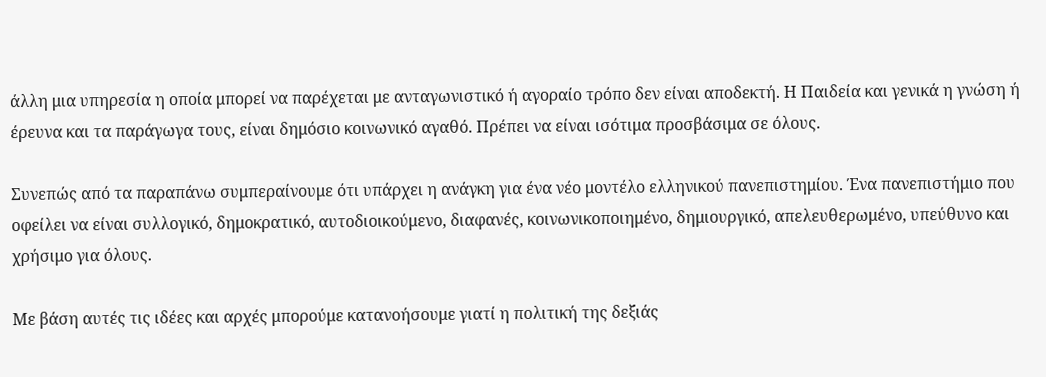άλλη μια υπηρεσία η οποία μπορεί να παρέχεται με ανταγωνιστικό ή αγοραίο τρόπο δεν είναι αποδεκτή. Η Παιδεία και γενικά η γνώση ή έρευνα και τα παράγωγα τους, είναι δημόσιο κοινωνικό αγαθό. Πρέπει να είναι ισότιμα προσβάσιμα σε όλους.

Συνεπώς από τα παραπάνω συμπεραίνουμε ότι υπάρχει η ανάγκη για ένα νέο μοντέλο ελληνικού πανεπιστημίου. Ένα πανεπιστήμιο που οφείλει να είναι συλλογικό, δημοκρατικό, αυτοδιοικούμενο, διαφανές, κοινωνικοποιημένο, δημιουργικό, απελευθερωμένο, υπεύθυνο και χρήσιμο για όλους.

Με βάση αυτές τις ιδέες και αρχές μπορούμε κατανοήσουμε γιατί η πολιτική της δεξιάς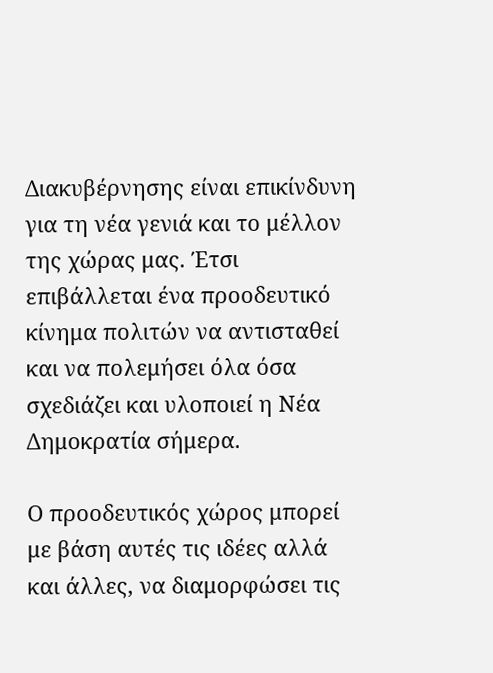Διακυβέρνησης είναι επικίνδυνη για τη νέα γενιά και το μέλλον της χώρας μας. Έτσι επιβάλλεται ένα προοδευτικό κίνημα πολιτών να αντισταθεί και να πολεμήσει όλα όσα σχεδιάζει και υλοποιεί η Νέα Δημοκρατία σήμερα.

Ο προοδευτικός χώρος μπορεί με βάση αυτές τις ιδέες αλλά και άλλες, να διαμορφώσει τις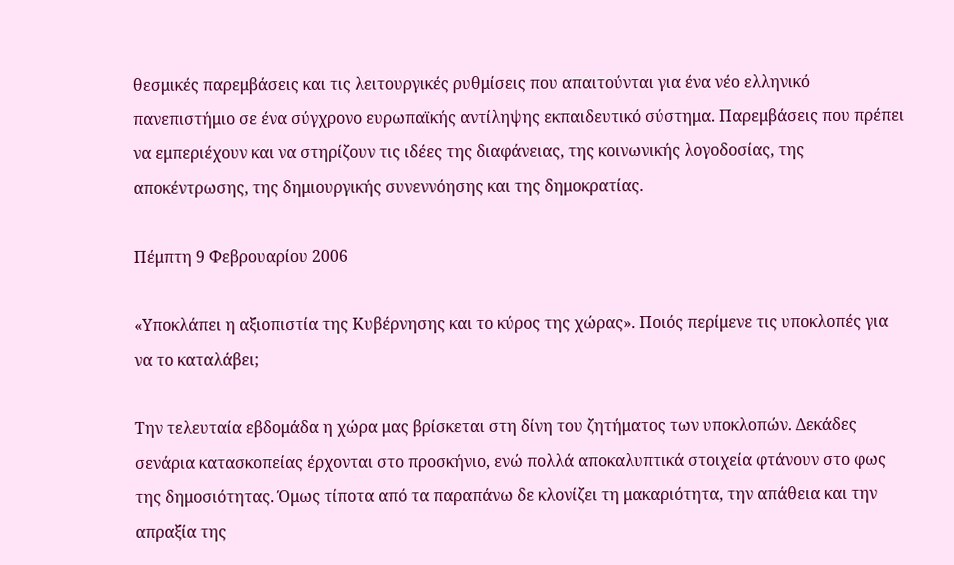θεσμικές παρεμβάσεις και τις λειτουργικές ρυθμίσεις που απαιτούνται για ένα νέο ελληνικό πανεπιστήμιο σε ένα σύγχρονο ευρωπαϊκής αντίληψης εκπαιδευτικό σύστημα. Παρεμβάσεις που πρέπει να εμπεριέχουν και να στηρίζουν τις ιδέες της διαφάνειας, της κοινωνικής λογοδοσίας, της αποκέντρωσης, της δημιουργικής συνεννόησης και της δημοκρατίας.

Πέμπτη 9 Φεβρουαρίου 2006

«Υποκλάπει η αξιοπιστία της Κυβέρνησης και το κύρος της χώρας». Ποιός περίμενε τις υποκλοπές για να το καταλάβει;

Την τελευταία εβδομάδα η χώρα μας βρίσκεται στη δίνη του ζητήματος των υποκλοπών. Δεκάδες σενάρια κατασκοπείας έρχονται στο προσκήνιο, ενώ πολλά αποκαλυπτικά στοιχεία φτάνουν στο φως της δημοσιότητας. Όμως τίποτα από τα παραπάνω δε κλονίζει τη μακαριότητα, την απάθεια και την απραξία της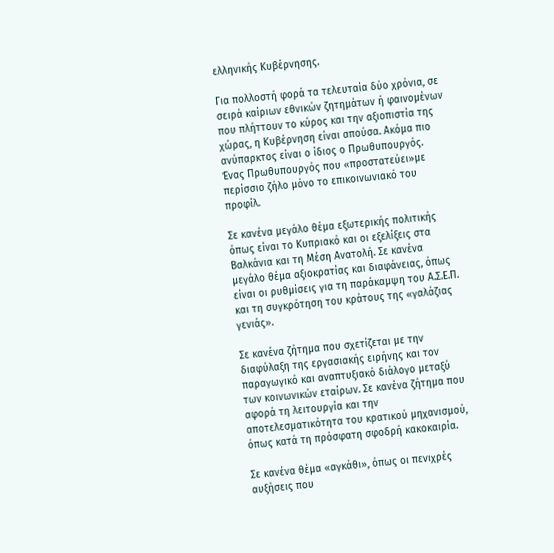ελληνικής Κυβέρνησης.

Για πολλοστή φορά τα τελευταία δύο χρόνια, σε σειρά καίριων εθνικών ζητημάτων ή φαινομένων που πλήττουν το κύρος και την αξιοπιστία της χώρας, η Κυβέρνηση είναι απούσα. Ακόμα πιο ανύπαρκτος είναι ο ίδιος ο Πρωθυπουργός. Ένας Πρωθυπουργός που «προστατεύει»με περίσσιο ζήλο μόνο το επικοινωνιακό του προφίλ.

Σε κανένα μεγάλο θέμα εξωτερικής πολιτικής όπως είναι το Κυπριακό και οι εξελίξεις στα Βαλκάνια και τη Μέση Ανατολή. Σε κανένα μεγάλο θέμα αξιοκρατίας και διαφάνειας, όπως είναι οι ρυθμίσεις για τη παράκαμψη του Α.Σ.Ε.Π. και τη συγκρότηση του κράτους της «γαλάζιας γενιάς».

Σε κανένα ζήτημα που σχετίζεται με την διαφύλαξη της εργασιακής ειρήνης και τον παραγωγικό και αναπτυξιακό διάλογο μεταξύ των κοινωνικών εταίρων. Σε κανένα ζήτημα που αφορά τη λειτουργία και την αποτελεσματικότητα του κρατικού μηχανισμού, όπως κατά τη πρόσφατη σφοδρή κακοκαιρία.

Σε κανένα θέμα «αγκάθι», όπως οι πενιχρές αυξήσεις που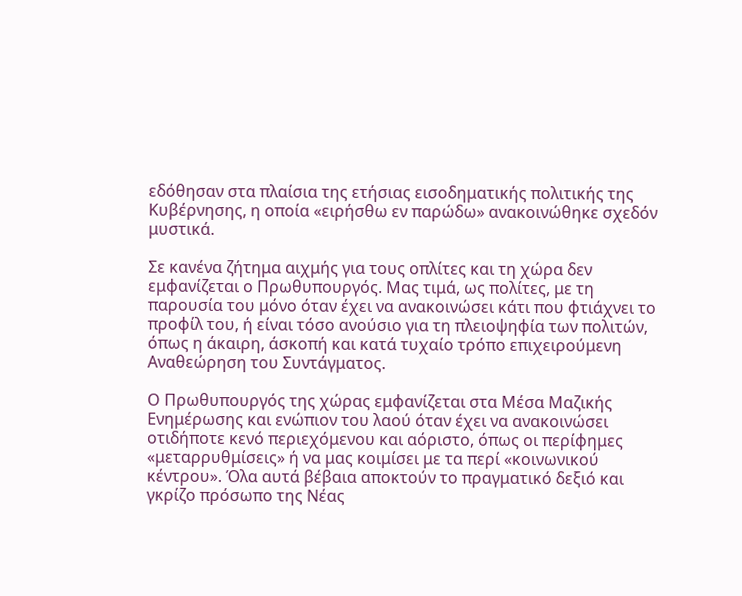εδόθησαν στα πλαίσια της ετήσιας εισοδηματικής πολιτικής της Κυβέρνησης, η οποία «ειρήσθω εν παρώδω» ανακοινώθηκε σχεδόν μυστικά.

Σε κανένα ζήτημα αιχμής για τους οπλίτες και τη χώρα δεν εμφανίζεται ο Πρωθυπουργός. Μας τιμά, ως πολίτες, με τη παρουσία του μόνο όταν έχει να ανακοινώσει κάτι που φτιάχνει το προφίλ του, ή είναι τόσο ανούσιο για τη πλειοψηφία των πολιτών, όπως η άκαιρη, άσκοπή και κατά τυχαίο τρόπο επιχειρούμενη Αναθεώρηση του Συντάγματος.

Ο Πρωθυπουργός της χώρας εμφανίζεται στα Μέσα Μαζικής Ενημέρωσης και ενώπιον του λαού όταν έχει να ανακοινώσει οτιδήποτε κενό περιεχόμενου και αόριστο, όπως οι περίφημες «μεταρρυθμίσεις» ή να μας κοιμίσει με τα περί «κοινωνικού κέντρου». Όλα αυτά βέβαια αποκτούν το πραγματικό δεξιό και γκρίζο πρόσωπο της Νέας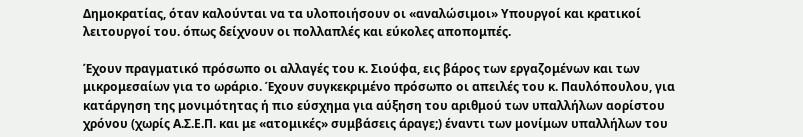Δημοκρατίας, όταν καλούνται να τα υλοποιήσουν οι «αναλώσιμοι» Υπουργοί και κρατικοί λειτουργοί του. όπως δείχνουν οι πολλαπλές και εύκολες αποπομπές.

Έχουν πραγματικό πρόσωπο οι αλλαγές του κ. Σιούφα, εις βάρος των εργαζομένων και των μικρομεσαίων για το ωράριο. Έχουν συγκεκριμένο πρόσωπο οι απειλές του κ. Παυλόπουλου, για κατάργηση της μονιμότητας ή πιο εύσχημα για αύξηση του αριθμού των υπαλλήλων αορίστου χρόνου (χωρίς Α.Σ.Ε.Π. και με «ατομικές» συμβάσεις άραγε;) έναντι των μονίμων υπαλλήλων του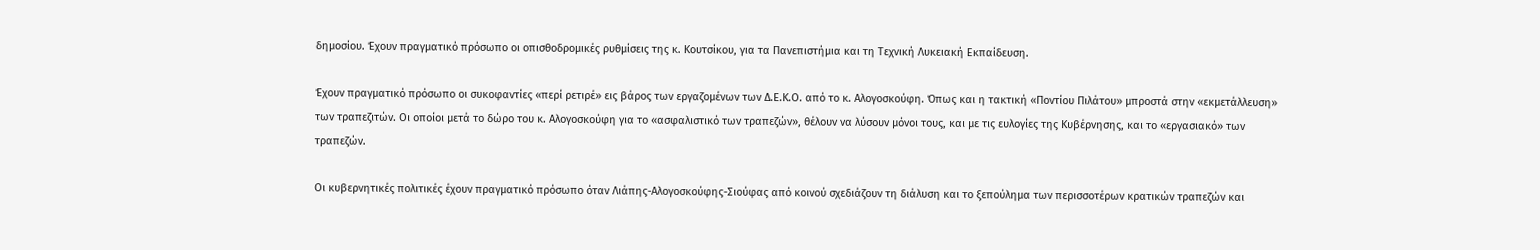δημοσίου. Έχουν πραγματικό πρόσωπο οι οπισθοδρομικές ρυθμίσεις της κ. Κουτσίκου, για τα Πανεπιστήμια και τη Τεχνική Λυκειακή Εκπαίδευση.

Έχουν πραγματικό πρόσωπο οι συκοφαντίες «περί ρετιρέ» εις βάρος των εργαζομένων των Δ.Ε.Κ.Ο. από το κ. Αλογοσκούφη. Όπως και η τακτική «Ποντίου Πιλάτου» μπροστά στην «εκμετάλλευση» των τραπεζιτών. Οι οποίοι μετά το δώρο του κ. Αλογοσκούφη για το «ασφαλιστικό των τραπεζών», θέλουν να λύσουν μόνοι τους, και με τις ευλογίες της Κυβέρνησης, και το «εργασιακό» των τραπεζών.

Οι κυβερνητικές πολιτικές έχουν πραγματικό πρόσωπο όταν Λιάπης-Αλογοσκούφης-Σιούφας από κοινού σχεδιάζουν τη διάλυση και το ξεπούλημα των περισσοτέρων κρατικών τραπεζών και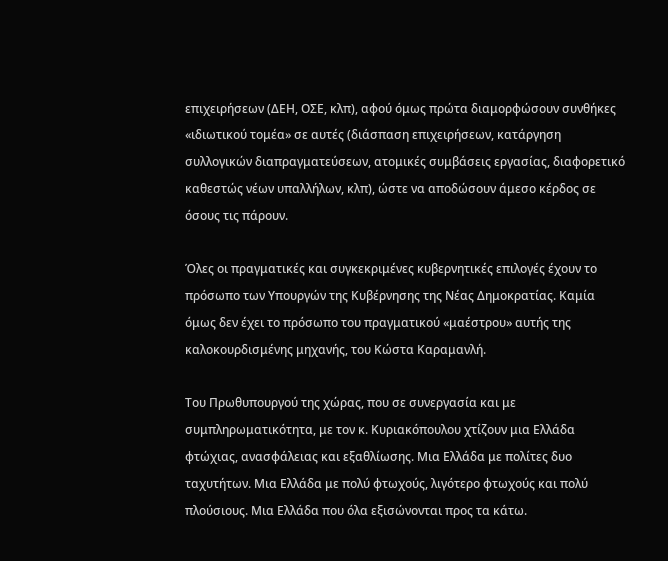επιχειρήσεων (ΔΕΗ, ΟΣΕ, κλπ), αφού όμως πρώτα διαμορφώσουν συνθήκες «ιδιωτικού τομέα» σε αυτές (διάσπαση επιχειρήσεων, κατάργηση συλλογικών διαπραγματεύσεων, ατομικές συμβάσεις εργασίας, διαφορετικό καθεστώς νέων υπαλλήλων, κλπ), ώστε να αποδώσουν άμεσο κέρδος σε όσους τις πάρουν.

Όλες οι πραγματικές και συγκεκριμένες κυβερνητικές επιλογές έχουν το πρόσωπο των Υπουργών της Κυβέρνησης της Νέας Δημοκρατίας. Καμία όμως δεν έχει το πρόσωπο του πραγματικού «μαέστρου» αυτής της καλοκουρδισμένης μηχανής, του Κώστα Καραμανλή.

Του Πρωθυπουργού της χώρας, που σε συνεργασία και με συμπληρωματικότητα, με τον κ. Κυριακόπουλου χτίζουν μια Ελλάδα φτώχιας, ανασφάλειας και εξαθλίωσης. Μια Ελλάδα με πολίτες δυο ταχυτήτων. Μια Ελλάδα με πολύ φτωχούς, λιγότερο φτωχούς και πολύ πλούσιους. Μια Ελλάδα που όλα εξισώνονται προς τα κάτω.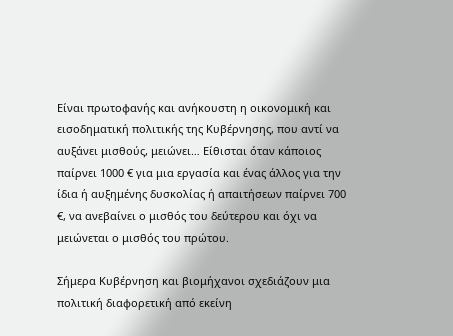Είναι πρωτοφανής και ανήκουστη η οικονομική και εισοδηματική πολιτικής της Κυβέρνησης, που αντί να αυξάνει μισθούς, μειώνει… Είθισται όταν κάποιος παίρνει 1000 € για μια εργασία και ένας άλλος για την ίδια ή αυξημένης δυσκολίας ή απαιτήσεων παίρνει 700 €, να ανεβαίνει ο μισθός του δεύτερου και όχι να μειώνεται ο μισθός του πρώτου.

Σήμερα Κυβέρνηση και βιομήχανοι σχεδιάζουν μια πολιτική διαφορετική από εκείνη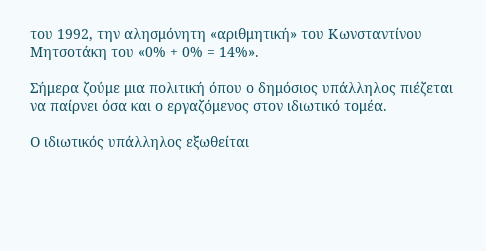του 1992, την αλησμόνητη «αριθμητική» του Κωνσταντίνου Μητσοτάκη του «0% + 0% = 14%».

Σήμερα ζούμε μια πολιτική όπου ο δημόσιος υπάλληλος πιέζεται να παίρνει όσα και ο εργαζόμενος στον ιδιωτικό τομέα.

Ο ιδιωτικός υπάλληλος εξωθείται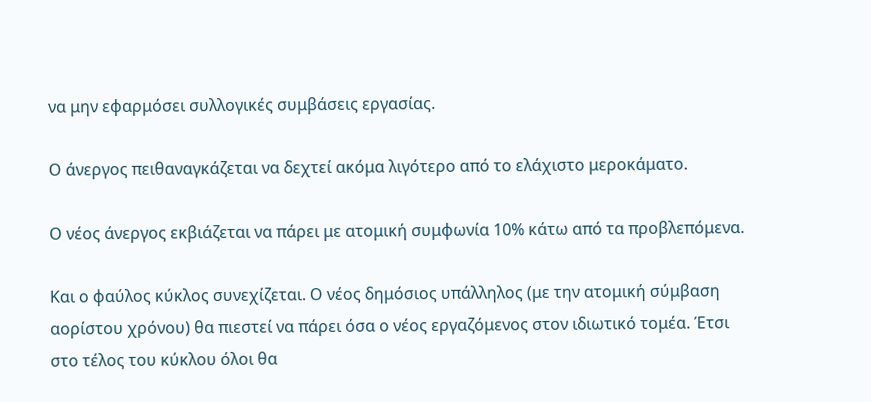να μην εφαρμόσει συλλογικές συμβάσεις εργασίας.

Ο άνεργος πειθαναγκάζεται να δεχτεί ακόμα λιγότερο από το ελάχιστο μεροκάματο.

Ο νέος άνεργος εκβιάζεται να πάρει με ατομική συμφωνία 10% κάτω από τα προβλεπόμενα.

Και ο φαύλος κύκλος συνεχίζεται. Ο νέος δημόσιος υπάλληλος (με την ατομική σύμβαση αορίστου χρόνου) θα πιεστεί να πάρει όσα ο νέος εργαζόμενος στον ιδιωτικό τομέα. Έτσι στο τέλος του κύκλου όλοι θα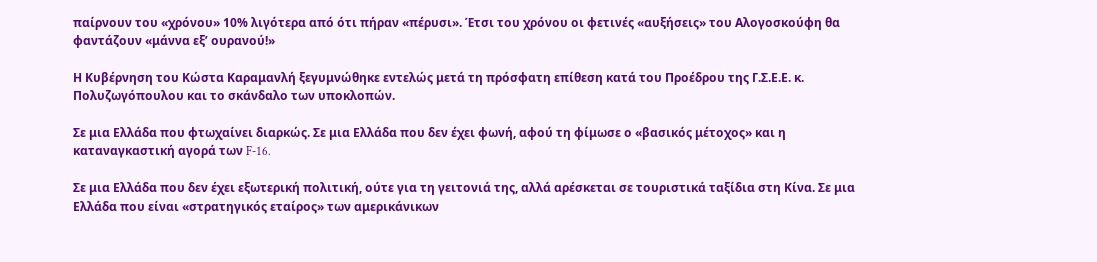παίρνουν του «χρόνου» 10% λιγότερα από ότι πήραν «πέρυσι». Έτσι του χρόνου οι φετινές «αυξήσεις» του Αλογοσκούφη θα φαντάζουν «μάννα εξ’ ουρανού!»

Η Κυβέρνηση του Κώστα Καραμανλή ξεγυμνώθηκε εντελώς μετά τη πρόσφατη επίθεση κατά του Προέδρου της Γ.Σ.Ε.Ε. κ. Πολυζωγόπουλου και το σκάνδαλο των υποκλοπών.

Σε μια Ελλάδα που φτωχαίνει διαρκώς. Σε μια Ελλάδα που δεν έχει φωνή, αφού τη φίμωσε ο «βασικός μέτοχος» και η καταναγκαστική αγορά των F-16.

Σε μια Ελλάδα που δεν έχει εξωτερική πολιτική, ούτε για τη γειτονιά της, αλλά αρέσκεται σε τουριστικά ταξίδια στη Κίνα. Σε μια Ελλάδα που είναι «στρατηγικός εταίρος» των αμερικάνικων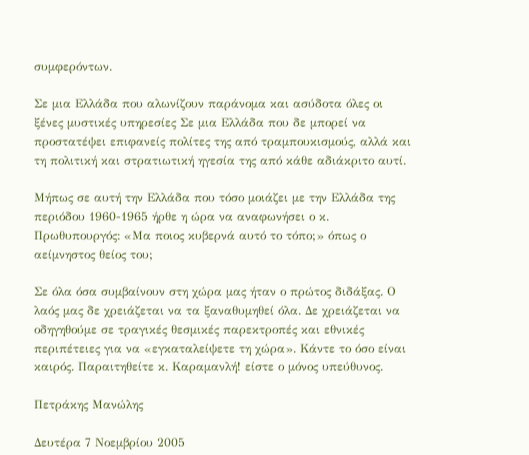συμφερόντων.

Σε μια Ελλάδα που αλωνίζουν παράνομα και ασύδοτα όλες οι ξένες μυστικές υπηρεσίες Σε μια Ελλάδα που δε μπορεί να προστατέψει επιφανείς πολίτες της από τραμπουκισμούς, αλλά και τη πολιτική και στρατιωτική ηγεσία της από κάθε αδιάκριτο αυτί.

Μήπως σε αυτή την Ελλάδα που τόσο μοιάζει με την Ελλάδα της περιόδου 1960-1965 ήρθε η ώρα να αναφωνήσει ο κ. Πρωθυπουργός: «Μα ποιος κυβερνά αυτό το τόπο;» όπως ο αείμνηστος θείος του;

Σε όλα όσα συμβαίνουν στη χώρα μας ήταν ο πρώτος διδάξας. Ο λαός μας δε χρειάζεται να τα ξαναθυμηθεί όλα. Δε χρειάζεται να οδηγηθούμε σε τραγικές θεσμικές παρεκτροπές και εθνικές περιπέτειες για να «εγκαταλείψετε τη χώρα». Κάντε το όσο είναι καιρός. Παραιτηθείτε κ. Καραμανλή! είστε ο μόνος υπεύθυνος.

Πετράκης Μανώλης

Δευτέρα 7 Νοεμβρίου 2005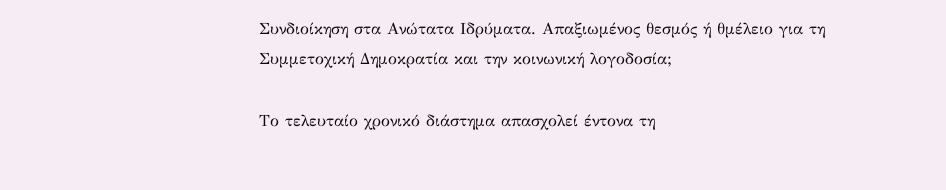Συνδιοίκηση στα Ανώτατα Ιδρύματα. Απαξιωμένος θεσμός ή θμέλειο για τη Συμμετοχική Δημοκρατία και την κοινωνική λογοδοσία;

Το τελευταίο χρονικό διάστημα απασχολεί έντονα τη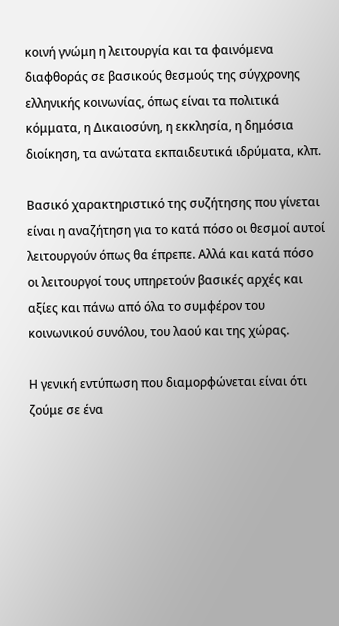κοινή γνώμη η λειτουργία και τα φαινόμενα διαφθοράς σε βασικούς θεσμούς της σύγχρονης ελληνικής κοινωνίας, όπως είναι τα πολιτικά κόμματα, η Δικαιοσύνη, η εκκλησία, η δημόσια διοίκηση, τα ανώτατα εκπαιδευτικά ιδρύματα, κλπ.

Βασικό χαρακτηριστικό της συζήτησης που γίνεται είναι η αναζήτηση για το κατά πόσο οι θεσμοί αυτοί λειτουργούν όπως θα έπρεπε. Αλλά και κατά πόσο οι λειτουργοί τους υπηρετούν βασικές αρχές και αξίες και πάνω από όλα το συμφέρον του κοινωνικού συνόλου, του λαού και της χώρας.

Η γενική εντύπωση που διαμορφώνεται είναι ότι ζούμε σε ένα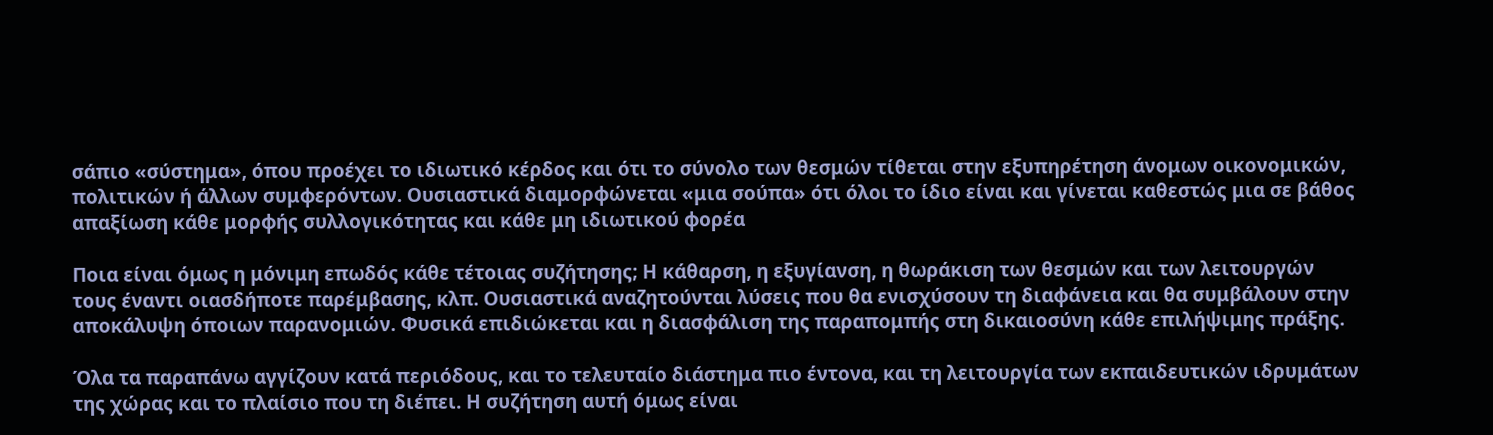σάπιο «σύστημα», όπου προέχει το ιδιωτικό κέρδος και ότι το σύνολο των θεσμών τίθεται στην εξυπηρέτηση άνομων οικονομικών, πολιτικών ή άλλων συμφερόντων. Ουσιαστικά διαμορφώνεται «μια σούπα» ότι όλοι το ίδιο είναι και γίνεται καθεστώς μια σε βάθος απαξίωση κάθε μορφής συλλογικότητας και κάθε μη ιδιωτικού φορέα

Ποια είναι όμως η μόνιμη επωδός κάθε τέτοιας συζήτησης; Η κάθαρση, η εξυγίανση, η θωράκιση των θεσμών και των λειτουργών τους έναντι οιασδήποτε παρέμβασης, κλπ. Ουσιαστικά αναζητούνται λύσεις που θα ενισχύσουν τη διαφάνεια και θα συμβάλουν στην αποκάλυψη όποιων παρανομιών. Φυσικά επιδιώκεται και η διασφάλιση της παραπομπής στη δικαιοσύνη κάθε επιλήψιμης πράξης.

Όλα τα παραπάνω αγγίζουν κατά περιόδους, και το τελευταίο διάστημα πιο έντονα, και τη λειτουργία των εκπαιδευτικών ιδρυμάτων της χώρας και το πλαίσιο που τη διέπει. Η συζήτηση αυτή όμως είναι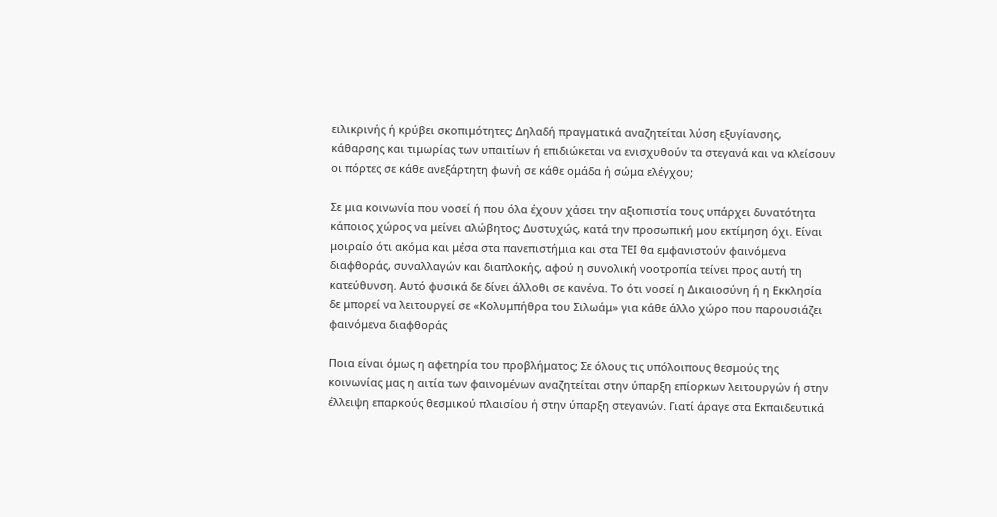ειλικρινής ή κρύβει σκοπιμότητες; Δηλαδή πραγματικά αναζητείται λύση εξυγίανσης, κάθαρσης και τιμωρίας των υπαιτίων ή επιδιώκεται να ενισχυθούν τα στεγανά και να κλείσουν οι πόρτες σε κάθε ανεξάρτητη φωνή σε κάθε ομάδα ή σώμα ελέγχου;

Σε μια κοινωνία που νοσεί ή που όλα έχουν χάσει την αξιοπιστία τους υπάρχει δυνατότητα κάποιος χώρος να μείνει αλώβητος; Δυστυχώς, κατά την προσωπική μου εκτίμηση όχι. Είναι μοιραίο ότι ακόμα και μέσα στα πανεπιστήμια και στα ΤΕΙ θα εμφανιστούν φαινόμενα διαφθοράς, συναλλαγών και διαπλοκής, αφού η συνολική νοοτροπία τείνει προς αυτή τη κατεύθυνση. Αυτό φυσικά δε δίνει άλλοθι σε κανένα. Το ότι νοσεί η Δικαιοσύνη ή η Εκκλησία δε μπορεί να λειτουργεί σε «Κολυμπήθρα του Σιλωάμ» για κάθε άλλο χώρο που παρουσιάζει φαινόμενα διαφθοράς

Ποια είναι όμως η αφετηρία του προβλήματος; Σε όλους τις υπόλοιπους θεσμούς της κοινωνίας μας η αιτία των φαινομένων αναζητείται στην ύπαρξη επίορκων λειτουργών ή στην έλλειψη επαρκούς θεσμικού πλαισίου ή στην ύπαρξη στεγανών. Γιατί άραγε στα Εκπαιδευτικά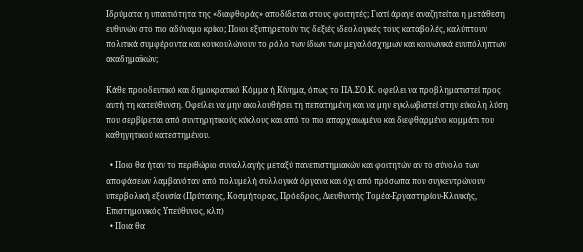Ιδρύματα η υπαιτιότητα της «διαφθοράς» αποδίδεται στους φοιτητές; Γιατί άραγε αναζητείται η μετάθεση ευθυνών στο πιο αδύναμο κρίκο; Ποιοι εξυπηρετούν τις δεξιές ιδεολογικές τους καταβολές, καλύπτουν πολιτικά συμφέροντα και κουκουλώνουν το ρόλο των ίδιων των μεγαλόσχημων και κοινωνικά ευυπόληπτων ακαδημαϊκών;

Κάθε προοδευτικό και δημοκρατικό Κόμμα ή Κίνημα, όπως το ΠΑ.ΣΟ.Κ. οφείλει να προβληματιστεί προς αυτή τη κατεύθυνση. Οφείλει να μην ακολουθήσει τη πεπατημένη και να μην εγκλωβιστεί στην εύκολη λύση που σερβίρεται από συντηρητικούς κύκλους και από το πιο απαρχαιωμένο και διεφθαρμένο κομμάτι του καθηγητικού κατεστημένου.

  • Ποιο θα ήταν το περιθώριο συναλλαγής μεταξύ πανεπιστημιακών και φοιτητών αν το σύνολο των αποφάσεων λαμβανόταν από πολυμελή συλλογικά όργανα και όχι από πρόσωπα που συγκεντρώνουν υπερβολική εξουσία (Πρύτανης, Κοσμήτορας, Πρόεδρος, Διευθυντής Τομέα-Εργαστηρίου-Κλινικής, Επιστημονικός Υπεύθυνος, κλπ)
  • Ποια θα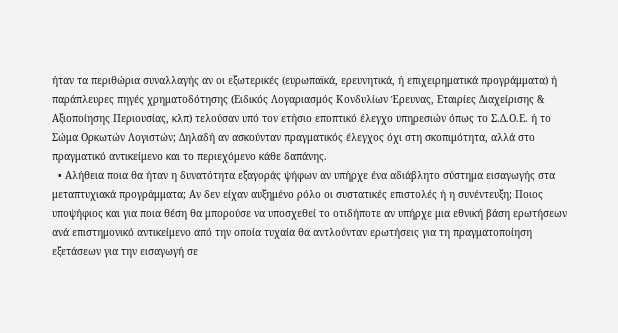ήταν τα περιθώρια συναλλαγής αν οι εξωτερικές (ευρωπαϊκά, ερευνητικά, ή επιχειρηματικά προγράμματα) ή παράπλευρες πηγές χρηματοδότησης (Ειδικός Λογαριασμός Κονδυλίων Έρευνας, Εταιρίες Διαχείρισης & Αξιοποίησης Περιουσίας, κλπ) τελούσαν υπό τον ετήσιο εποπτικό έλεγχο υπηρεσιών όπως το Σ.Δ.Ο.Ε. ή το Σώμα Ορκωτών Λογιστών; Δηλαδή αν ασκούνταν πραγματικός έλεγχος όχι στη σκοπιμότητα, αλλά στο πραγματικό αντικείμενο και το περιεχόμενο κάθε δαπάνης.
  • Αλήθεια ποια θα ήταν η δυνατότητα εξαγοράς ψήφων αν υπήρχε ένα αδιάβλητο σύστημα εισαγωγής στα μεταπτυχιακά προγράμματα; Αν δεν είχαν αυξημένο ρόλο οι συστατικές επιστολές ή η συνέντευξη; Ποιος υποψήφιος και για ποια θέση θα μπορούσε να υποσχεθεί το οτιδήποτε αν υπήρχε μια εθνική βάση ερωτήσεων ανά επιστημονικό αντικείμενο από την οποία τυχαία θα αντλούνταν ερωτήσεις για τη πραγματοποίηση εξετάσεων για την εισαγωγή σε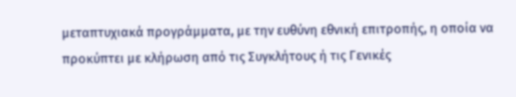μεταπτυχιακά προγράμματα, με την ευθύνη εθνική επιτροπής, η οποία να προκύπτει με κλήρωση από τις Συγκλήτους ή τις Γενικές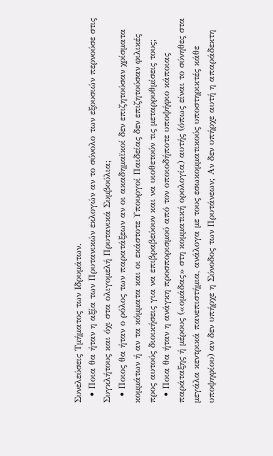Συνελεύσεις Τμήματος των Ιδρυμάτων.
  • Ποια θα ήταν η αξία των Πρυτανικών εκλογών αν το σύνολο των εξουσιών περνούσε στις Συγκλήτους και όχι στα ολιγομελή Πρυτανικά Συμβούλια;
  • Ποιος θα ήταν ο ρόλος των παρατάξεων αν οι ακαδημαϊκοί δεν επιζητούσαν χρίσματα κομμάτων ή αν τα κόμματα και οι εκάστοτε Υπουργοί Παιδείας δεν επιζητούσαν φιλικές προς αυτούς διοικήσεις για να επιβραβεύουν και να υιοθετούν τις μεταρρυθμίσεις τους;
  • Ποια θα ήταν η ανάγκη προσπορισμού από τον οποιοδήποτε υποψήφιο κάποιας παράταξης ή μέρους («ομάδας» στη κομματική ορολογία) αυτής (όπως είναι το σύνηθες στα μεγάλα κεντρικά πανεπιστήμια, ανάλογα με τους εσωκομματικούς υποστηρικτές κάθε υποψηφίου) αν δεν υπήρχε η Σύνοδος των Πρυτάνεων; Αν δεν υπήρχε αυτή η απαράδεκτη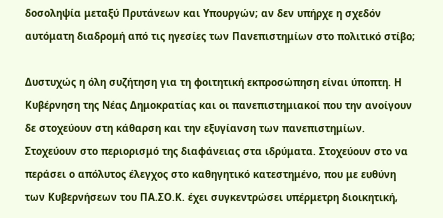δοσοληψία μεταξύ Πρυτάνεων και Υπουργών; αν δεν υπήρχε η σχεδόν αυτόματη διαδρομή από τις ηγεσίες των Πανεπιστημίων στο πολιτικό στίβο;

Δυστυχώς η όλη συζήτηση για τη φοιτητική εκπροσώπηση είναι ύποπτη. Η Κυβέρνηση της Νέας Δημοκρατίας και οι πανεπιστημιακοί που την ανοίγουν δε στοχεύουν στη κάθαρση και την εξυγίανση των πανεπιστημίων. Στοχεύουν στο περιορισμό της διαφάνειας στα ιδρύματα. Στοχεύουν στο να περάσει ο απόλυτος έλεγχος στο καθηγητικό κατεστημένο, που με ευθύνη των Κυβερνήσεων του ΠΑ.ΣΟ.Κ. έχει συγκεντρώσει υπέρμετρη διοικητική,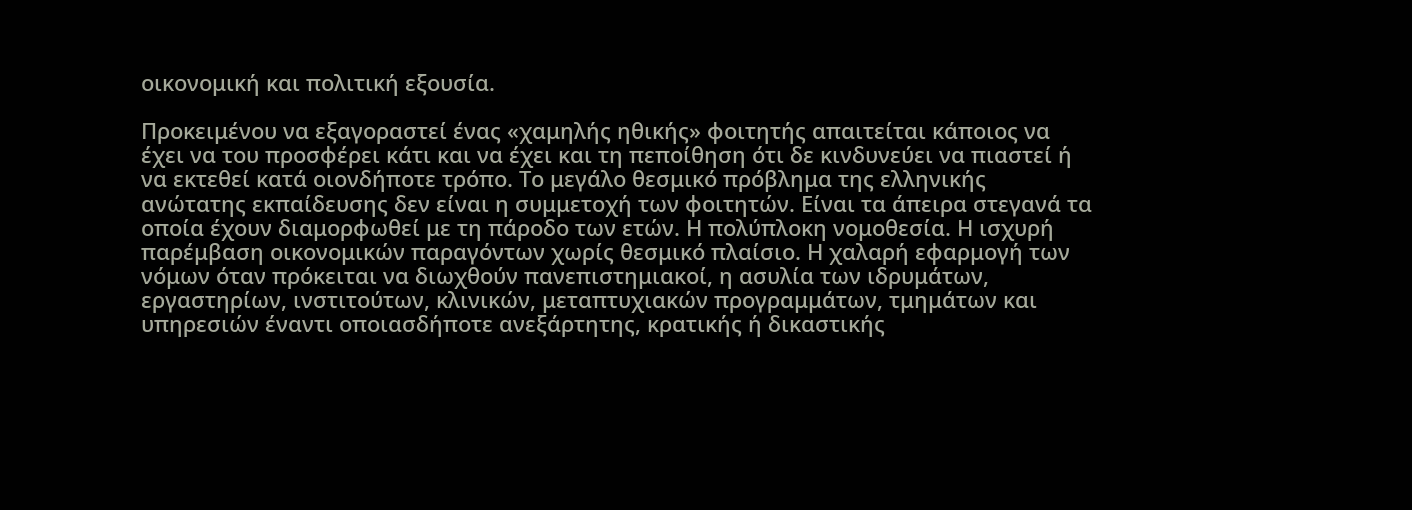οικονομική και πολιτική εξουσία.

Προκειμένου να εξαγοραστεί ένας «χαμηλής ηθικής» φοιτητής απαιτείται κάποιος να έχει να του προσφέρει κάτι και να έχει και τη πεποίθηση ότι δε κινδυνεύει να πιαστεί ή να εκτεθεί κατά οιονδήποτε τρόπο. Το μεγάλο θεσμικό πρόβλημα της ελληνικής ανώτατης εκπαίδευσης δεν είναι η συμμετοχή των φοιτητών. Είναι τα άπειρα στεγανά τα οποία έχουν διαμορφωθεί με τη πάροδο των ετών. Η πολύπλοκη νομοθεσία. Η ισχυρή παρέμβαση οικονομικών παραγόντων χωρίς θεσμικό πλαίσιο. Η χαλαρή εφαρμογή των νόμων όταν πρόκειται να διωχθούν πανεπιστημιακοί, η ασυλία των ιδρυμάτων, εργαστηρίων, ινστιτούτων, κλινικών, μεταπτυχιακών προγραμμάτων, τμημάτων και υπηρεσιών έναντι οποιασδήποτε ανεξάρτητης, κρατικής ή δικαστικής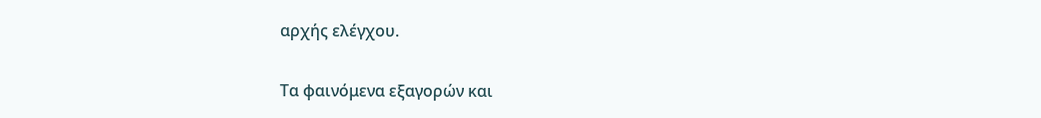αρχής ελέγχου.

Τα φαινόμενα εξαγορών και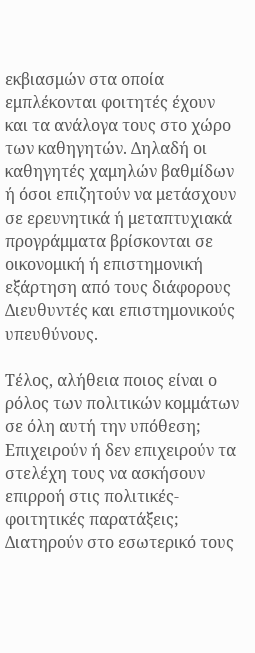εκβιασμών στα οποία εμπλέκονται φοιτητές έχουν και τα ανάλογα τους στο χώρο των καθηγητών. Δηλαδή οι καθηγητές χαμηλών βαθμίδων ή όσοι επιζητούν να μετάσχουν σε ερευνητικά ή μεταπτυχιακά προγράμματα βρίσκονται σε οικονομική ή επιστημονική εξάρτηση από τους διάφορους Διευθυντές και επιστημονικούς υπευθύνους.

Τέλος, αλήθεια ποιος είναι ο ρόλος των πολιτικών κομμάτων σε όλη αυτή την υπόθεση; Επιχειρούν ή δεν επιχειρούν τα στελέχη τους να ασκήσουν επιρροή στις πολιτικές-φοιτητικές παρατάξεις; Διατηρούν στο εσωτερικό τους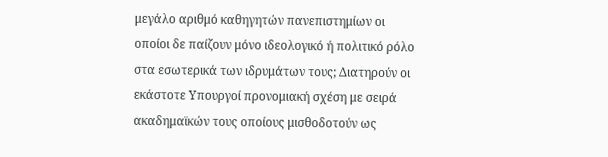μεγάλο αριθμό καθηγητών πανεπιστημίων οι οποίοι δε παίζουν μόνο ιδεολογικό ή πολιτικό ρόλο στα εσωτερικά των ιδρυμάτων τους; Διατηρούν οι εκάστοτε Υπουργοί προνομιακή σχέση με σειρά ακαδημαϊκών τους οποίους μισθοδοτούν ως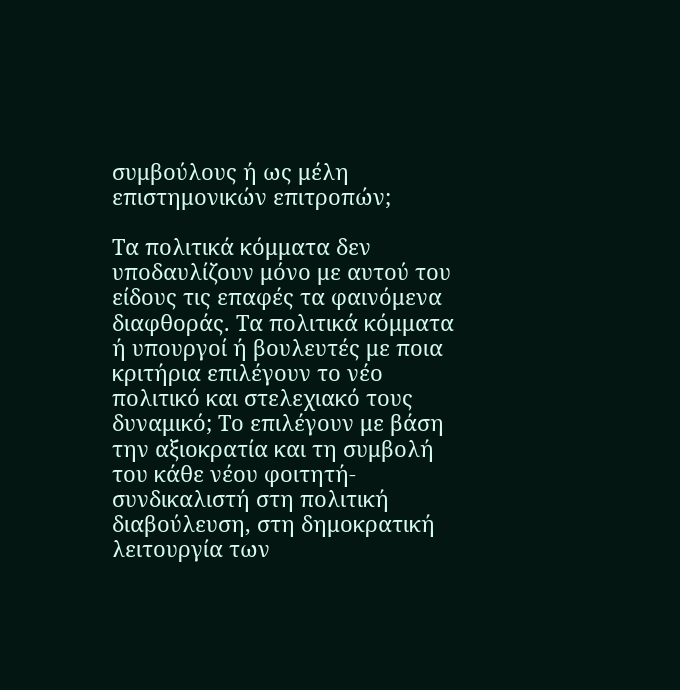συμβούλους ή ως μέλη επιστημονικών επιτροπών;

Τα πολιτικά κόμματα δεν υποδαυλίζουν μόνο με αυτού του είδους τις επαφές τα φαινόμενα διαφθοράς. Τα πολιτικά κόμματα ή υπουργοί ή βουλευτές με ποια κριτήρια επιλέγουν το νέο πολιτικό και στελεχιακό τους δυναμικό; Το επιλέγουν με βάση την αξιοκρατία και τη συμβολή του κάθε νέου φοιτητή-συνδικαλιστή στη πολιτική διαβούλευση, στη δημοκρατική λειτουργία των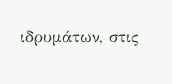ιδρυμάτων, στις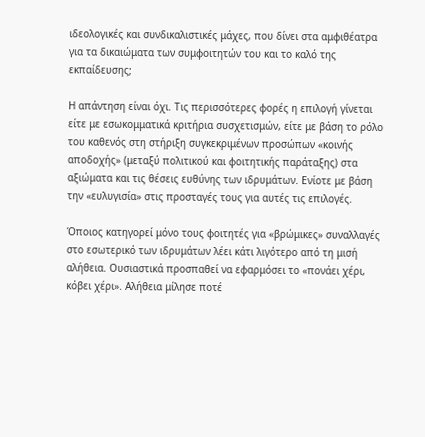ιδεολογικές και συνδικαλιστικές μάχες, που δίνει στα αμφιθέατρα για τα δικαιώματα των συμφοιτητών του και το καλό της εκπαίδευσης;

Η απάντηση είναι όχι. Τις περισσότερες φορές η επιλογή γίνεται είτε με εσωκομματικά κριτήρια συσχετισμών, είτε με βάση το ρόλο του καθενός στη στήριξη συγκεκριμένων προσώπων «κοινής αποδοχής» (μεταξύ πολιτικού και φοιτητικής παράταξης) στα αξιώματα και τις θέσεις ευθύνης των ιδρυμάτων. Ενίοτε με βάση την «ευλυγισία» στις προσταγές τους για αυτές τις επιλογές.

Όποιος κατηγορεί μόνο τους φοιτητές για «βρώμικες» συναλλαγές στο εσωτερικό των ιδρυμάτων λέει κάτι λιγότερο από τη μισή αλήθεια. Ουσιαστικά προσπαθεί να εφαρμόσει το «πονάει χέρι, κόβει χέρι». Αλήθεια μίλησε ποτέ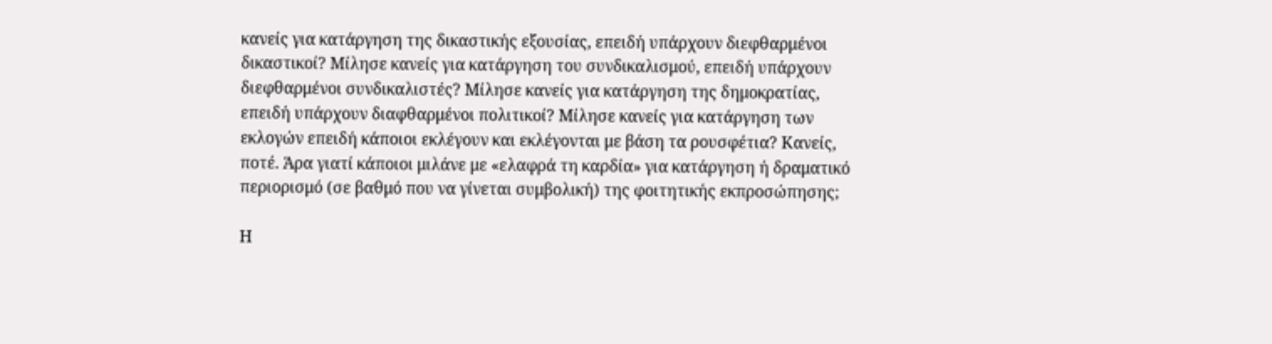κανείς για κατάργηση της δικαστικής εξουσίας, επειδή υπάρχουν διεφθαρμένοι δικαστικοί? Μίλησε κανείς για κατάργηση του συνδικαλισμού, επειδή υπάρχουν διεφθαρμένοι συνδικαλιστές? Μίλησε κανείς για κατάργηση της δημοκρατίας, επειδή υπάρχουν διαφθαρμένοι πολιτικοί? Μίλησε κανείς για κατάργηση των εκλογών επειδή κάποιοι εκλέγουν και εκλέγονται με βάση τα ρουσφέτια? Κανείς, ποτέ. Άρα γιατί κάποιοι μιλάνε με «ελαφρά τη καρδία» για κατάργηση ή δραματικό περιορισμό (σε βαθμό που να γίνεται συμβολική) της φοιτητικής εκπροσώπησης;

Η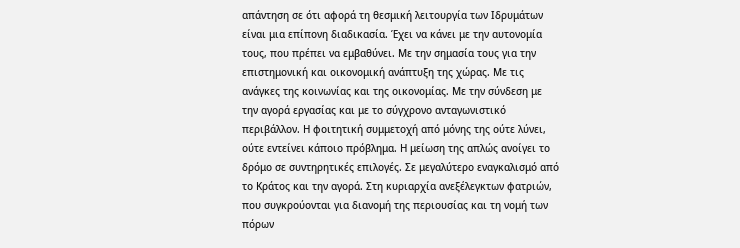απάντηση σε ότι αφορά τη θεσμική λειτουργία των Ιδρυμάτων είναι μια επίπονη διαδικασία. Έχει να κάνει με την αυτονομία τους, που πρέπει να εμβαθύνει. Με την σημασία τους για την επιστημονική και οικονομική ανάπτυξη της χώρας. Με τις ανάγκες της κοινωνίας και της οικονομίας. Με την σύνδεση με την αγορά εργασίας και με το σύγχρονο ανταγωνιστικό περιβάλλον. Η φοιτητική συμμετοχή από μόνης της ούτε λύνει, ούτε εντείνει κάποιο πρόβλημα. Η μείωση της απλώς ανοίγει το δρόμο σε συντηρητικές επιλογές. Σε μεγαλύτερο εναγκαλισμό από το Κράτος και την αγορά. Στη κυριαρχία ανεξέλεγκτων φατριών, που συγκρούονται για διανομή της περιουσίας και τη νομή των πόρων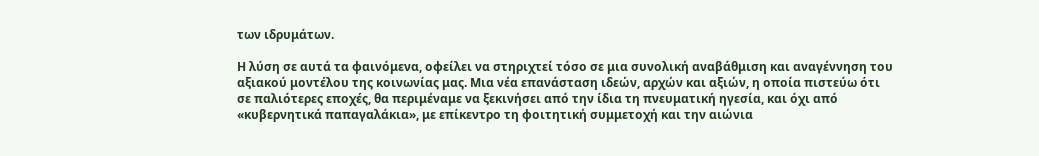των ιδρυμάτων.

Η λύση σε αυτά τα φαινόμενα, οφείλει να στηριχτεί τόσο σε μια συνολική αναβάθμιση και αναγέννηση του αξιακού μοντέλου της κοινωνίας μας. Μια νέα επανάσταση ιδεών, αρχών και αξιών, η οποία πιστεύω ότι σε παλιότερες εποχές, θα περιμέναμε να ξεκινήσει από την ίδια τη πνευματική ηγεσία, και όχι από «κυβερνητικά παπαγαλάκια», με επίκεντρο τη φοιτητική συμμετοχή και την αιώνια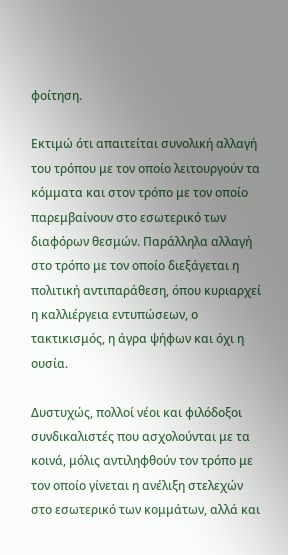φοίτηση.

Εκτιμώ ότι απαιτείται συνολική αλλαγή του τρόπου με τον οποίο λειτουργούν τα κόμματα και στον τρόπο με τον οποίο παρεμβαίνουν στο εσωτερικό των διαφόρων θεσμών. Παράλληλα αλλαγή στο τρόπο με τον οποίο διεξάγεται η πολιτική αντιπαράθεση, όπου κυριαρχεί η καλλιέργεια εντυπώσεων, ο τακτικισμός, η άγρα ψήφων και όχι η ουσία.

Δυστυχώς, πολλοί νέοι και φιλόδοξοι συνδικαλιστές που ασχολούνται με τα κοινά, μόλις αντιληφθούν τον τρόπο με τον οποίο γίνεται η ανέλιξη στελεχών στο εσωτερικό των κομμάτων, αλλά και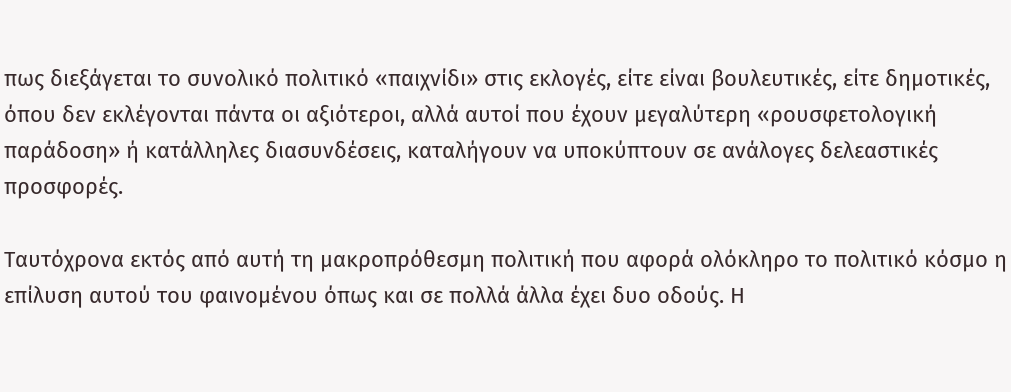πως διεξάγεται το συνολικό πολιτικό «παιχνίδι» στις εκλογές, είτε είναι βουλευτικές, είτε δημοτικές, όπου δεν εκλέγονται πάντα οι αξιότεροι, αλλά αυτοί που έχουν μεγαλύτερη «ρουσφετολογική παράδοση» ή κατάλληλες διασυνδέσεις, καταλήγουν να υποκύπτουν σε ανάλογες δελεαστικές προσφορές.

Ταυτόχρονα εκτός από αυτή τη μακροπρόθεσμη πολιτική που αφορά ολόκληρο το πολιτικό κόσμο η επίλυση αυτού του φαινομένου όπως και σε πολλά άλλα έχει δυο οδούς. Η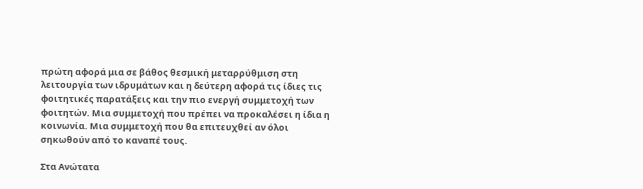πρώτη αφορά μια σε βάθος θεσμική μεταρρύθμιση στη λειτουργία των ιδρυμάτων και η δεύτερη αφορά τις ίδιες τις φοιτητικές παρατάξεις και την πιο ενεργή συμμετοχή των φοιτητών. Μια συμμετοχή που πρέπει να προκαλέσει η ίδια η κοινωνία. Μια συμμετοχή που θα επιτευχθεί αν όλοι σηκωθούν από το καναπέ τους.

Στα Ανώτατα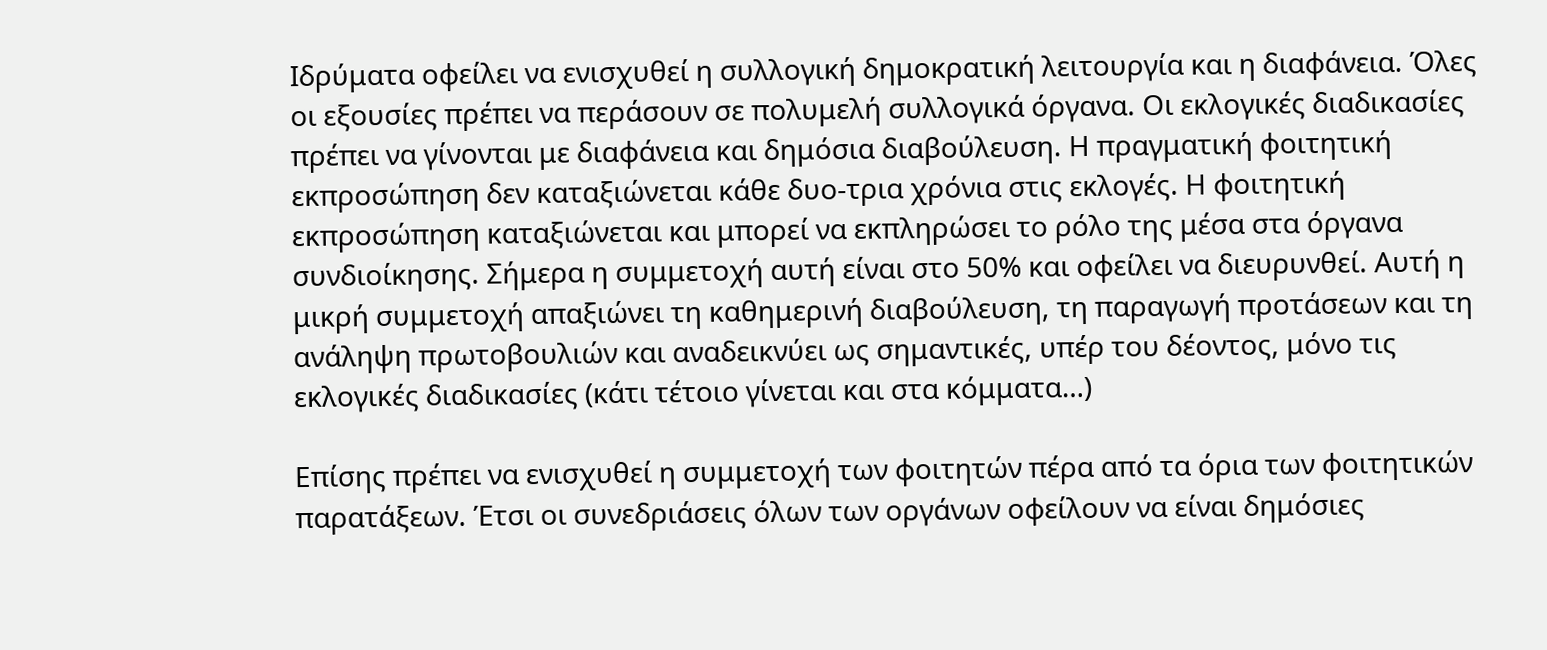Ιδρύματα οφείλει να ενισχυθεί η συλλογική δημοκρατική λειτουργία και η διαφάνεια. Όλες οι εξουσίες πρέπει να περάσουν σε πολυμελή συλλογικά όργανα. Οι εκλογικές διαδικασίες πρέπει να γίνονται με διαφάνεια και δημόσια διαβούλευση. Η πραγματική φοιτητική εκπροσώπηση δεν καταξιώνεται κάθε δυο-τρια χρόνια στις εκλογές. Η φοιτητική εκπροσώπηση καταξιώνεται και μπορεί να εκπληρώσει το ρόλο της μέσα στα όργανα συνδιοίκησης. Σήμερα η συμμετοχή αυτή είναι στο 50% και οφείλει να διευρυνθεί. Αυτή η μικρή συμμετοχή απαξιώνει τη καθημερινή διαβούλευση, τη παραγωγή προτάσεων και τη ανάληψη πρωτοβουλιών και αναδεικνύει ως σημαντικές, υπέρ του δέοντος, μόνο τις εκλογικές διαδικασίες (κάτι τέτοιο γίνεται και στα κόμματα…)

Επίσης πρέπει να ενισχυθεί η συμμετοχή των φοιτητών πέρα από τα όρια των φοιτητικών παρατάξεων. Έτσι οι συνεδριάσεις όλων των οργάνων οφείλουν να είναι δημόσιες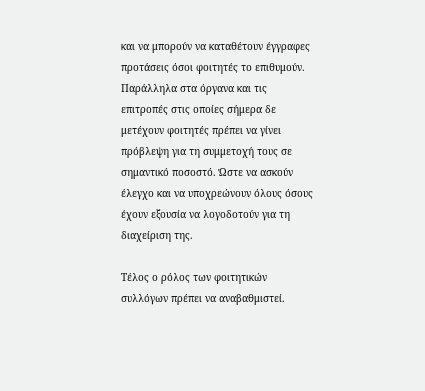και να μπορούν να καταθέτουν έγγραφες προτάσεις όσοι φοιτητές το επιθυμούν. Παράλληλα στα όργανα και τις επιτροπές στις οποίες σήμερα δε μετέχουν φοιτητές πρέπει να γίνει πρόβλεψη για τη συμμετοχή τους σε σημαντικό ποσοστό. Ώστε να ασκούν έλεγχο και να υποχρεώνουν όλους όσους έχουν εξουσία να λογοδοτούν για τη διαχείριση της.

Τέλος ο ρόλος των φοιτητικών συλλόγων πρέπει να αναβαθμιστεί.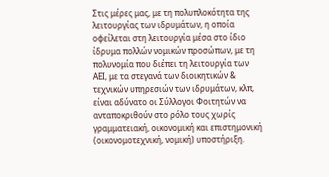Στις μέρες μας, με τη πολυπλοκότητα της λειτουργίας των ιδρυμάτων, η οποία οφείλεται στη λειτουργία μέσα στο ίδιο ίδρυμα πολλών νομικών προσώπων, με τη πολυνομία που διέπει τη λειτουργία των ΑΕΙ, με τα στεγανά των διοικητικών & τεχνικών υπηρεσιών των ιδρυμάτων, κλπ, είναι αδύνατο οι Σύλλογοι Φοιτητών να ανταποκριθούν στο ρόλο τους χωρίς γραμματειακή, οικονομική και επιστημονική (οικονομοτεχνική, νομική) υποστήριξη.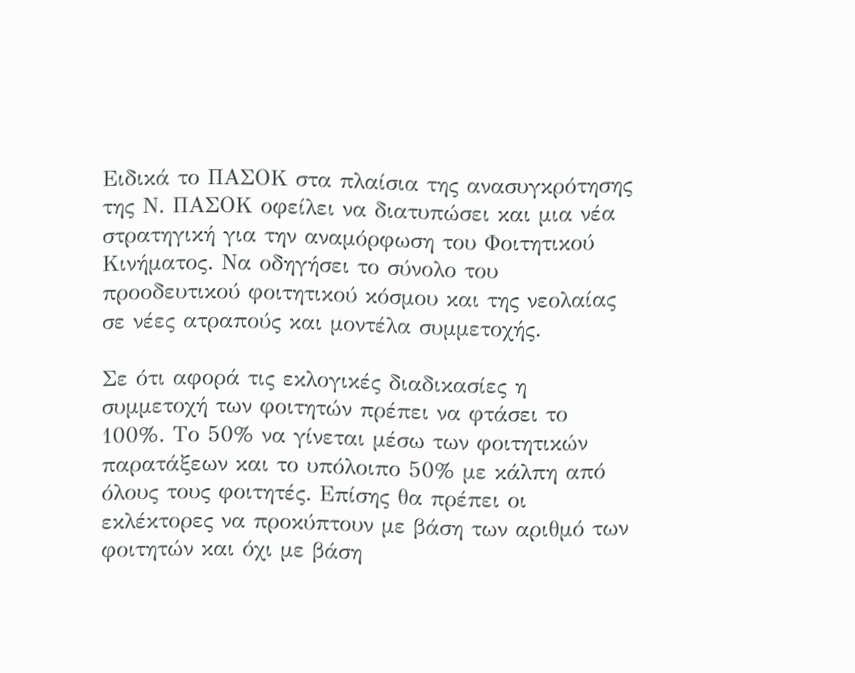Ειδικά το ΠΑΣΟΚ στα πλαίσια της ανασυγκρότησης της Ν. ΠΑΣΟΚ οφείλει να διατυπώσει και μια νέα στρατηγική για την αναμόρφωση του Φοιτητικού Κινήματος. Να οδηγήσει το σύνολο του προοδευτικού φοιτητικού κόσμου και της νεολαίας σε νέες ατραπούς και μοντέλα συμμετοχής.

Σε ότι αφορά τις εκλογικές διαδικασίες η συμμετοχή των φοιτητών πρέπει να φτάσει το 100%. Το 50% να γίνεται μέσω των φοιτητικών παρατάξεων και το υπόλοιπο 50% με κάλπη από όλους τους φοιτητές. Επίσης θα πρέπει οι εκλέκτορες να προκύπτουν με βάση των αριθμό των φοιτητών και όχι με βάση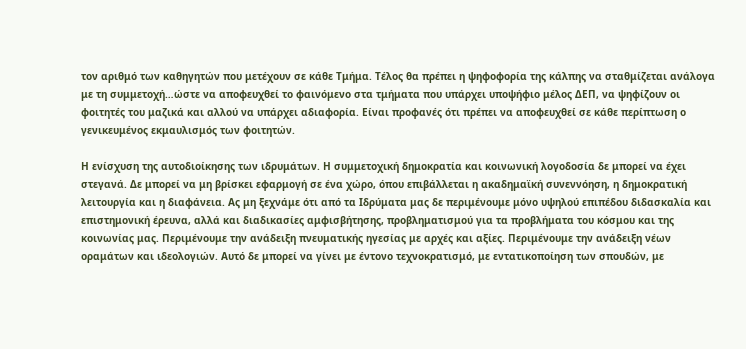τον αριθμό των καθηγητών που μετέχουν σε κάθε Τμήμα. Τέλος θα πρέπει η ψηφοφορία της κάλπης να σταθμίζεται ανάλογα με τη συμμετοχή…ώστε να αποφευχθεί το φαινόμενο στα τμήματα που υπάρχει υποψήφιο μέλος ΔΕΠ, να ψηφίζουν οι φοιτητές του μαζικά και αλλού να υπάρχει αδιαφορία. Είναι προφανές ότι πρέπει να αποφευχθεί σε κάθε περίπτωση ο γενικευμένος εκμαυλισμός των φοιτητών.

Η ενίσχυση της αυτοδιοίκησης των ιδρυμάτων. Η συμμετοχική δημοκρατία και κοινωνική λογοδοσία δε μπορεί να έχει στεγανά. Δε μπορεί να μη βρίσκει εφαρμογή σε ένα χώρο, όπου επιβάλλεται η ακαδημαϊκή συνεννόηση, η δημοκρατική λειτουργία και η διαφάνεια. Ας μη ξεχνάμε ότι από τα Ιδρύματα μας δε περιμένουμε μόνο υψηλού επιπέδου διδασκαλία και επιστημονική έρευνα, αλλά και διαδικασίες αμφισβήτησης, προβληματισμού για τα προβλήματα του κόσμου και της κοινωνίας μας. Περιμένουμε την ανάδειξη πνευματικής ηγεσίας με αρχές και αξίες. Περιμένουμε την ανάδειξη νέων οραμάτων και ιδεολογιών. Αυτό δε μπορεί να γίνει με έντονο τεχνοκρατισμό, με εντατικοποίηση των σπουδών, με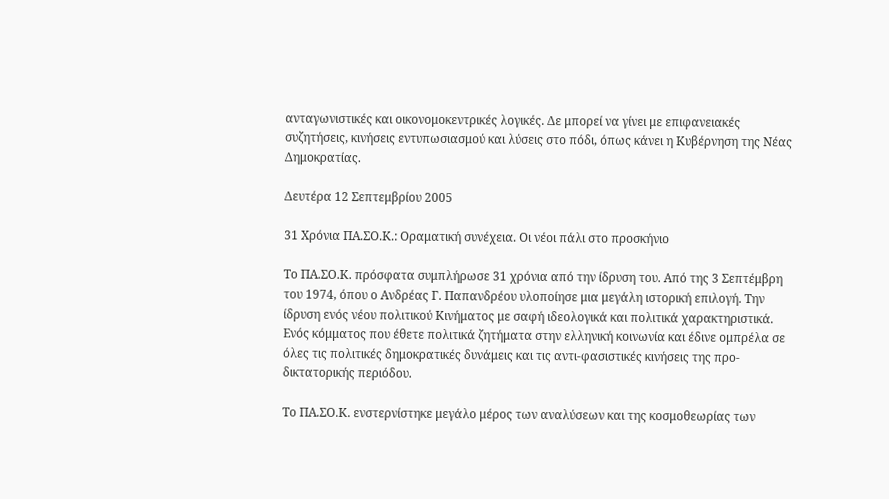ανταγωνιστικές και οικονομοκεντρικές λογικές. Δε μπορεί να γίνει με επιφανειακές συζητήσεις, κινήσεις εντυπωσιασμού και λύσεις στο πόδι, όπως κάνει η Κυβέρνηση της Νέας Δημοκρατίας.

Δευτέρα 12 Σεπτεμβρίου 2005

31 Χρόνια ΠΑ.ΣΟ.Κ.: Οραματική συνέχεια. Οι νέοι πάλι στο προσκήνιο

Το ΠΑ.ΣΟ.Κ. πρόσφατα συμπλήρωσε 31 χρόνια από την ίδρυση του. Από της 3 Σεπτέμβρη του 1974, όπου ο Ανδρέας Γ. Παπανδρέου υλοποίησε μια μεγάλη ιστορική επιλογή. Την ίδρυση ενός νέου πολιτικού Κινήματος με σαφή ιδεολογικά και πολιτικά χαρακτηριστικά. Ενός κόμματος που έθετε πολιτικά ζητήματα στην ελληνική κοινωνία και έδινε ομπρέλα σε όλες τις πολιτικές δημοκρατικές δυνάμεις και τις αντι-φασιστικές κινήσεις της προ-δικτατορικής περιόδου.

Το ΠΑ.ΣΟ.Κ. ενστερνίστηκε μεγάλο μέρος των αναλύσεων και της κοσμοθεωρίας των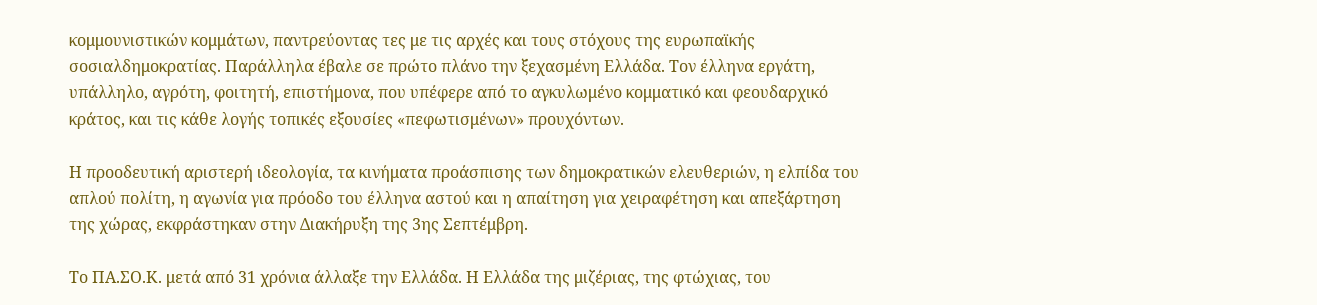κομμουνιστικών κομμάτων, παντρεύοντας τες με τις αρχές και τους στόχους της ευρωπαϊκής σοσιαλδημοκρατίας. Παράλληλα έβαλε σε πρώτο πλάνο την ξεχασμένη Ελλάδα. Τον έλληνα εργάτη, υπάλληλο, αγρότη, φοιτητή, επιστήμονα, που υπέφερε από το αγκυλωμένο κομματικό και φεουδαρχικό κράτος, και τις κάθε λογής τοπικές εξουσίες «πεφωτισμένων» προυχόντων.

Η προοδευτική αριστερή ιδεολογία, τα κινήματα προάσπισης των δημοκρατικών ελευθεριών, η ελπίδα του απλού πολίτη, η αγωνία για πρόοδο του έλληνα αστού και η απαίτηση για χειραφέτηση και απεξάρτηση της χώρας, εκφράστηκαν στην Διακήρυξη της 3ης Σεπτέμβρη.

Το ΠΑ.ΣΟ.Κ. μετά από 31 χρόνια άλλαξε την Ελλάδα. Η Ελλάδα της μιζέριας, της φτώχιας, του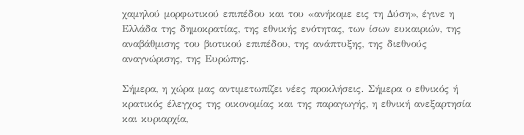χαμηλού μορφωτικού επιπέδου και του «ανήκομε εις τη Δύση», έγινε η Ελλάδα της δημοκρατίας, της εθνικής ενότητας, των ίσων ευκαιριών, της αναβάθμισης του βιοτικού επιπέδου, της ανάπτυξης, της διεθνούς αναγνώρισης, της Ευρώπης.

Σήμερα, η χώρα μας αντιμετωπίζει νέες προκλήσεις. Σήμερα ο εθνικός ή κρατικός έλεγχος της οικονομίας και της παραγωγής, η εθνική ανεξαρτησία και κυριαρχία,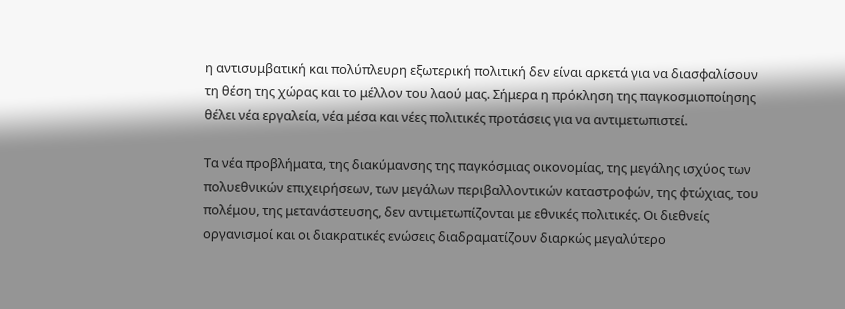η αντισυμβατική και πολύπλευρη εξωτερική πολιτική δεν είναι αρκετά για να διασφαλίσουν τη θέση της χώρας και το μέλλον του λαού μας. Σήμερα η πρόκληση της παγκοσμιοποίησης θέλει νέα εργαλεία, νέα μέσα και νέες πολιτικές προτάσεις για να αντιμετωπιστεί.

Τα νέα προβλήματα, της διακύμανσης της παγκόσμιας οικονομίας, της μεγάλης ισχύος των πολυεθνικών επιχειρήσεων, των μεγάλων περιβαλλοντικών καταστροφών, της φτώχιας, του πολέμου, της μετανάστευσης, δεν αντιμετωπίζονται με εθνικές πολιτικές. Οι διεθνείς οργανισμοί και οι διακρατικές ενώσεις διαδραματίζουν διαρκώς μεγαλύτερο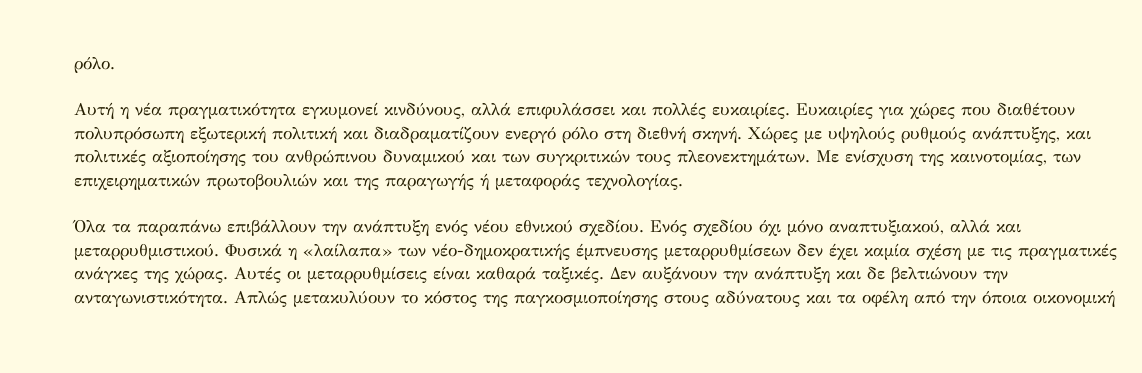ρόλο.

Αυτή η νέα πραγματικότητα εγκυμονεί κινδύνους, αλλά επιφυλάσσει και πολλές ευκαιρίες. Ευκαιρίες για χώρες που διαθέτουν πολυπρόσωπη εξωτερική πολιτική και διαδραματίζουν ενεργό ρόλο στη διεθνή σκηνή. Χώρες με υψηλούς ρυθμούς ανάπτυξης, και πολιτικές αξιοποίησης του ανθρώπινου δυναμικού και των συγκριτικών τους πλεονεκτημάτων. Με ενίσχυση της καινοτομίας, των επιχειρηματικών πρωτοβουλιών και της παραγωγής ή μεταφοράς τεχνολογίας.

Όλα τα παραπάνω επιβάλλουν την ανάπτυξη ενός νέου εθνικού σχεδίου. Ενός σχεδίου όχι μόνο αναπτυξιακού, αλλά και μεταρρυθμιστικού. Φυσικά η «λαίλαπα» των νέο-δημοκρατικής έμπνευσης μεταρρυθμίσεων δεν έχει καμία σχέση με τις πραγματικές ανάγκες της χώρας. Αυτές οι μεταρρυθμίσεις είναι καθαρά ταξικές. Δεν αυξάνουν την ανάπτυξη και δε βελτιώνουν την ανταγωνιστικότητα. Απλώς μετακυλύουν το κόστος της παγκοσμιοποίησης στους αδύνατους και τα οφέλη από την όποια οικονομική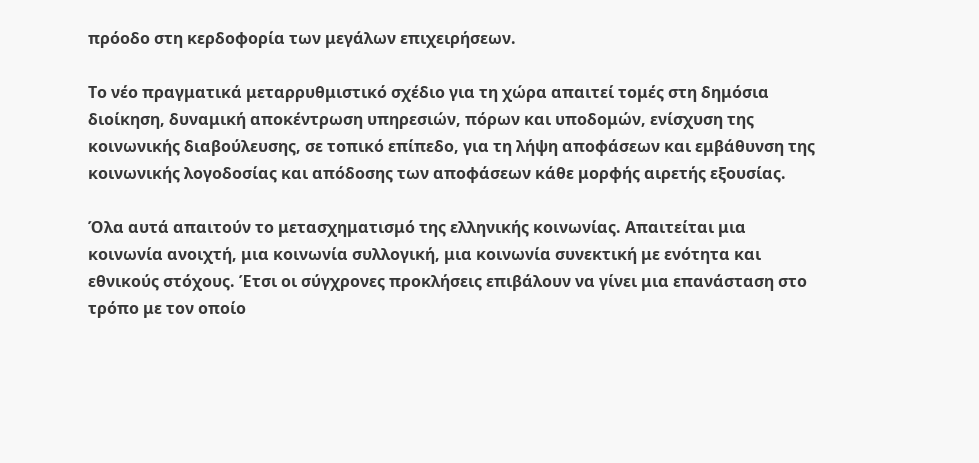πρόοδο στη κερδοφορία των μεγάλων επιχειρήσεων.

Το νέο πραγματικά μεταρρυθμιστικό σχέδιο για τη χώρα απαιτεί τομές στη δημόσια διοίκηση, δυναμική αποκέντρωση υπηρεσιών, πόρων και υποδομών, ενίσχυση της κοινωνικής διαβούλευσης, σε τοπικό επίπεδο, για τη λήψη αποφάσεων και εμβάθυνση της κοινωνικής λογοδοσίας και απόδοσης των αποφάσεων κάθε μορφής αιρετής εξουσίας.

Όλα αυτά απαιτούν το μετασχηματισμό της ελληνικής κοινωνίας. Απαιτείται μια κοινωνία ανοιχτή, μια κοινωνία συλλογική, μια κοινωνία συνεκτική με ενότητα και εθνικούς στόχους. Έτσι οι σύγχρονες προκλήσεις επιβάλουν να γίνει μια επανάσταση στο τρόπο με τον οποίο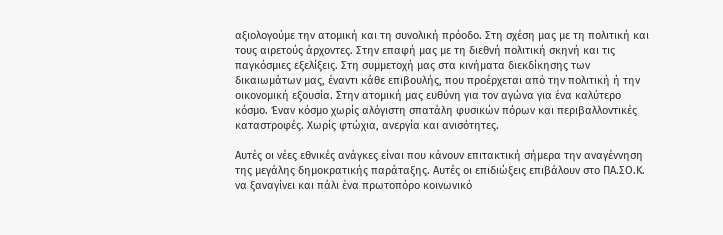αξιολογούμε την ατομική και τη συνολική πρόοδο. Στη σχέση μας με τη πολιτική και τους αιρετούς άρχοντες. Στην επαφή μας με τη διεθνή πολιτική σκηνή και τις παγκόσμιες εξελίξεις. Στη συμμετοχή μας στα κινήματα διεκδίκησης των δικαιωμάτων μας, έναντι κάθε επιβουλής, που προέρχεται από την πολιτική ή την οικονομική εξουσία. Στην ατομική μας ευθύνη για τον αγώνα για ένα καλύτερο κόσμο. Έναν κόσμο χωρίς αλόγιστη σπατάλη φυσικών πόρων και περιβαλλοντικές καταστροφές. Χωρίς φτώχια, ανεργία και ανισότητες.

Αυτές οι νέες εθνικές ανάγκες είναι που κάνουν επιτακτική σήμερα την αναγέννηση της μεγάλης δημοκρατικής παράταξης. Αυτές οι επιδιώξεις επιβάλουν στο ΠΑ.ΣΟ.Κ. να ξαναγίνει και πάλι ένα πρωτοπόρο κοινωνικό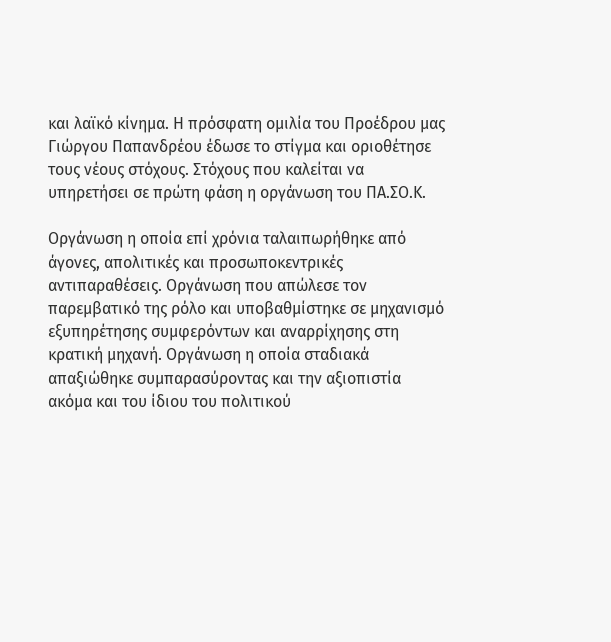και λαϊκό κίνημα. Η πρόσφατη ομιλία του Προέδρου μας Γιώργου Παπανδρέου έδωσε το στίγμα και οριοθέτησε τους νέους στόχους. Στόχους που καλείται να υπηρετήσει σε πρώτη φάση η οργάνωση του ΠΑ.ΣΟ.Κ.

Οργάνωση η οποία επί χρόνια ταλαιπωρήθηκε από άγονες, απολιτικές και προσωποκεντρικές αντιπαραθέσεις. Οργάνωση που απώλεσε τον παρεμβατικό της ρόλο και υποβαθμίστηκε σε μηχανισμό εξυπηρέτησης συμφερόντων και αναρρίχησης στη κρατική μηχανή. Οργάνωση η οποία σταδιακά απαξιώθηκε συμπαρασύροντας και την αξιοπιστία ακόμα και του ίδιου του πολιτικού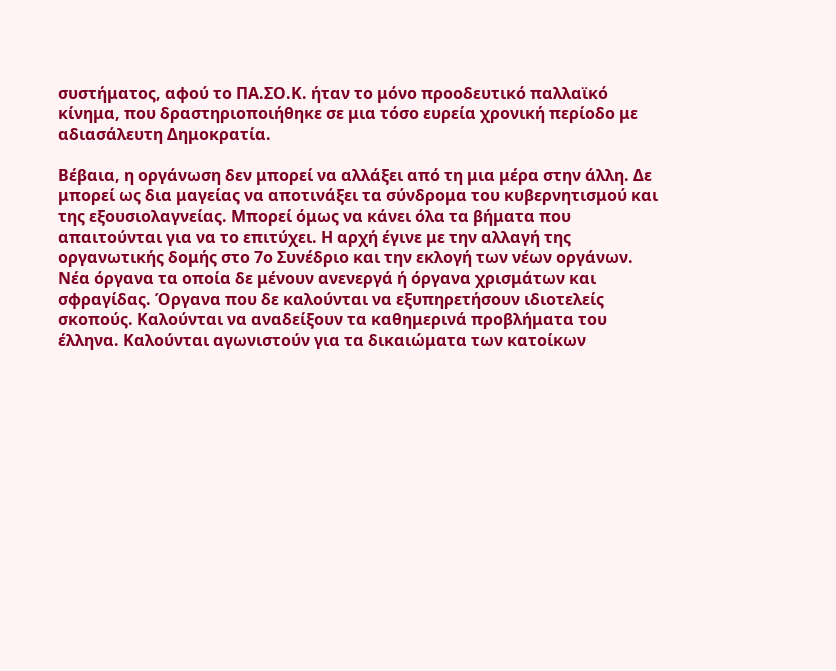συστήματος, αφού το ΠΑ.ΣΟ.Κ. ήταν το μόνο προοδευτικό παλλαϊκό κίνημα, που δραστηριοποιήθηκε σε μια τόσο ευρεία χρονική περίοδο με αδιασάλευτη Δημοκρατία.

Βέβαια, η οργάνωση δεν μπορεί να αλλάξει από τη μια μέρα στην άλλη. Δε μπορεί ως δια μαγείας να αποτινάξει τα σύνδρομα του κυβερνητισμού και της εξουσιολαγνείας. Μπορεί όμως να κάνει όλα τα βήματα που απαιτούνται για να το επιτύχει. Η αρχή έγινε με την αλλαγή της οργανωτικής δομής στο 7ο Συνέδριο και την εκλογή των νέων οργάνων. Νέα όργανα τα οποία δε μένουν ανενεργά ή όργανα χρισμάτων και σφραγίδας. Όργανα που δε καλούνται να εξυπηρετήσουν ιδιοτελείς σκοπούς. Καλούνται να αναδείξουν τα καθημερινά προβλήματα του έλληνα. Καλούνται αγωνιστούν για τα δικαιώματα των κατοίκων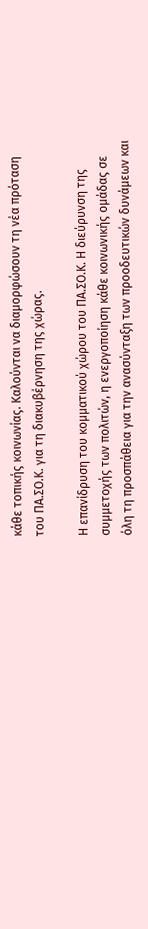κάθε τοπικής κοινωνίας. Καλούνται να διαμορφώσουν τη νέα πρόταση του ΠΑ.ΣΟ.Κ. για τη διακυβέρνηση της χώρας.

Η επανίδρυση του κομματικού χώρου του ΠΑ.ΣΟ.Κ. Η διεύρυνση της συμμετοχής των πολιτών, η ενεργοποίηση κάθε κοινωνικής ομάδας σε όλη τη προσπάθεια για την ανασύνταξη των προοδευτικών δυνάμεων και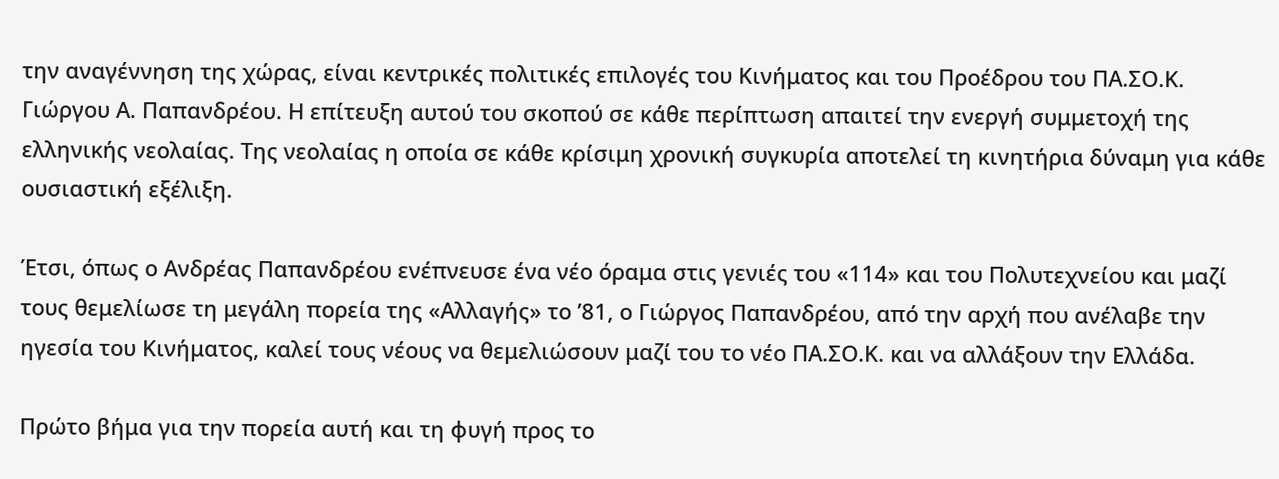την αναγέννηση της χώρας, είναι κεντρικές πολιτικές επιλογές του Κινήματος και του Προέδρου του ΠΑ.ΣΟ.Κ. Γιώργου Α. Παπανδρέου. Η επίτευξη αυτού του σκοπού σε κάθε περίπτωση απαιτεί την ενεργή συμμετοχή της ελληνικής νεολαίας. Της νεολαίας η οποία σε κάθε κρίσιμη χρονική συγκυρία αποτελεί τη κινητήρια δύναμη για κάθε ουσιαστική εξέλιξη.

Έτσι, όπως ο Ανδρέας Παπανδρέου ενέπνευσε ένα νέο όραμα στις γενιές του «114» και του Πολυτεχνείου και μαζί τους θεμελίωσε τη μεγάλη πορεία της «Αλλαγής» το ’81, ο Γιώργος Παπανδρέου, από την αρχή που ανέλαβε την ηγεσία του Κινήματος, καλεί τους νέους να θεμελιώσουν μαζί του το νέο ΠΑ.ΣΟ.Κ. και να αλλάξουν την Ελλάδα.

Πρώτο βήμα για την πορεία αυτή και τη φυγή προς το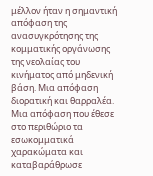μέλλον ήταν η σημαντική απόφαση της ανασυγκρότησης της κομματικής οργάνωσης της νεολαίας του κινήματος από μηδενική βάση. Μια απόφαση διορατική και θαρραλέα. Μια απόφαση που έθεσε στο περιθώριο τα εσωκομματικά χαρακώματα και καταβαράθρωσε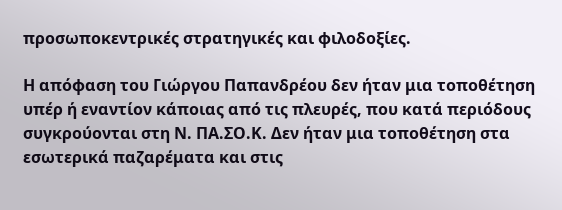προσωποκεντρικές στρατηγικές και φιλοδοξίες.

Η απόφαση του Γιώργου Παπανδρέου δεν ήταν μια τοποθέτηση υπέρ ή εναντίον κάποιας από τις πλευρές, που κατά περιόδους συγκρούονται στη Ν. ΠΑ.ΣΟ.Κ. Δεν ήταν μια τοποθέτηση στα εσωτερικά παζαρέματα και στις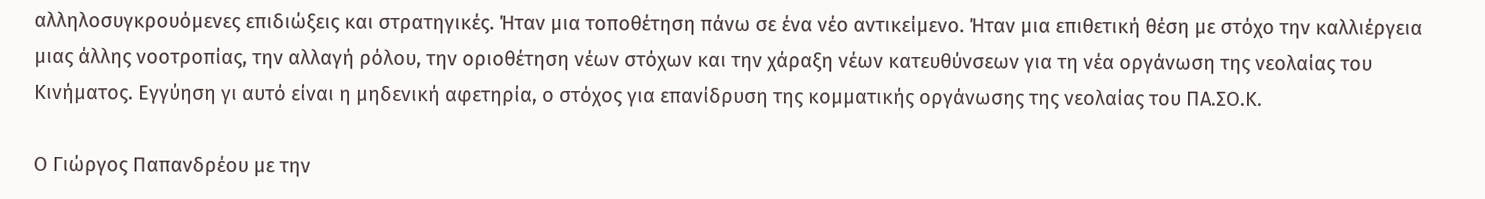αλληλοσυγκρουόμενες επιδιώξεις και στρατηγικές. Ήταν μια τοποθέτηση πάνω σε ένα νέο αντικείμενο. Ήταν μια επιθετική θέση με στόχο την καλλιέργεια μιας άλλης νοοτροπίας, την αλλαγή ρόλου, την οριοθέτηση νέων στόχων και την χάραξη νέων κατευθύνσεων για τη νέα οργάνωση της νεολαίας του Κινήματος. Εγγύηση γι αυτό είναι η μηδενική αφετηρία, ο στόχος για επανίδρυση της κομματικής οργάνωσης της νεολαίας του ΠΑ.ΣΟ.Κ.

Ο Γιώργος Παπανδρέου με την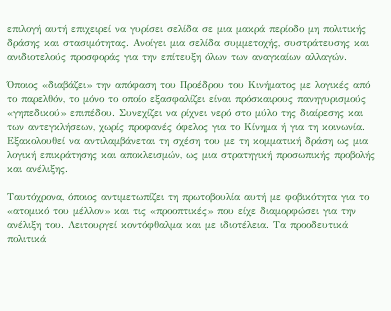επιλογή αυτή επιχειρεί να γυρίσει σελίδα σε μια μακρά περίοδο μη πολιτικής δράσης και στασιμότητας. Ανοίγει μια σελίδα συμμετοχής, συστράτευσης και ανιδιοτελούς προσφοράς για την επίτευξη όλων των αναγκαίων αλλαγών.

Όποιος «διαβάζει» την απόφαση του Προέδρου του Κινήματος με λογικές από το παρελθόν, το μόνο το οποίο εξασφαλίζει είναι πρόσκαιρους πανηγυρισμούς «γηπεδικού» επιπέδου. Συνεχίζει να ρίχνει νερό στο μύλο της διαίρεσης και των αντεγκλήσεων, χωρίς προφανές όφελος για το Κίνημα ή για τη κοινωνία. Εξακολουθεί να αντιλαμβάνεται τη σχέση του με τη κομματική δράση ως μια λογική επικράτησης και αποκλεισμών, ως μια στρατηγική προσωπικής προβολής και ανέλιξης.

Ταυτόχρονα, όποιος αντιμετωπίζει τη πρωτοβουλία αυτή με φοβικότητα για το «ατομικό του μέλλον» και τις «προοπτικές» που είχε διαμορφώσει για την ανέλιξη του. Λειτουργεί κοντόφθαλμα και με ιδιοτέλεια. Τα προοδευτικά πολιτικά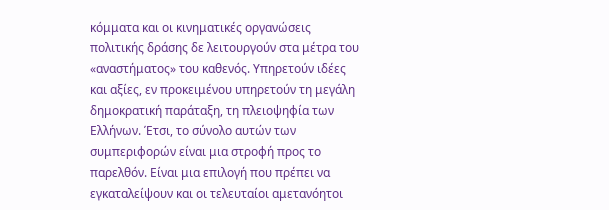κόμματα και οι κινηματικές οργανώσεις πολιτικής δράσης δε λειτουργούν στα μέτρα του «αναστήματος» του καθενός. Υπηρετούν ιδέες και αξίες, εν προκειμένου υπηρετούν τη μεγάλη δημοκρατική παράταξη, τη πλειοψηφία των Ελλήνων. Έτσι, το σύνολο αυτών των συμπεριφορών είναι μια στροφή προς το παρελθόν. Είναι μια επιλογή που πρέπει να εγκαταλείψουν και οι τελευταίοι αμετανόητοι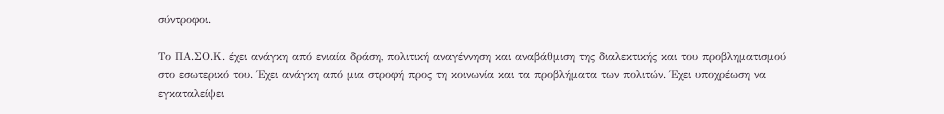σύντροφοι.

Το ΠΑ.ΣΟ.Κ. έχει ανάγκη από ενιαία δράση, πολιτική αναγέννηση και αναβάθμιση της διαλεκτικής και του προβληματισμού στο εσωτερικό του. Έχει ανάγκη από μια στροφή προς τη κοινωνία και τα προβλήματα των πολιτών. Έχει υποχρέωση να εγκαταλείψει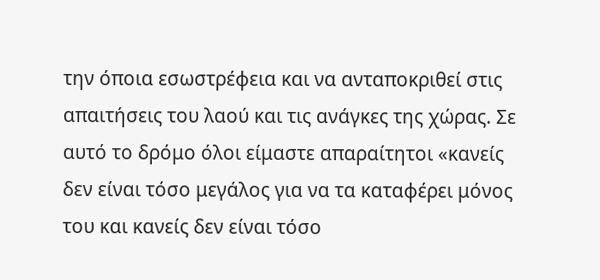την όποια εσωστρέφεια και να ανταποκριθεί στις απαιτήσεις του λαού και τις ανάγκες της χώρας. Σε αυτό το δρόμο όλοι είμαστε απαραίτητοι «κανείς δεν είναι τόσο μεγάλος για να τα καταφέρει μόνος του και κανείς δεν είναι τόσο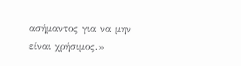ασήμαντος για να μην είναι χρήσιμος.»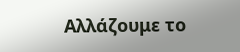Αλλάζουμε το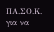ΠΑ.ΣΟ.Κ. για να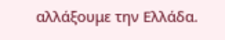αλλάξουμε την Ελλάδα.